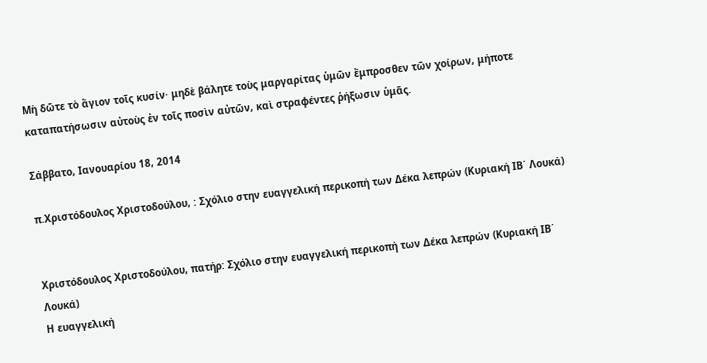Μὴ δῶτε τὸ ἅγιον τοῖς κυσίν· μηδὲ βάλητε τοὺς μαργαρίτας ὑμῶν ἔμπροσθεν τῶν χοίρων, μήποτε καταπατήσωσιν αὐτοὺς ἐν τοῖς ποσὶν αὐτῶν, καὶ στραφέντες ῥήξωσιν ὑμᾶς.

Σάββατο, Ιανουαρίου 18, 2014

π.Χριστόδουλος Χριστοδούλου, : Σχόλιο στην ευαγγελική περικοπή των Δέκα λεπρών (Κυριακή ΙΒ΄ Λουκά)


Χριστόδουλος Χριστοδούλου, πατήρ: Σχόλιο στην ευαγγελική περικοπή των Δέκα λεπρών (Κυριακή ΙΒ΄ Λουκά)
Η ευαγγελική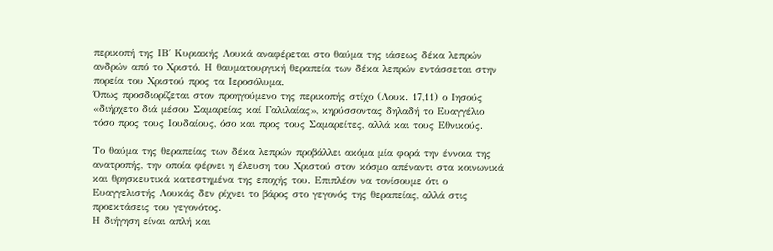περικοπή της ΙΒ΄ Κυριακής Λουκά αναφέρεται στο θαύμα της ιάσεως δέκα λεπρών ανδρών από το Χριστό. Η θαυματουργική θεραπεία των δέκα λεπρών εντάσσεται στην πορεία του Χριστού προς τα Ιεροσόλυμα.
Όπως προσδιορίζεται στον προηγούμενο της περικοπής στίχο (Λουκ. 17,11) ο Ιησούς «διήρχετο διά μέσου Σαμαρείας καί Γαλιλαίας», κηρύσσοντας δηλαδή το Ευαγγέλιο τόσο προς τους Ιουδαίους, όσο και προς τους Σαμαρείτες, αλλά και τους Εθνικούς.

Το θαύμα της θεραπείας των δέκα λεπρών προβάλλει ακόμα μία φορά την έννοια της ανατροπής, την οποία φέρνει η έλευση του Χριστού στον κόσμο απέναντι στα κοινωνικά και θρησκευτικά κατεστημένα της εποχής του. Επιπλέον να τονίσουμε ότι ο Ευαγγελιστής Λουκάς δεν ρίχνει το βάρος στο γεγονός της θεραπείας, αλλά στις προεκτάσεις του γεγονότος.
Η διήγηση είναι απλή και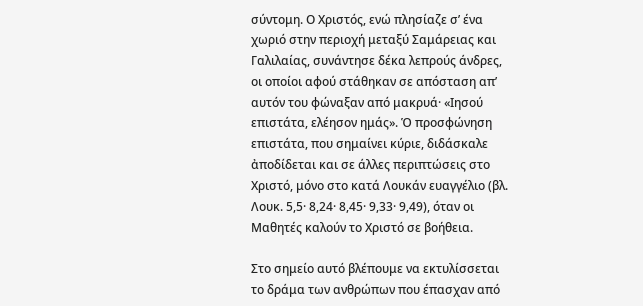σύντομη. Ο Χριστός, ενώ πλησίαζε σ’ ένα χωριό στην περιοχή μεταξύ Σαμάρειας και Γαλιλαίας, συνάντησε δέκα λεπρούς άνδρες, οι οποίοι αφού στάθηκαν σε απόσταση απ’ αυτόν του φώναξαν από μακρυά· «Ιησού επιστάτα, ελέησον ημάς». Ὁ προσφώνηση επιστάτα, που σημαίνει κύριε, διδάσκαλε ἀποδίδεται και σε άλλες περιπτώσεις στο Χριστό, μόνο στο κατά Λουκάν ευαγγέλιο (βλ. Λουκ. 5,5· 8,24· 8,45· 9,33· 9,49), όταν οι Μαθητές καλούν το Χριστό σε βοήθεια.

Στο σημείο αυτό βλέπουμε να εκτυλίσσεται το δράμα των ανθρώπων που έπασχαν από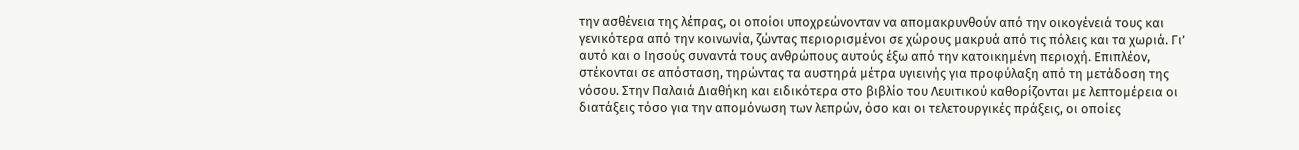την ασθένεια της λέπρας, οι οποίοι υποχρεώνονταν να απομακρυνθούν από την οικογένειά τους και γενικότερα από την κοινωνία, ζώντας περιορισμένοι σε χώρους μακρυά από τις πόλεις και τα χωριά. Γι’ αυτό και ο Ιησούς συναντά τους ανθρώπους αυτούς έξω από την κατοικημένη περιοχή. Επιπλέον, στέκονται σε απόσταση, τηρώντας τα αυστηρά μέτρα υγιεινής για προφύλαξη από τη μετάδοση της νόσου. Στην Παλαιά Διαθήκη και ειδικότερα στο βιβλίο του Λευιτικού καθορίζονται με λεπτομέρεια οι διατάξεις τόσο για την απομόνωση των λεπρών, όσο και οι τελετουργικές πράξεις, οι οποίες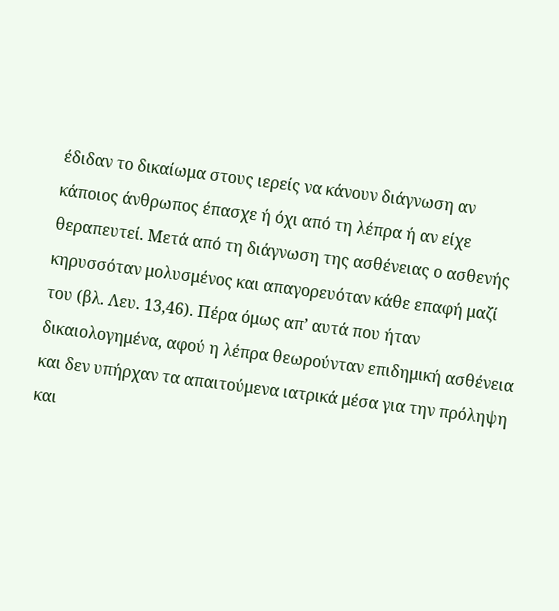έδιδαν το δικαίωμα στους ιερείς να κάνουν διάγνωση αν κάποιος άνθρωπος έπασχε ή όχι από τη λέπρα ή αν είχε θεραπευτεί. Μετά από τη διάγνωση της ασθένειας ο ασθενής κηρυσσόταν μολυσμένος και απαγορευόταν κάθε επαφή μαζί του (βλ. Λευ. 13,46). Πέρα όμως απ’ αυτά που ήταν δικαιολογημένα, αφού η λέπρα θεωρούνταν επιδημική ασθένεια και δεν υπήρχαν τα απαιτούμενα ιατρικά μέσα για την πρόληψη και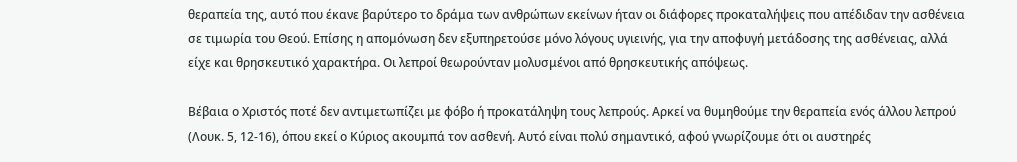θεραπεία της, αυτό που έκανε βαρύτερο το δράμα των ανθρώπων εκείνων ήταν οι διάφορες προκαταλήψεις που απέδιδαν την ασθένεια σε τιμωρία του Θεού. Επίσης η απομόνωση δεν εξυπηρετούσε μόνο λόγους υγιεινής, για την αποφυγή μετάδοσης της ασθένειας, αλλά είχε και θρησκευτικό χαρακτήρα. Οι λεπροί θεωρούνταν μολυσμένοι από θρησκευτικής απόψεως.

Βέβαια ο Χριστός ποτέ δεν αντιμετωπίζει με φόβο ή προκατάληψη τους λεπρούς. Αρκεί να θυμηθούμε την θεραπεία ενός άλλου λεπρού (Λουκ. 5, 12-16), όπου εκεί ο Κύριος ακουμπά τον ασθενή. Αυτό είναι πολύ σημαντικό, αφού γνωρίζουμε ότι οι αυστηρές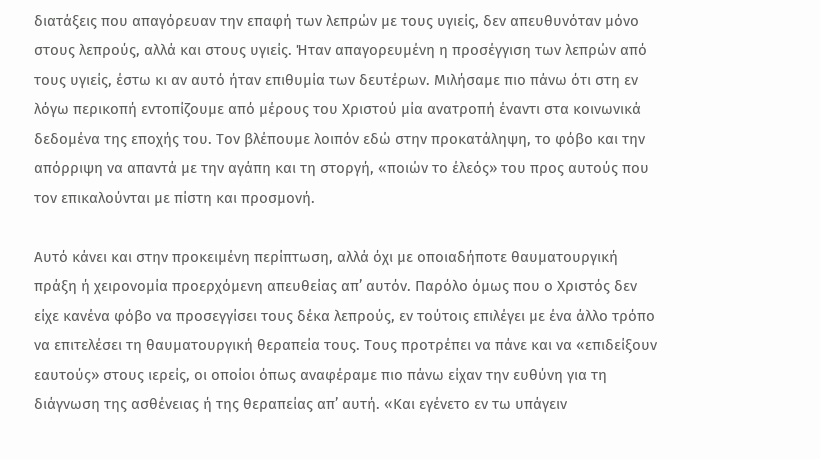διατάξεις που απαγόρευαν την επαφή των λεπρών με τους υγιείς, δεν απευθυνόταν μόνο στους λεπρούς, αλλά και στους υγιείς. Ήταν απαγορευμένη η προσέγγιση των λεπρών από τους υγιείς, έστω κι αν αυτό ήταν επιθυμία των δευτέρων. Μιλήσαμε πιο πάνω ότι στη εν λόγω περικοπή εντοπίζουμε από μέρους του Χριστού μία ανατροπή έναντι στα κοινωνικά δεδομένα της εποχής του. Τον βλέπουμε λοιπόν εδώ στην προκατάληψη, το φόβο και την απόρριψη να απαντά με την αγάπη και τη στοργή, «ποιών το έλεός» του προς αυτούς που τον επικαλούνται με πίστη και προσμονή.

Αυτό κάνει και στην προκειμένη περίπτωση, αλλά όχι με οποιαδήποτε θαυματουργική πράξη ή χειρονομία προερχόμενη απευθείας απ’ αυτόν. Παρόλο όμως που ο Χριστός δεν είχε κανένα φόβο να προσεγγίσει τους δέκα λεπρούς, εν τούτοις επιλέγει με ένα άλλο τρόπο να επιτελέσει τη θαυματουργική θεραπεία τους. Τους προτρέπει να πάνε και να «επιδείξουν εαυτούς» στους ιερείς, οι οποίοι όπως αναφέραμε πιο πάνω είχαν την ευθύνη για τη διάγνωση της ασθένειας ή της θεραπείας απ’ αυτή. «Και εγένετο εν τω υπάγειν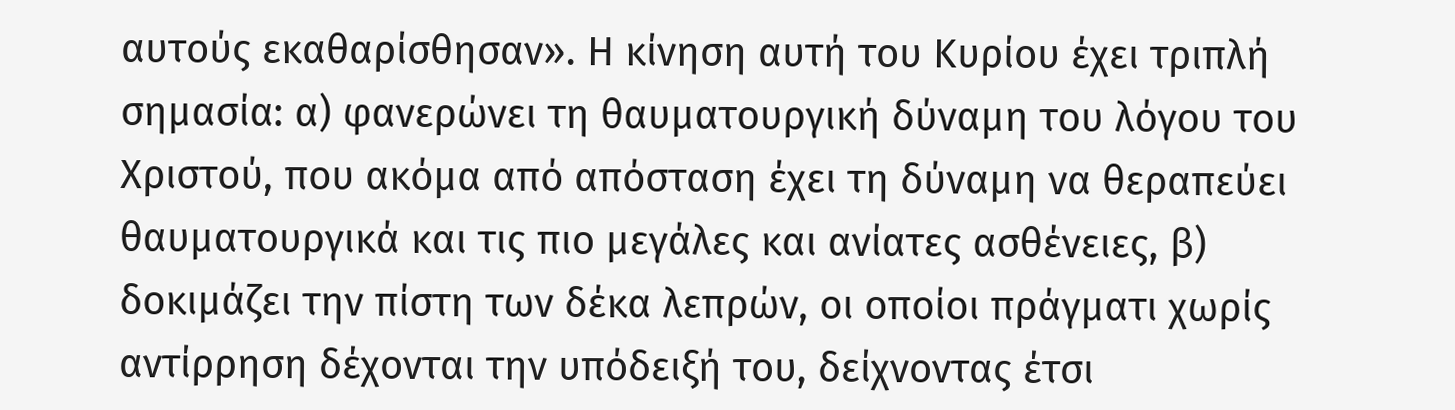αυτούς εκαθαρίσθησαν». Η κίνηση αυτή του Κυρίου έχει τριπλή σημασία: α) φανερώνει τη θαυματουργική δύναμη του λόγου του Χριστού, που ακόμα από απόσταση έχει τη δύναμη να θεραπεύει θαυματουργικά και τις πιο μεγάλες και ανίατες ασθένειες, β) δοκιμάζει την πίστη των δέκα λεπρών, οι οποίοι πράγματι χωρίς αντίρρηση δέχονται την υπόδειξή του, δείχνοντας έτσι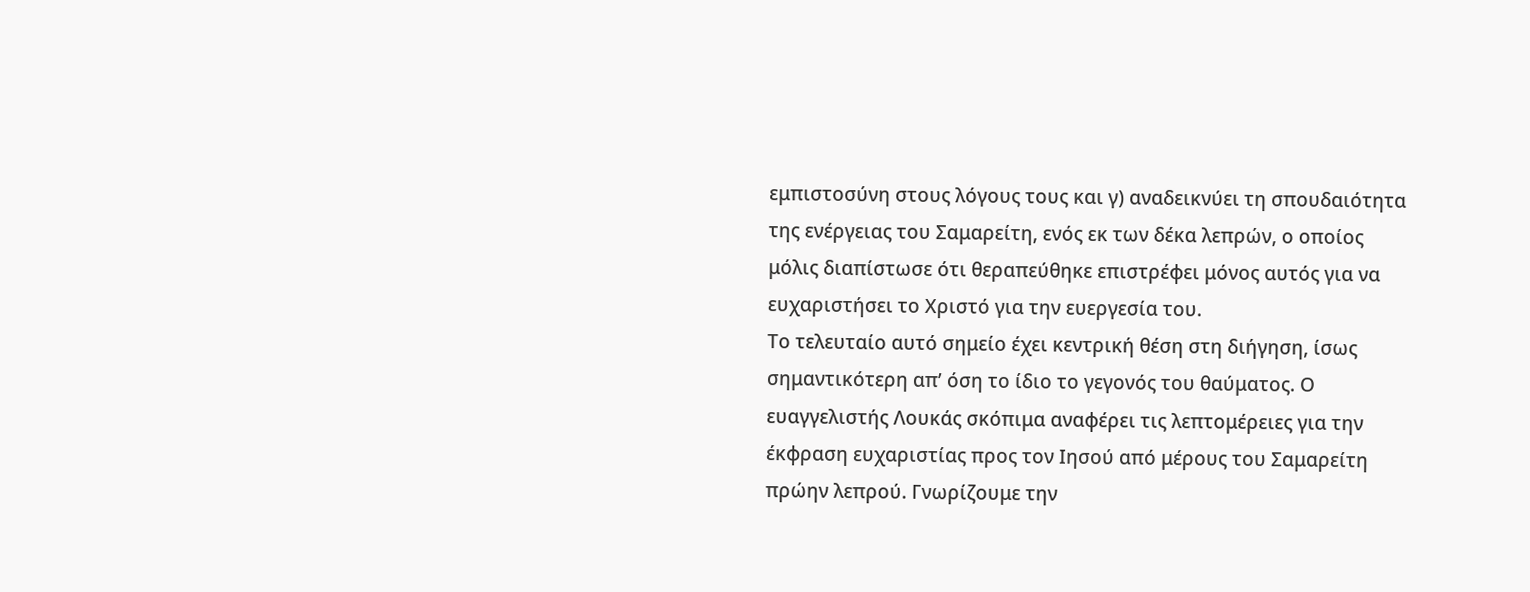εμπιστοσύνη στους λόγους τους και γ) αναδεικνύει τη σπουδαιότητα της ενέργειας του Σαμαρείτη, ενός εκ των δέκα λεπρών, ο οποίος μόλις διαπίστωσε ότι θεραπεύθηκε επιστρέφει μόνος αυτός για να ευχαριστήσει το Χριστό για την ευεργεσία του.
Το τελευταίο αυτό σημείο έχει κεντρική θέση στη διήγηση, ίσως σημαντικότερη απ’ όση το ίδιο το γεγονός του θαύματος. Ο ευαγγελιστής Λουκάς σκόπιμα αναφέρει τις λεπτομέρειες για την έκφραση ευχαριστίας προς τον Ιησού από μέρους του Σαμαρείτη πρώην λεπρού. Γνωρίζουμε την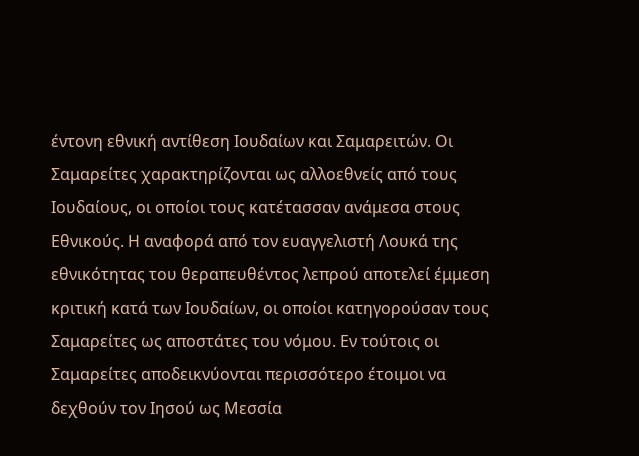έντονη εθνική αντίθεση Ιουδαίων και Σαμαρειτών. Οι Σαμαρείτες χαρακτηρίζονται ως αλλοεθνείς από τους Ιουδαίους, οι οποίοι τους κατέτασσαν ανάμεσα στους Εθνικούς. Η αναφορά από τον ευαγγελιστή Λουκά της εθνικότητας του θεραπευθέντος λεπρού αποτελεί έμμεση κριτική κατά των Ιουδαίων, οι οποίοι κατηγορούσαν τους Σαμαρείτες ως αποστάτες του νόμου. Εν τούτοις οι Σαμαρείτες αποδεικνύονται περισσότερο έτοιμοι να δεχθούν τον Ιησού ως Μεσσία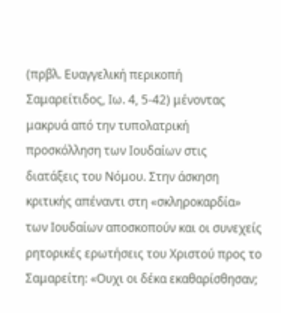(πρβλ. Ευαγγελική περικοπή Σαμαρείτιδος, Ιω. 4, 5-42) μένοντας μακρυά από την τυπολατρική προσκόλληση των Ιουδαίων στις διατάξεις του Νόμου. Στην άσκηση κριτικής απέναντι στη «σκληροκαρδία» των Ιουδαίων αποσκοπούν και οι συνεχείς ρητορικές ερωτήσεις του Χριστού προς το Σαμαρείτη: «Ουχι οι δέκα εκαθαρίσθησαν;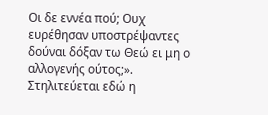Οι δε εννέα πού; Ουχ ευρέθησαν υποστρέψαντες δούναι δόξαν τω Θεώ ει μη ο αλλογενής ούτος;». Στηλιτεύεται εδώ η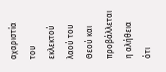αχαριστία του εκλεκτού λαού του Θεού και προβάλλεται η αλήθεια ότι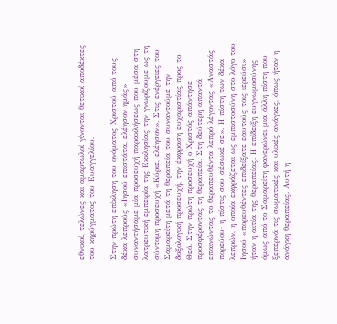εθνικοί, τελώνες και αμαρτωλοί γίνονται θετικοί αποδέκτες του κηρύγματος του Ευαγγελίου.

Στην πρώτη επίκληση του ονόματος Χριστού από τους δέκα λεπρούς «Ιησού επιστάτα, ελέησον ημάς» συναντήσαμε μία προσευχή παρακλήσεως που μέσα στη λατρευτική εμπειρία της Εκκλησίας την γνωρίζουμε ως τη σύντομη προσευχή «Κύριε, ελέησον». Στις ενέργειες του Σαμαρείτη μετά τη θεραπεία του συναντούμε την δοξολογική προσευχή, την έκφραση ευχαριστίας προς το Θεό. Στην πρώτη προσευχή ο Χριστός απάντησε προσφέροντας τη θεραπεία. Στη δεύτερη απαντά επαινώντας το θεραπευθέντα λεπρό λέγοντας «Αναστάς πορεύου· η πίστις σου σέσωκέ σε». Η πίστη των δέκα λεπρών, η οποία εκφράζεται ως εμπιστοσύνη στο λόγο του Ιησού «πορευθέντες επιδείξατε εαυτούς τοις ιερεύσι» ήταν η αιτία της θεραπείας. Η επίδειξη ευγνωμοσύνης όμως από το Σαμαρείτη φανερώνει μια άλλη πίστη που ξεπερνά τις σωματικές και υλικές ανάγκες, όπως ήταν η ανάγκη θεραπείας. Αυτή η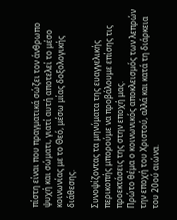πίστη είναι που πραγματικά σώζει τον άνθρωπο ψυχή και σώματι, γιατί αυτή αποτελεί το μέσο κοινωνίας με το Θεό, μέσω μίας δοξολογικής διάθεσης.

Συνοψίζοντας τα μηνύματα της ευαγγελικής περικοπής μπορούμε να προβάλουμε επίσης τις προεκτάσεις της στην εποχή μας.
Πρώτο θέμα ο κοινωνικός αποκλεισμός των λεπρών την εποχή του Χριστού, αλλά και κατά τη διάρκεια του 20ού αιώνα.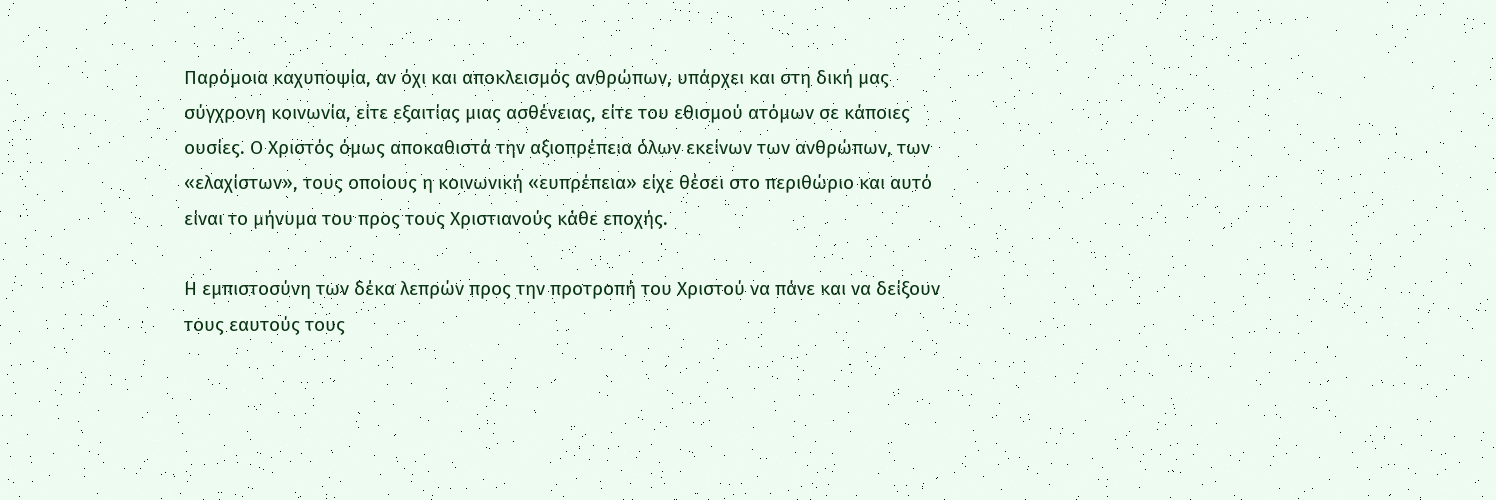Παρόμοια καχυποψία, αν όχι και αποκλεισμός ανθρώπων, υπάρχει και στη δική μας σύγχρονη κοινωνία, είτε εξαιτίας μιας ασθένειας, είτε του εθισμού ατόμων σε κάποιες ουσίες. Ο Χριστός όμως αποκαθιστά την αξιοπρέπεια όλων εκείνων των ανθρώπων, των «ελαχίστων», τους οποίους η κοινωνική «ευπρέπεια» είχε θέσει στο περιθώριο και αυτό είναι το μήνυμα του προς τους Χριστιανούς κάθε εποχής.

Η εμπιστοσύνη των δέκα λεπρών προς την προτροπή του Χριστού να πάνε και να δείξουν τους εαυτούς τους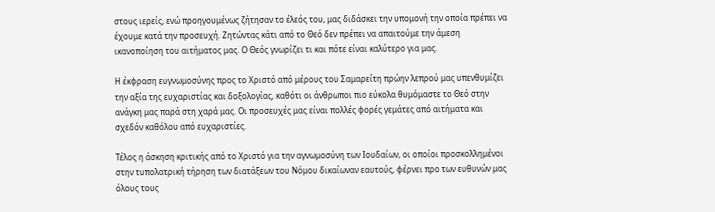στους ιερείς, ενώ προηγουμένως ζήτησαν το έλεός του, μας διδάσκει την υπομονή την οποία πρέπει να έχουμε κατά την προσευχή. Ζητώντας κάτι από το Θεό δεν πρέπει να απαιτούμε την άμεση ικανοποίηση του αιτήματος μας. Ο Θεός γνωρίζει τι και πότε είναι καλύτερο για μας.

Η έκφραση ευγνωμοσύνης προς το Χριστό από μέρους του Σαμαρείτη πρώην λεπρού μας υπενθυμίζει την αξία της ευχαριστίας και δοξολογίας, καθότι οι άνθρωποι πιο εύκολα θυμόμαστε το Θεό στην ανάγκη μας παρά στη χαρά μας. Οι προσευχές μας είναι πολλές φορές γεμάτες από αιτήματα και σχεδόν καθόλου από ευχαριστίες.

Τέλος η άσκηση κριτικής από το Χριστό για την αγνωμοσύνη των Ιουδαίων, οι οποίοι προσκολλημένοι στην τυπολατρική τήρηση των διατάξεων του Νόμου δικαίωναν εαυτούς, φέρνει προ των ευθυνών μας όλους τους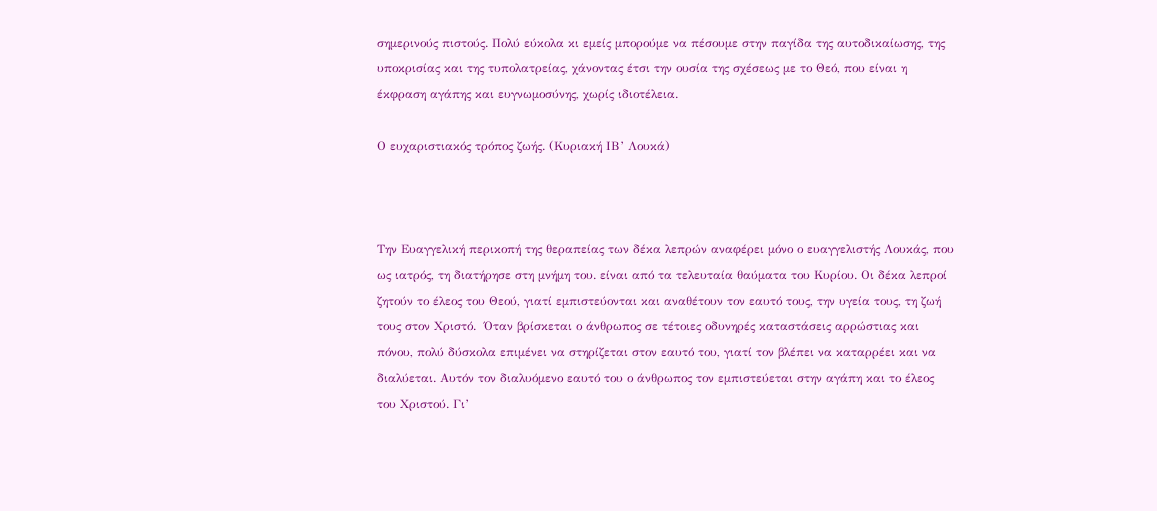σημερινούς πιστούς. Πολύ εύκολα κι εμείς μπορούμε να πέσουμε στην παγίδα της αυτοδικαίωσης, της υποκρισίας και της τυπολατρείας, χάνοντας έτσι την ουσία της σχέσεως με το Θεό, που είναι η έκφραση αγάπης και ευγνωμοσύνης, χωρίς ιδιοτέλεια.

Ο ευχαριστιακός τρόπος ζωής. (Κυριακή ΙΒ’ Λουκά)



Την Ευαγγελική περικοπή της θεραπείας των δέκα λεπρών αναφέρει μόνο ο ευαγγελιστής Λουκάς, που ως ιατρός, τη διατήρησε στη μνήμη του. είναι από τα τελευταία θαύματα του Κυρίου. Οι δέκα λεπροί ζητούν το έλεος του Θεού, γιατί εμπιστεύονται και αναθέτουν τον εαυτό τους, την υγεία τους, τη ζωή τους στον Χριστό.  Όταν βρίσκεται ο άνθρωπος σε τέτοιες οδυνηρές καταστάσεις αρρώστιας και πόνου, πολύ δύσκολα επιμένει να στηρίζεται στον εαυτό του, γιατί τον βλέπει να καταρρέει και να διαλύεται. Αυτόν τον διαλυόμενο εαυτό του ο άνθρωπος τον εμπιστεύεται στην αγάπη και το έλεος του Χριστού. Γι’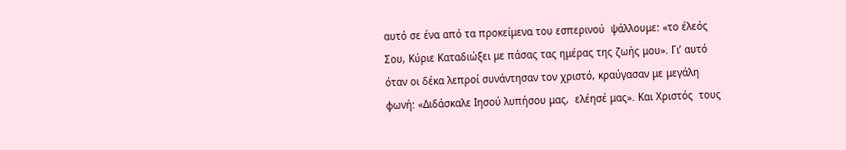αυτό σε ένα από τα προκείμενα του εσπερινού  ψάλλουμε: «το έλεός Σου, Κύριε Καταδιώξει με πάσας τας ημέρας της ζωής μου». Γι’ αυτό όταν οι δέκα λεπροί συνάντησαν τον χριστό, κραύγασαν με μεγάλη φωνή: «Διδάσκαλε Ιησού λυπήσου μας,  ελέησέ μας». Και Χριστός  τους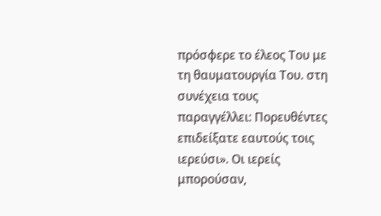πρόσφερε το έλεος Του με τη θαυματουργία Του. στη συνέχεια τους παραγγέλλει: Πορευθέντες επιδείξατε εαυτούς τοις ιερεύσι». Οι ιερείς μπορούσαν,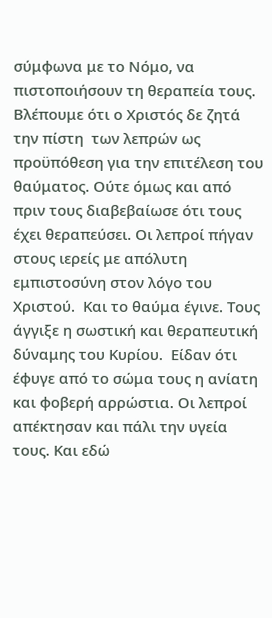σύμφωνα με το Νόμο, να πιστοποιήσουν τη θεραπεία τους. Βλέπουμε ότι ο Χριστός δε ζητά την πίστη  των λεπρών ως προϋπόθεση για την επιτέλεση του θαύματος. Ούτε όμως και από πριν τους διαβεβαίωσε ότι τους έχει θεραπεύσει. Οι λεπροί πήγαν στους ιερείς με απόλυτη εμπιστοσύνη στον λόγο του Χριστού.  Και το θαύμα έγινε. Τους άγγιξε η σωστική και θεραπευτική δύναμης του Κυρίου.  Είδαν ότι έφυγε από το σώμα τους η ανίατη και φοβερή αρρώστια. Οι λεπροί απέκτησαν και πάλι την υγεία τους. Και εδώ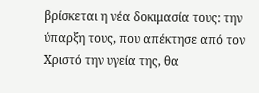βρίσκεται η νέα δοκιμασία τους: την ύπαρξη τους, που απέκτησε από τον Χριστό την υγεία της, θα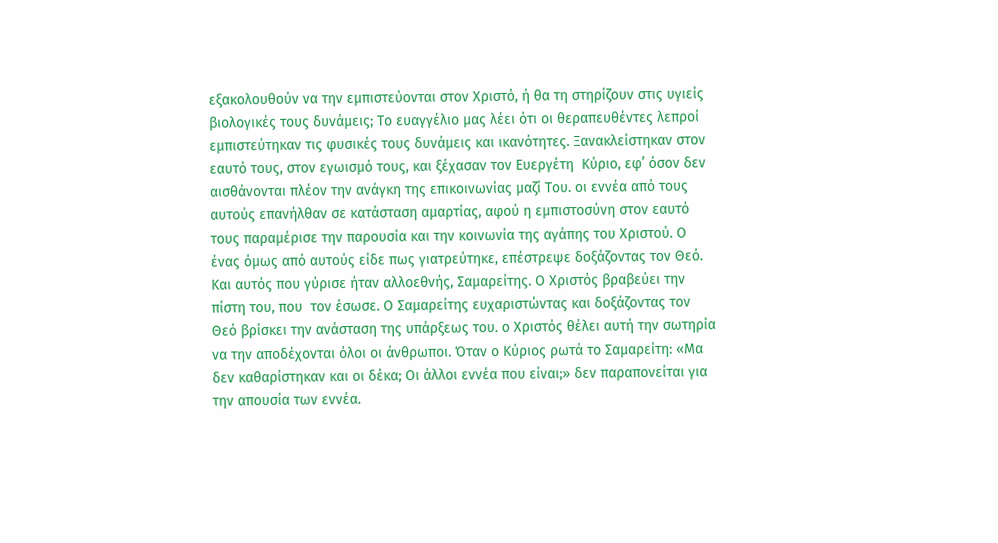εξακολουθούν να την εμπιστεύονται στον Χριστό, ή θα τη στηρίζουν στις υγιείς βιολογικές τους δυνάμεις; Το ευαγγέλιο μας λέει ότι οι θεραπευθέντες λεπροί εμπιστεύτηκαν τις φυσικές τους δυνάμεις και ικανότητες. Ξανακλείστηκαν στον εαυτό τους, στον εγωισμό τους, και ξέχασαν τον Ευεργέτη  Κύριο, εφ’ όσον δεν αισθάνονται πλέον την ανάγκη της επικοινωνίας μαζί Του. οι εννέα από τους αυτούς επανήλθαν σε κατάσταση αμαρτίας, αφού η εμπιστοσύνη στον εαυτό τους παραμέρισε την παρουσία και την κοινωνία της αγάπης του Χριστού. Ο ένας όμως από αυτούς είδε πως γιατρεύτηκε, επέστρεψε δοξάζοντας τον Θεό. Και αυτός που γύρισε ήταν αλλοεθνής, Σαμαρείτης. Ο Χριστός βραβεύει την πίστη του, που  τον έσωσε. Ο Σαμαρείτης ευχαριστώντας και δοξάζοντας τον Θεό βρίσκει την ανάσταση της υπάρξεως του. ο Χριστός θέλει αυτή την σωτηρία να την αποδέχονται όλοι οι άνθρωποι. Όταν ο Κύριος ρωτά το Σαμαρείτη: «Μα δεν καθαρίστηκαν και οι δέκα; Οι άλλοι εννέα που είναι;» δεν παραπονείται για την απουσία των εννέα.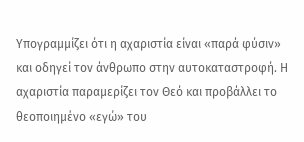Υπογραμμίζει ότι η αχαριστία είναι «παρά φύσιν» και οδηγεί τον άνθρωπο στην αυτοκαταστροφή. Η αχαριστία παραμερίζει τον Θεό και προβάλλει το θεοποιημένο «εγώ» του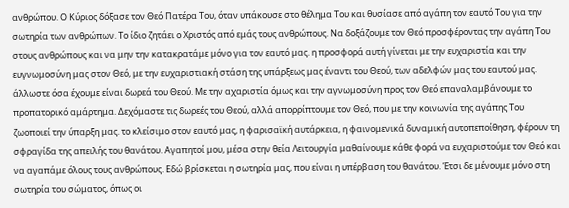ανθρώπου. Ο Κύριος δόξασε τον Θεό Πατέρα Του, όταν υπάκουσε στο θέλημα Του και θυσίασε από αγάπη τον εαυτό Του για την σωτηρία των ανθρώπων. Το ίδιο ζητάει ο Χριστός από εμάς τους ανθρώπους. Να δοξάζουμε τον Θεό προσφέροντας την αγάπη Του στους ανθρώπους και να μην την κατακρατάμε μόνο για τον εαυτό μας. η προσφορά αυτή γίνεται με την ευχαριστία και την ευγνωμοσύνη μας στον Θεό, με την ευχαριστιακή στάση της υπάρξεως μας έναντι του Θεού, των αδελφών μας του εαυτού μας. άλλωστε όσα έχουμε είναι δωρεά του Θεού. Με την αχαριστία όμως και την αγνωμοσύνη προς τον Θεό επαναλαμβάνουμε το προπατορικό αμάρτημα. Δεχόμαστε τις δωρεές του Θεού, αλλά απορρίπτουμε τον Θεό, που με την κοινωνία της αγάπης Του ζωοποιεί την ύπαρξη μας. το κλείσιμο στον εαυτό μας, η φαρισαϊκή αυτάρκεια, η φαινομενικά δυναμική αυτοπεποίθηση, φέρουν τη σφραγίδα της απειλής του θανάτου. Αγαπητοί μου, μέσα στην θεία Λειτουργία μαθαίνουμε κάθε φορά να ευχαριστούμε τον Θεό και να αγαπάμε όλους τους ανθρώπους. Εδώ βρίσκεται η σωτηρία μας, που είναι η υπέρβαση του θανάτου. Έτσι δε μένουμε μόνο στη σωτηρία του σώματος, όπως οι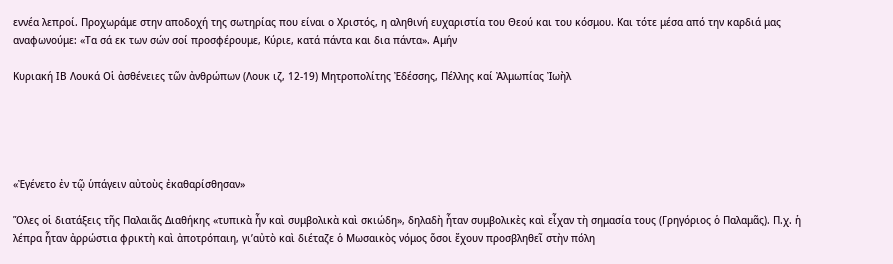εννέα λεπροί. Προχωράμε στην αποδοχή της σωτηρίας που είναι ο Χριστός, η αληθινή ευχαριστία του Θεού και του κόσμου. Και τότε μέσα από την καρδιά μας αναφωνούμε: «Τα σά εκ των σών σοί προσφέρουμε, Κύριε, κατά πάντα και δια πάντα». Αμήν

Κυριακή ΙΒ Λουκά Οἱ ἀσθένειες τῶν ἀνθρώπων (Λουκ ιζ, 12-19) Μητροπολίτης Ἐδέσσης, Πέλλης καί Ἀλμωπίας Ἰωὴλ





«Ἐγένετο ἐν τῷ ὑπάγειν αὐτοὺς ἐκαθαρίσθησαν»

Ὅλες οἱ διατάξεις τῆς Παλαιᾶς Διαθήκης «τυπικὰ ἦν καὶ συμβολικὰ καὶ σκιώδη», δηλαδὴ ἦταν συμβολικὲς καὶ εἶχαν τὴ σημασία τους (Γρηγόριος ὁ Παλαμᾶς). Π.χ. ἡ λέπρα ἦταν ἀρρώστια φρικτὴ καὶ ἀποτρόπαιη, γι’αὐτὸ καὶ διέταζε ὁ Μωσαικὸς νόμος ὅσοι ἔχουν προσβληθεῖ στὴν πόλη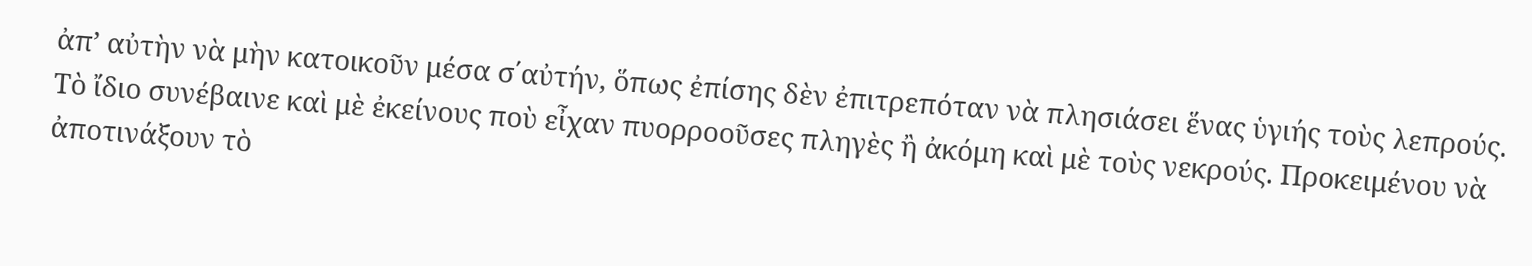ἀπ’ αὐτὴν νὰ μὴν κατοικοῦν μέσα σ΄αὐτήν, ὅπως ἐπίσης δὲν ἐπιτρεπόταν νὰ πλησιάσει ἕνας ὑγιής τοὺς λεπρούς. Τὸ ἴδιο συνέβαινε καὶ μὲ ἐκείνους ποὺ εἶχαν πυορροοῦσες πληγὲς ἢ ἀκόμη καὶ μὲ τοὺς νεκρούς. Προκειμένου νὰ ἀποτινάξουν τὸ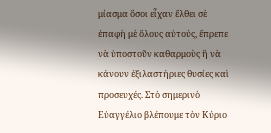μίασμα ὅσοι εἶχαν ἔλθει σὲ ἐπαφὴ μὲ ὅλους αὐτούς, ἔπρεπε νὰ ὑποστοῦν καθαρμοὺς ἢ νὰ κάνουν ἐξιλαστήριες θυσίες καὶ προσευχές. Στὸ σημερινὸ Εὐαγγέλιο βλέπουμε τὸν Κύριο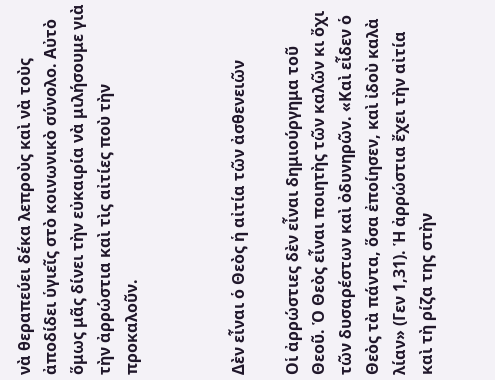νὰ θεραπεύει δέκα λεπροὺς καὶ νὰ τοὺς ἀποδίδει ὑγιεῖς στὸ κοινωνικὸ σύνολο. Αὐτὸ ὅμως μᾶς δίνει τὴν εὐκαιρία νὰ μιλήσουμε γιὰ τὴν ἀρρώστια καὶ τὶς αἰτίες ποὺ τὴν προκαλοῦν.



Δὲν εἶναι ὁ Θεὸς ἡ αἰτία τῶν ἀσθενειῶν

Οἱ ἀρρώστιες δὲν εἶναι δημιούργημα τοῦ Θεοῦ. Ὁ Θεὸς εἶναι ποιητὴς τῶν καλῶν κι ὄχι τῶν δυσαρέστων καὶ ὀδυνηρῶν. «Καὶ εἶδεν ὁ Θεὸς τὰ πάντα, ὅσα ἐποίησεν, καὶ ἰδοὺ καλὰ λίαν» (Γεν 1,31). Ἡ ἀρρώστια ἔχει τὴν αἰτία καὶ τὴ ρίζα της στὴν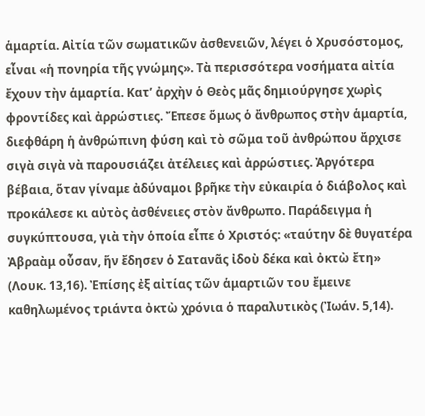ἁμαρτία. Αἰτία τῶν σωματικῶν ἀσθενειῶν, λέγει ὁ Χρυσόστομος, εἶναι «ἡ πονηρία τῆς γνώμης». Τὰ περισσότερα νοσήματα αἰτία ἔχουν τὴν ἁμαρτία. Κατ’ ἀρχὴν ὁ Θεὸς μᾶς δημιούργησε χωρὶς φροντίδες καὶ ἀρρώστιες. Ἔπεσε ὅμως ὁ ἄνθρωπος στὴν ἁμαρτία, διεφθάρη ἡ ἀνθρώπινη φύση καὶ τὸ σῶμα τοῦ ἀνθρώπου ἄρχισε σιγὰ σιγὰ νὰ παρουσιάζει ἀτέλειες καὶ ἀρρώστιες. Ἀργότερα βέβαια, ὅταν γίναμε ἀδύναμοι βρῆκε τὴν εὐκαιρία ὁ διάβολος καὶ προκάλεσε κι αὐτὸς ἀσθένειες στὸν ἄνθρωπο. Παράδειγμα ἡ συγκύπτουσα, γιὰ τὴν ὁποία εἶπε ὁ Χριστός: «ταύτην δὲ θυγατέρα Ἀβραὰμ οὖσαν, ἥν ἔδησεν ὁ Σατανᾶς ἰδοὺ δέκα καὶ ὀκτὼ ἔτη» (Λουκ. 13,16). Ἐπίσης ἐξ αἰτίας τῶν ἁμαρτιῶν του ἔμεινε καθηλωμένος τριάντα ὀκτὼ χρόνια ὁ παραλυτικὸς (Ἰωάν. 5,14).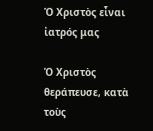Ὁ Χριστὸς εἶναι ἰατρός μας

Ὁ Χριστὸς θεράπευσε, κατὰ τοὺς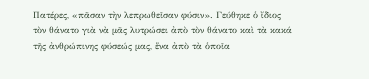Πατέρες, «πᾶσαν τὴν λεπρωθεῖσαν φύσιν». Γεύθηκε ὁ ἴδιος τὸν θάνατο γιὰ νὰ μᾶς λυτρώσει ἀπὸ τὸν θάνατο καὶ τὰ κακά τῆς ἀνθρώπινης φύσεώς μας, ἕνα ἀπὸ τὰ ὁποῖα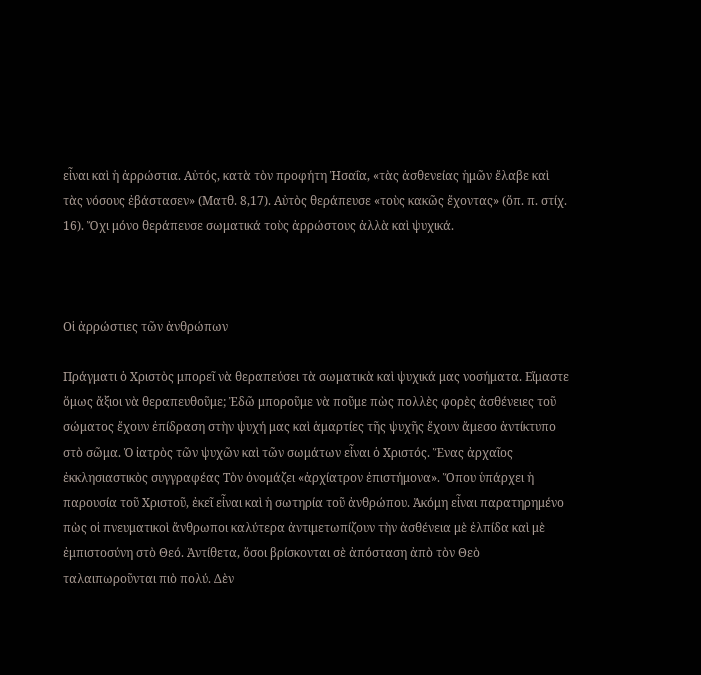εἶναι καὶ ἡ ἀρρώστια. Αὐτός, κατὰ τὸν προφήτη Ἠσαΐα, «τὰς ἀσθενείας ἡμῶν ἔλαβε καὶ τὰς νόσους ἐβάστασεν» (Ματθ. 8,17). Αὐτὸς θεράπευσε «τοὺς κακῶς ἔχοντας» (ὅπ. π. στίχ. 16). Ὄχι μόνο θεράπευσε σωματικά τοὺς ἀρρώστους ἀλλὰ καὶ ψυχικά.



Οἱ ἀρρώστιες τῶν ἀνθρώπων

Πράγματι ὁ Χριστὸς μπορεῖ νὰ θεραπεύσει τὰ σωματικὰ καὶ ψυχικά μας νοσήματα. Εἴμαστε ὅμως ἄξιοι νὰ θεραπευθοῦμε; Ἐδῶ μποροῦμε νὰ ποῦμε πὼς πολλὲς φορὲς ἀσθένειες τοῦ σώματος ἔχουν ἐπίδραση στὴν ψυχή μας καὶ ἁμαρτίες τῆς ψυχῆς ἔχουν ἄμεσο ἀντίκτυπο στὸ σῶμα. Ὁ ἰατρὸς τῶν ψυχῶν καὶ τῶν σωμάτων εἶναι ὁ Χριστός. Ἕνας ἀρχαῖος ἐκκλησιαστικὸς συγγραφέας Τὸν ὀνομάζει «ἀρχίατρον ἐπιστήμονα». Ὅπου ὑπάρχει ἡ παρουσία τοῦ Χριστοῦ, ἐκεῖ εἶναι καὶ ἡ σωτηρία τοῦ ἀνθρώπου. Ἀκόμη εἶναι παρατηρημένο πὼς οἱ πνευματικοὶ ἄνθρωποι καλύτερα ἀντιμετωπίζουν τὴν ἀσθένεια μὲ ἐλπίδα καὶ μὲ ἐμπιστοσύνη στὸ Θεό. Ἀντίθετα, ὅσοι βρίσκονται σὲ ἀπόσταση ἀπὸ τὸν Θεὸ ταλαιπωροῦνται πιὸ πολύ. Δὲν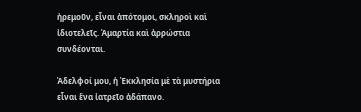ἠρεμοῦν, εἶναι ἀπότομοι, σκληροὶ καὶ ἰδιοτελεῖς. Ἁμαρτία καὶ ἀρρώστια συνδέονται.

Ἀδελφοί μου, ἡ Ἐκκλησία μὲ τὰ μυστήρια εἶναι ἕνα ἰατρεῖο ἀδάπανο.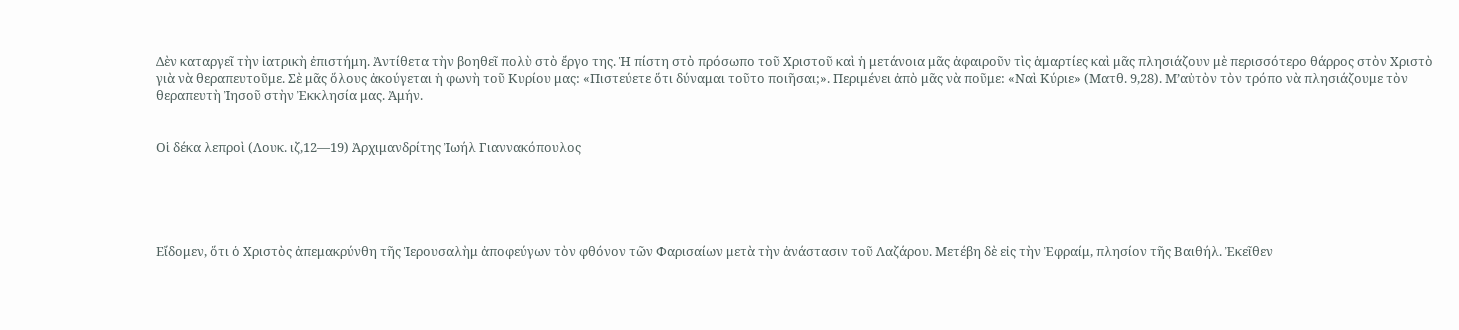Δὲν καταργεῖ τὴν ἰατρικὴ ἐπιστήμη. Ἀντίθετα τὴν βοηθεῖ πολὺ στὸ ἔργο της. Ἡ πίστη στὸ πρόσωπο τοῦ Χριστοῦ καὶ ἡ μετάνοια μᾶς ἀφαιροῦν τὶς ἁμαρτίες καὶ μᾶς πλησιάζουν μὲ περισσότερο θάρρος στὸν Χριστὸ γιὰ νὰ θεραπευτοῦμε. Σὲ μᾶς ὅλους ἀκούγεται ἡ φωνὴ τοῦ Κυρίου μας: «Πιστεύετε ὅτι δύναμαι τοῦτο ποιῆσαι;». Περιμένει ἀπὸ μᾶς νὰ ποῦμε: «Ναὶ Κύριε» (Ματθ. 9,28). Μ’αὐτὸν τὸν τρόπο νὰ πλησιάζουμε τὸν θεραπευτὴ Ἰησοῦ στὴν Ἐκκλησία μας. Ἀμήν.


Οἱ δέκα λεπροὶ (Λουκ. ιζ,12—19) Ἀρχιμανδρίτης Ἰωήλ Γιαννακόπουλος





Εἴδομεν, ὅτι ὁ Χριστὸς ἀπεμακρύνθη τῆς Ἱερουσαλὴμ ἀποφεύγων τὸν φθόνον τῶν Φαρισαίων μετὰ τὴν ἀνάστασιν τοῦ Λαζάρου. Μετέβη δὲ εἰς τὴν Ἐφραίμ, πλησίον τῆς Βαιθήλ. Ἐκεῖθεν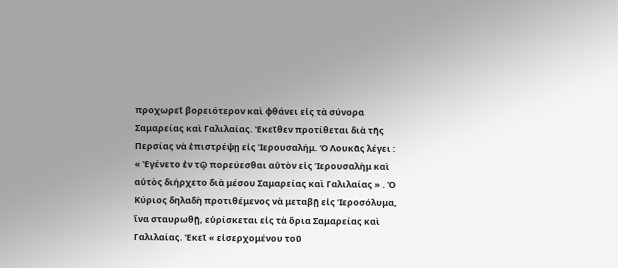προχωρεῖ βορειότερον καὶ φθάνει εἰς τὰ σύνορα Σαμαρείας καὶ Γαλιλαίας. Ἐκεῖθεν προτίθεται διὰ τῆς Περσίας νὰ ἐπιστρέψῃ εἰς Ἱερουσαλήμ. Ὁ Λουκᾶς λέγει : « Ἐγένετο ἐν τῷ πορεύεσθαι αὐτὸν εἰς Ἱερουσαλὴμ καὶ αὐτὸς διήρχετο διὰ μέσου Σαμαρείας καὶ Γαλιλαίας » . Ὁ Κύριος δηλαδὴ προτιθέμενος νὰ μεταβῇ εἰς Ἱεροσόλυμα, ἵνα σταυρωθῇ, εὑρίσκεται εἰς τὰ ὅρια Σαμαρείας καὶ Γαλιλαίας. Ἐκεῖ « εἰσερχομένου τοῦ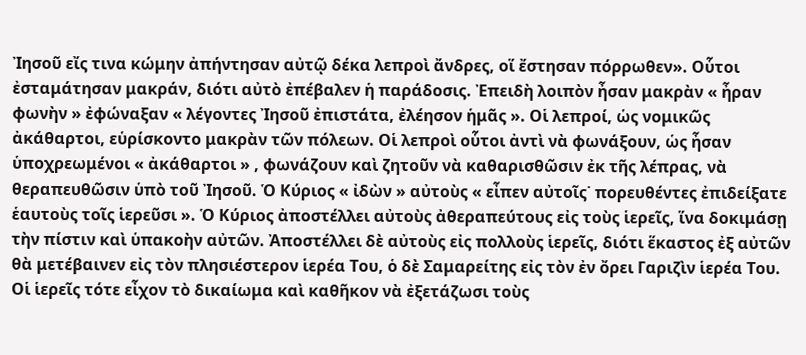Ἰησοῦ εἴς τινα κώμην ἀπήντησαν αὐτῷ δέκα λεπροὶ ἄνδρες, οἵ ἔστησαν πόρρωθεν». Οὗτοι ἐσταμάτησαν μακράν, διότι αὐτὸ ἐπέβαλεν ἡ παράδοσις. Ἐπειδὴ λοιπὸν ἦσαν μακρὰν « ἦραν φωνὴν » ἐφώναξαν « λέγοντες Ἰησοῦ ἐπιστάτα, ἐλέησον ἡμᾶς ». Οἱ λεπροί, ὡς νομικῶς ἀκάθαρτοι, εὑρίσκοντο μακρὰν τῶν πόλεων. Οἱ λεπροὶ οὗτοι ἀντὶ νὰ φωνάξουν, ὡς ἦσαν ὑποχρεωμένοι « ἀκάθαρτοι » , φωνάζουν καὶ ζητοῦν νὰ καθαρισθῶσιν ἐκ τῆς λέπρας, νὰ θεραπευθῶσιν ὑπὸ τοῦ Ἰησοῦ. Ὁ Κύριος « ἰδὼν » αὐτοὺς « εἶπεν αὐτοῖς˙ πορευθέντες ἐπιδείξατε ἑαυτοὺς τοῖς ἱερεῦσι ». Ὁ Κύριος ἀποστέλλει αὐτοὺς ἀθεραπεύτους εἰς τοὺς ἱερεῖς, ἵνα δοκιμάσῃ τὴν πίστιν καὶ ὑπακοὴν αὐτῶν. Ἀποστέλλει δὲ αὐτοὺς εἰς πολλοὺς ἱερεῖς, διότι ἕκαστος ἐξ αὐτῶν θὰ μετέβαινεν εἰς τὸν πλησιέστερον ἱερέα Του, ὁ δὲ Σαμαρείτης εἰς τὸν ἐν ὄρει Γαριζὶν ἱερέα Του. Οἱ ἱερεῖς τότε εἶχον τὸ δικαίωμα καὶ καθῆκον νὰ ἐξετάζωσι τοὺς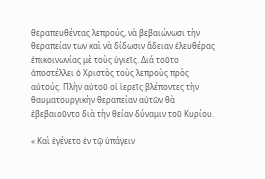θεραπευθέντας λεπρούς, νὰ βεβαιώνωσι τὴν θεραπείαν των καὶ νὰ δίδωσιν ἄδειαν ἐλευθέρας ἐπικοινωνίας μὲ τοὺς ὑγιεῖς. Διά τοῦτο ἀποστέλλει ὁ Χριστὸς τοὺς λεπροὺς πρὸς αὐτούς. Πλὴν αὐτοῦ οἱ ἱερεῖς βλέποντες τὴν θαυματουργικὴν θεραπείαν αὐτῶν θὰ ἐβεβαιοῦντο διὰ τὴν θείαν δύναμιν τοῦ Κυρίου.

« Καὶ ἐγένετο ἐν τῷ ὑπάγειν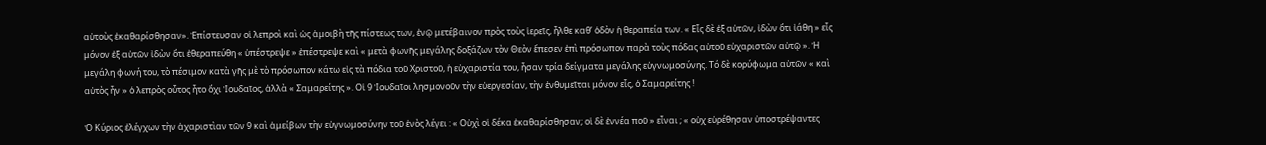αὐτοὺς ἐκαθαρίσθησαν». Ἐπίστευσαν οἱ λεπροὶ καὶ ὡς ἀμοιβὴ τῆς πίστεως των, ἐνῷ μετέβαινον πρὸς τοὺς ἱερεῖς, ἦλθε καθ’ ὁδὸν ἡ θεραπεία των. « Εἷς δὲ ἐξ αὐτῶν, ἰδὼν ὅτι ἰάθη » εἷς μόνον ἐξ αὐτῶν ἰδὼν ὅτι ἐθεραπεύθη « ὑπέστρεψε » ἐπέστρεψε καὶ « μετὰ φωνῆς μεγάλης δοξάζων τὸν Θεὸν ἔπεσεν ἐπὶ πρόσωπον παρὰ τοὺς πόδας αὐτοῦ εὐχαριστῶν αὐτῷ ». Ἡ μεγάλη φωνή του, τὸ πέσιμον κατὰ γῆς μὲ τὸ πρόσωπον κάτω εἰς τὰ πόδια τοῦ Χριστοῦ, ἡ εὐχαριστία του, ἦσαν τρία δείγματα μεγάλης εὐγνωμοσύνης. Tό δὲ κορύφωμα αὐτῶν « καὶ αὐτὸς ἦν » ὁ λεπρὸς οὗτος ἦτο ὄχι Ἰουδαῖος, ἀλλὰ « Σαμαρείτης ». Οἱ 9 Ἰουδαῖοι λησμονοῦν τὴν εὐεργεσίαν, τὴν ἐνθυμεῖται μόνον εἷς, ὁ Σαμαρείτης !

Ὁ Κύριος ἐλέγχων τὴν ἀχαριστὶαν τῶν 9 καὶ ἀμείβων τὴν εὐγνωμοσύνην τοῦ ἑνὸς λέγει : « Οὐχὶ οἱ δέκα ἐκαθαρίσθησαν; οἱ δὲ ἐννέα ποῦ » εἶναι ; « οὐχ εὑρέθησαν ὑποστρέψαντες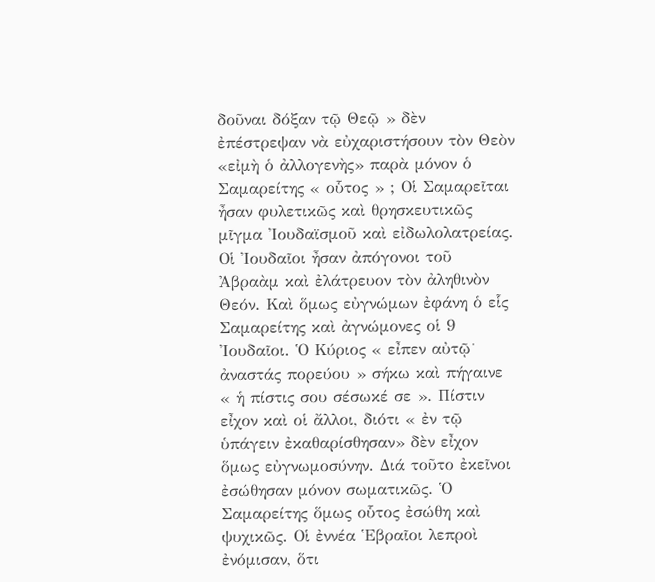δοῦναι δόξαν τῷ Θεῷ » δὲν ἐπέστρεψαν νὰ εὐχαριστήσουν τὸν Θεὸν «εἰμὴ ὁ ἀλλογενὴς» παρὰ μόνον ὁ Σαμαρείτης « οὗτος » ; Οἱ Σαμαρεῖται ἦσαν φυλετικῶς καὶ θρησκευτικῶς μῖγμα Ἰουδαϊσμοῦ καὶ εἰδωλολατρείας. Οἱ Ἰουδαῖοι ἦσαν ἀπόγονοι τοῦ Ἀβραὰμ καὶ ἐλάτρευον τὸν ἀληθινὸν Θεόν. Καὶ ὅμως εὐγνώμων ἐφάνη ὁ εἷς Σαμαρείτης καὶ ἀγνώμονες οἱ 9 Ἰουδαῖοι. Ὁ Κύριος « εἶπεν αὐτῷ˙ ἀναστάς πορεύου » σήκω καὶ πήγαινε « ἡ πίστις σου σέσωκέ σε ». Πίστιν εἶχον καὶ οἱ ἄλλοι, διότι « ἐν τῷ ὑπάγειν ἐκαθαρίσθησαν» δὲν εἶχον ὅμως εὐγνωμοσύνην. Διά τοῦτο ἐκεῖνοι ἐσώθησαν μόνον σωματικῶς. Ὁ Σαμαρείτης ὅμως οὗτος ἐσώθη καὶ ψυχικῶς. Οἱ ἐννέα Ἑβραῖοι λεπροὶ ἐνόμισαν, ὅτι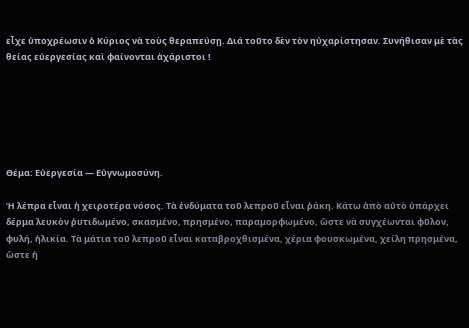εἶχε ὑποχρέωσιν ὁ Κύριος νὰ τοὺς θεραπεύσῃ. Διά τοῦτο δὲν τὸν ηὐχαρίστησαν. Συνήθισαν μὲ τὰς θείας εὐεργεσίας καὶ φαίνονται ἀχάριστοι !






Θέμα: Εὐεργεσία — Εὐγνωμοσύνη.

Ἡ λέπρα εἶναι ἡ χειροτέρα νόσος. Τὰ ἐνδύματα τοῦ λεπροῦ εἶναι ῥάκη. Κάτω ἀπὸ αὐτὸ ὑπάρχει δέρμα λευκὸν ῥυτιδωμένο, σκασμένο, πρησμένο, παραμορφωμένο, ὥστε νὰ συγχέωνται φῦλον, φυλή, ἡλικία. Τὰ μάτια τοῦ λεπροῦ εἶναι καταβροχθισμένα, χέρια φουσκωμένα, χείλη πρησμένα, ὥστε ἡ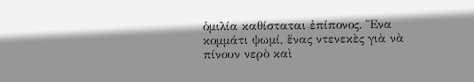ὁμιλία καθίσταται ἐπίπονος. Ἕνα κομμάτι ψωμί, ἕνας ντενεκὲς γιὰ νὰ πίνουν νερὸ καὶ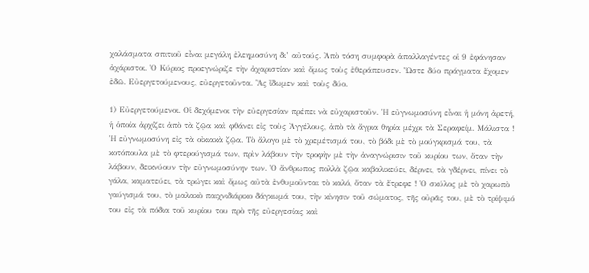χαλάσματα σπιτιοῦ εἶναι μεγάλη ἐλεημοσύνη δι’ αὐτούς. Ἀπὸ τόση συμφορὰ ἁπαλλαγέντες οἱ 9 ἐφάνησαν ἀχάριστοι. Ὁ Κύριος προεγνώριζε τὴν ἀχαριστίαν καὶ ὅμως τοὺς ἐθεράπευσεν. Ὥστε δύο πράγματα ἔχομεν ἐδῶ. Εὐεργετούμενους, εὐεργετοῦντα. Ἂς ἴδωμεν καὶ τοὺς δύο.

1) Εὐεργετούμενοι. Οἱ δεχόμενοι τὴν εὐεργεσίαν πρέπει νὰ εὐχαριστοῦν. Ἡ εὐγνωμοσύνη εἶναι ἡ μόνη ἀρετή, ἡ ὁποία ἀρχίζει ἀπὸ τὰ ζῷα καὶ φθάνει εἰς τοὺς Ἀγγέλους, ἀπὸ τὰ ἄγρια θηρία μέχρι τὰ Σεραφείμ. Μάλιστα ! Ἡ εὐγνωμοσύνη εἰς τὰ οἰκιακὰ ζῷα. Τὸ ἄλογο μὲ τὸ χρεμέτισμά του, τὸ βόδι μὲ τὸ μούγκρισμά του, τὰ κοτόπουλα μὲ τὸ φτερούγισμά των, πρὶν λάβουν τὴν τροφὴν μὲ τὴν ἀναγνώρισιν τοῦ κυρίου των, ὅταν τὴν λάβουν, δεικνύουν τὴν εὐγνωμοσύνην των. Ὁ ἄνθρωπος πολλὰ ζῷα καβαλικεύει, δέρνει, τὰ γδέρνει, πίνει τὸ γάλα, καματεύει, τὰ τρώγει καὶ ὅμως αὐτὰ ἐνθυμοῦνται τὸ καλό, ὅταν τὰ ἔτρεφε ! Ὁ σκύλος μὲ τὸ χαρωπὸ γαύγισμά του, τὸ μαλακὸ παιχνιδιάρικο δάγκωμά του, τὴν κίνησιν τοῦ σώματος, τῆς οὐρᾶς του, μὲ τὸ τρίψιμό του εἰς τὰ πόδια τοῦ κυρίου του πρὸ τῆς εὐεργεσίας καὶ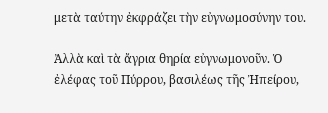μετὰ ταύτην ἐκφράζει τὴν εὐγνωμοσύνην του.

Ἀλλὰ καὶ τὰ ἄγρια θηρία εὐγνωμονοῦν. Ὁ ἐλέφας τοῦ Πύρρου, βασιλέως τῆς Ἠπείρου,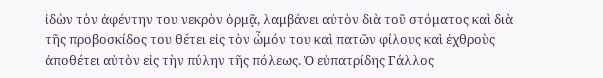ἰδὼν τὸν ἀφέντην του νεκρὸν ὁρμᾷ, λαμβάνει αὐτὸν διὰ τοῦ στόματος καὶ διὰ τῆς προβοσκίδος του θέτει εἰς τὸν ὦμόν του καὶ πατῶν φίλους καὶ ἐχθροὺς ἀποθέτει αὐτὸν εἰς τὴν πύλην τῆς πόλεως. Ὁ εὐπατρίδης Γάλλος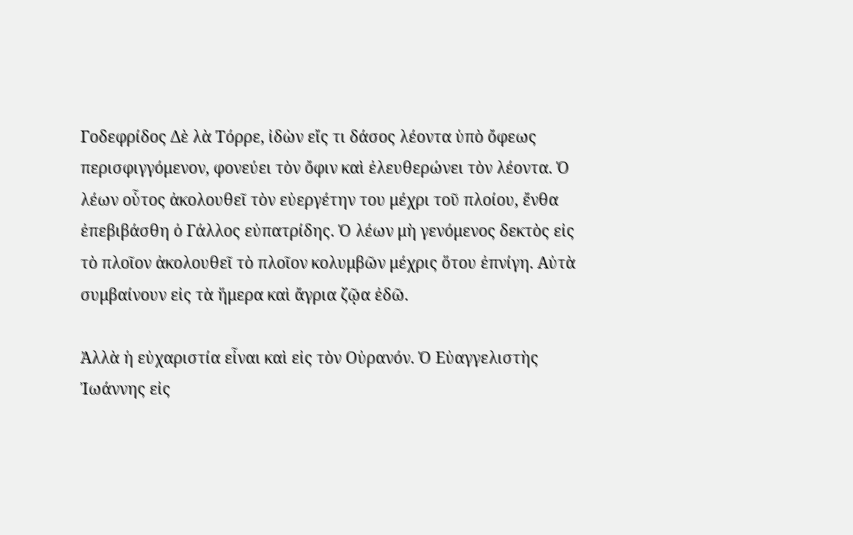Γοδεφρίδος Δὲ λὰ Τόρρε, ἰδὼν εἴς τι δάσος λέοντα ὑπὸ ὄφεως περισφιγγόμενον, φονεύει τὸν ὄφιν καὶ ἐλευθερώνει τὸν λέοντα. Ὁ λέων οὗτος ἀκολουθεῖ τὸν εὐεργέτην του μέχρι τοῦ πλοίου, ἔνθα ἐπεβιβάσθη ὁ Γάλλος εὐπατρίδης. Ὁ λέων μὴ γενόμενος δεκτὸς εἰς τὸ πλοῖον ἀκολουθεῖ τὸ πλοῖον κολυμβῶν μέχρις ὅτου ἐπνίγη. Αὐτὰ συμβαίνουν εἰς τὰ ἥμερα καὶ ἄγρια ζῷα ἐδῶ.

Ἀλλὰ ἡ εὐχαριστία εἶναι καὶ εἰς τὸν Οὐρανόν. Ὁ Εὐαγγελιστὴς Ἰωάννης εἰς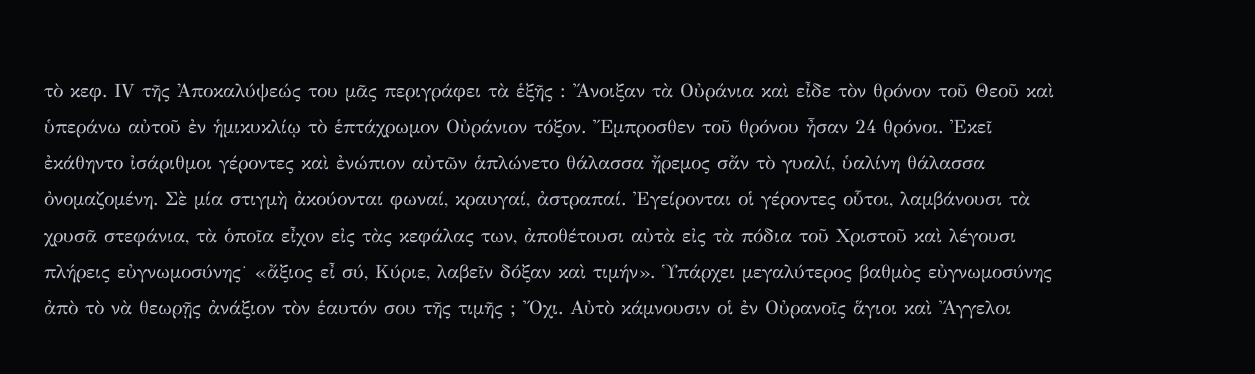τὸ κεφ. ΙV τῆς Ἀποκαλύψεώς του μᾶς περιγράφει τὰ ἑξῆς : Ἄνοιξαν τὰ Οὐράνια καὶ εἶδε τὸν θρόνον τοῦ Θεοῦ καὶ ὑπεράνω αὐτοῦ ἐν ἡμικυκλίῳ τὸ ἑπτάχρωμον Οὐράνιον τόξον. Ἔμπροσθεν τοῦ θρόνου ἦσαν 24 θρόνοι. Ἐκεῖ ἐκάθηντο ἰσάριθμοι γέροντες καὶ ἐνώπιον αὐτῶν ἁπλώνετο θάλασσα ἤρεμος σἄν τὸ γυαλί, ὑαλίνη θάλασσα ὀνομαζομένη. Σὲ μία στιγμὴ ἀκούονται φωναί, κραυγαί, ἀστραπαί. Ἐγείρονται οἱ γέροντες οὗτοι, λαμβάνουσι τὰ χρυσᾶ στεφάνια, τὰ ὁποῖα εἶχον εἰς τὰς κεφάλας των, ἀποθέτουσι αὐτὰ εἰς τὰ πόδια τοῦ Χριστοῦ καὶ λέγουσι πλήρεις εὐγνωμοσύνης˙ «ἄξιος εἶ σύ, Κύριε, λαβεῖν δόξαν καὶ τιμήν». Ὑπάρχει μεγαλύτερος βαθμὸς εὐγνωμοσύνης ἀπὸ τὸ νὰ θεωρῇς ἀνάξιον τὸν ἑαυτόν σου τῆς τιμῆς ; Ὄχι. Αὐτὸ κάμνουσιν οἱ ἐν Οὐρανοῖς ἅγιοι καὶ Ἄγγελοι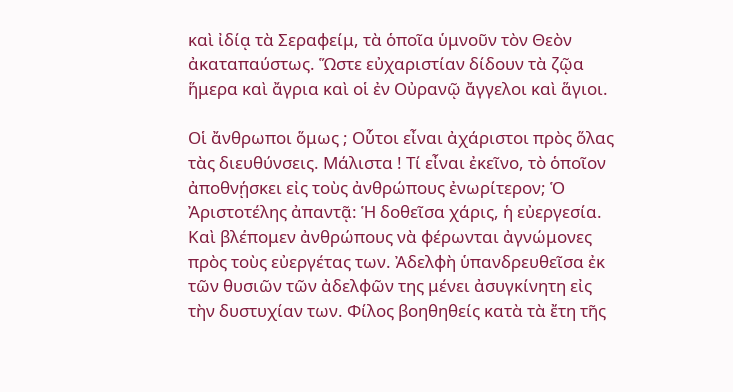καὶ ἰδίᾳ τὰ Σεραφείμ, τὰ ὁποῖα ὑμνοῦν τὸν Θεὸν ἀκαταπαύστως. Ὥστε εὐχαριστίαν δίδουν τὰ ζῷα ἥμερα καὶ ἄγρια καὶ οἱ ἐν Οὐρανῷ ἄγγελοι καὶ ἅγιοι.

Οἱ ἄνθρωποι ὅμως ; Οὗτοι εἶναι ἀχάριστοι πρὸς ὅλας τὰς διευθύνσεις. Μάλιστα ! Τί εἶναι ἐκεῖνο, τὸ ὁποῖον ἀποθνῄσκει εἰς τοὺς ἀνθρώπους ἐνωρίτερον; Ὁ Ἀριστοτέλης ἀπαντᾷ: Ἡ δοθεῖσα χάρις, ἡ εὐεργεσία. Καὶ βλέπομεν ἀνθρώπους νὰ φέρωνται ἀγνώμονες πρὸς τοὺς εὐεργέτας των. Ἀδελφὴ ὑπανδρευθεῖσα ἐκ τῶν θυσιῶν τῶν ἀδελφῶν της μένει ἀσυγκίνητη εἰς τὴν δυστυχίαν των. Φίλος βοηθηθείς κατὰ τὰ ἔτη τῆς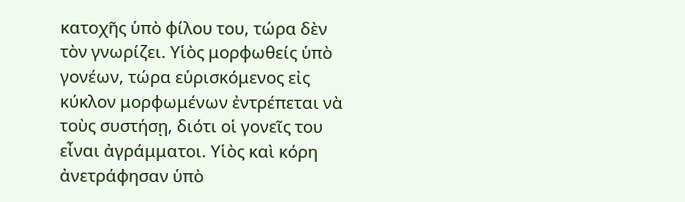κατοχῆς ὑπὸ φίλου του, τώρα δὲν τὸν γνωρίζει. Υἱὸς μορφωθείς ὑπὸ γονέων, τώρα εὑρισκόμενος εἰς κύκλον μορφωμένων ἐντρέπεται νὰ τοὺς συστήσῃ, διότι οἱ γονεῖς του εἶναι ἀγράμματοι. Υἱὸς καὶ κόρη ἀνετράφησαν ὑπὸ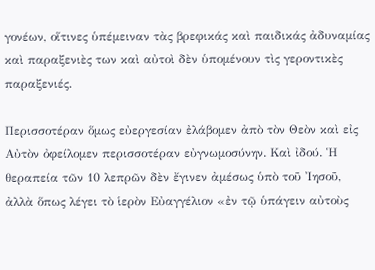γονέων, οἵτινες ὑπέμειναν τὰς βρεφικάς καὶ παιδικάς ἀδυναμίας καὶ παραξενιὲς των καὶ αὐτοὶ δὲν ὑπομένουν τὶς γεροντικὲς παραξενιές.

Περισσοτέραν ὅμως εὐεργεσίαν ἐλάβομεν ἀπὸ τὸν Θεὸν καὶ εἰς Αὐτὸν ὀφείλομεν περισσοτέραν εὐγνωμοσύνην. Καὶ ἰδού. Ἡ θεραπεία τῶν 10 λεπρῶν δὲν ἔγινεν ἀμέσως ὑπὸ τοῦ Ἰησοῦ, ἀλλὰ ὅπως λέγει τὸ ἱερὸν Εὐαγγέλιον «ἐν τῷ ὑπάγειν αὐτοὺς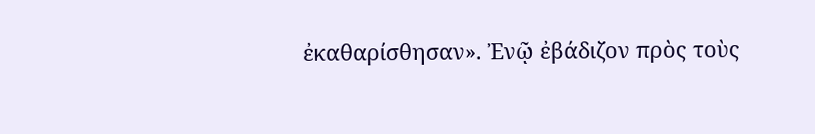ἐκαθαρίσθησαν». Ἐνῷ ἐβάδιζον πρὸς τοὺς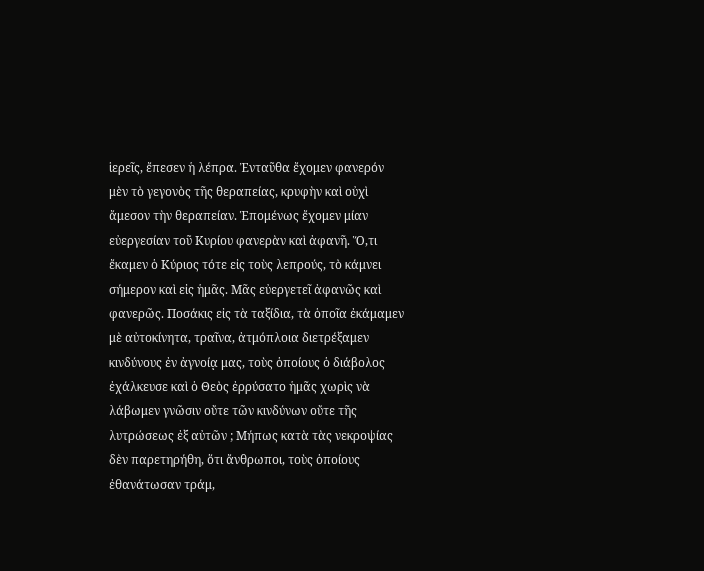ἱερεῖς, ἔπεσεν ἡ λέπρα. Ἐνταῦθα ἔχομεν φανερόν μὲν τὸ γεγονὸς τῆς θεραπείας, κρυφὴν καὶ οὐχὶ ἄμεσον τὴν θεραπείαν. Ἑπομένως ἔχομεν μίαν εὐεργεσίαν τοῦ Κυρίου φανερὰν καὶ ἀφανῆ. Ὅ,τι ἔκαμεν ὁ Κύριος τότε εἰς τοὺς λεπρούς, τὸ κάμνει σήμερον καὶ εἰς ἡμᾶς. Μᾶς εὐεργετεῖ ἀφανῶς καὶ φανερῶς. Ποσάκις εἰς τὰ ταξίδια, τὰ ὁποῖα ἐκάμαμεν μὲ αὐτοκίνητα, τραῖνα, ἀτμόπλοια διετρέξαμεν κινδύνους ἐν ἀγνοίᾳ μας, τοὺς ὁποίους ὁ διάβολος ἐχάλκευσε καὶ ὁ Θεὸς ἐρρύσατο ἡμᾶς χωρὶς νὰ λάβωμεν γνῶσιν οὔτε τῶν κινδύνων οὔτε τῆς λυτρώσεως ἐξ αὐτῶν ; Μήπως κατὰ τὰς νεκροψίας δὲν παρετηρήθη, ὅτι ἄνθρωποι, τοὺς ὁποίους ἐθανάτωσαν τράμ,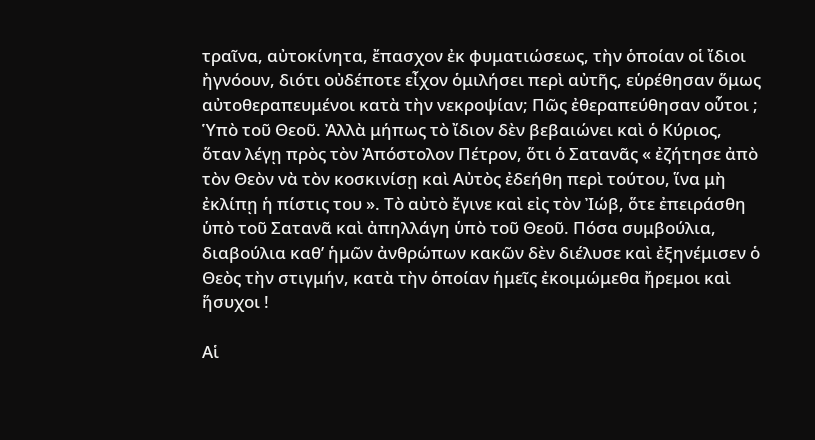τραῖνα, αὐτοκίνητα, ἔπασχον ἐκ φυματιώσεως, τὴν ὁποίαν οἱ ἴδιοι ἠγνόουν, διότι οὐδέποτε εἶχον ὁμιλήσει περὶ αὐτῆς, εὑρέθησαν ὅμως αὐτοθεραπευμένοι κατὰ τὴν νεκροψίαν; Πῶς ἐθεραπεύθησαν οὗτοι ; Ὑπὸ τοῦ Θεοῦ. Ἀλλὰ μήπως τὸ ἴδιον δὲν βεβαιώνει καὶ ὁ Κύριος, ὅταν λέγῃ πρὸς τὸν Ἀπόστολον Πέτρον, ὅτι ὁ Σατανᾶς « ἐζήτησε ἀπὸ τὸν Θεὸν νὰ τὸν κοσκινίσῃ καὶ Αὐτὸς ἐδεήθη περὶ τούτου, ἵνα μὴ ἐκλίπῃ ἡ πίστις του ». Τὸ αὐτὸ ἔγινε καὶ εἰς τὸν Ἰώβ, ὅτε ἐπειράσθη ὑπὸ τοῦ Σατανᾶ καὶ ἀπηλλάγη ὑπὸ τοῦ Θεοῦ. Πόσα συμβούλια, διαβούλια καθ’ ἡμῶν ἀνθρώπων κακῶν δὲν διέλυσε καὶ ἐξηνέμισεν ὁ Θεὸς τὴν στιγμήν, κατὰ τὴν ὁποίαν ἡμεῖς ἐκοιμώμεθα ἤρεμοι καὶ ἥσυχοι !

Αἱ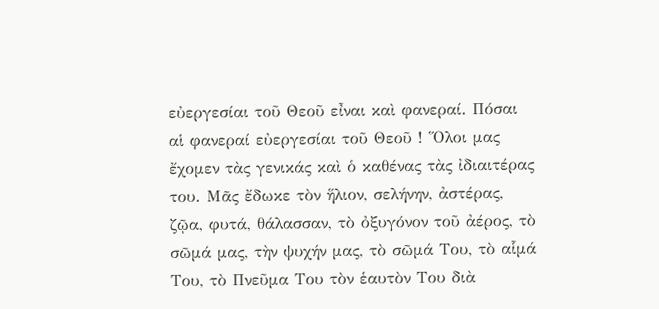εὐεργεσίαι τοῦ Θεοῦ εἶναι καὶ φανεραί. Πόσαι αἱ φανεραί εὐεργεσίαι τοῦ Θεοῦ ! Ὅλοι μας ἔχομεν τὰς γενικάς καὶ ὁ καθένας τὰς ἰδιαιτέρας του. Μᾶς ἔδωκε τὸν ἥλιον, σελήνην, ἀστέρας, ζῷα, φυτά, θάλασσαν, τὸ ὀξυγόνον τοῦ ἀέρος, τὸ σῶμά μας, τὴν ψυχήν μας, τὸ σῶμά Του, τὸ αἷμά Του, τὸ Πνεῦμα Του τὸν ἑαυτὸν Του διὰ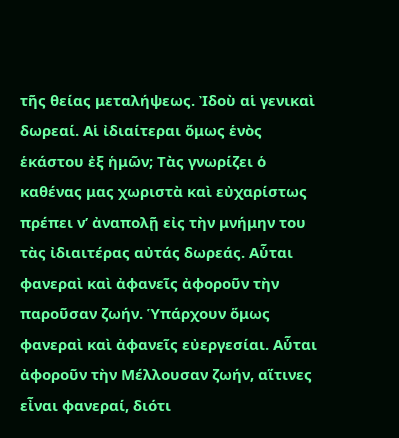τῆς θείας μεταλήψεως. Ἰδοὺ αἱ γενικαὶ δωρεαί. Αἱ ἰδιαίτεραι ὅμως ἑνὸς ἑκάστου ἐξ ἡμῶν; Τὰς γνωρίζει ὁ καθένας μας χωριστὰ καὶ εὐχαρίστως πρέπει ν’ ἀναπολῇ εἰς τὴν μνήμην του τὰς ἰδιαιτέρας αὐτάς δωρεάς. Αὗται φανεραὶ καὶ ἀφανεῖς ἀφοροῦν τὴν παροῦσαν ζωήν. Ὑπάρχουν ὅμως φανεραὶ καὶ ἀφανεῖς εὐεργεσίαι. Αὗται ἀφοροῦν τὴν Μέλλουσαν ζωήν, αἵτινες εἶναι φανεραί, διότι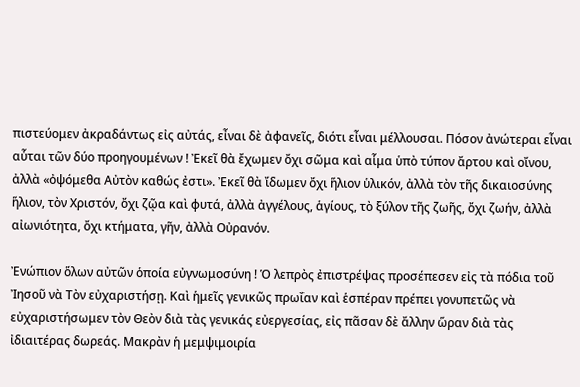πιστεύομεν ἀκραδάντως εἰς αὐτάς, εἶναι δὲ ἀφανεῖς, διότι εἶναι μέλλουσαι. Πόσον ἀνώτεραι εἶναι αὗται τῶν δύο προηγουμένων ! Ἐκεῖ θὰ ἔχωμεν ὄχι σῶμα καὶ αἷμα ὑπὸ τύπον ἄρτου καὶ οἴνου, ἀλλὰ «ὀψόμεθα Αὐτὸν καθώς ἐστι». Ἐκεῖ θὰ ἴδωμεν ὄχι ἥλιον ὑλικόν, ἀλλὰ τὸν τῆς δικαιοσύνης ἥλιον, τὸν Χριστόν, ὄχι ζῷα καὶ φυτά, ἀλλὰ ἀγγέλους, ἁγίους, τὸ ξύλον τῆς ζωῆς, ὄχι ζωήν, ἀλλὰ αἰωνιότητα, ὄχι κτήματα, γῆν, ἀλλὰ Οὐρανόν.

Ἐνώπιον ὅλων αὐτῶν ὁποία εὐγνωμοσύνη ! Ὁ λεπρὸς ἐπιστρέψας προσέπεσεν εἰς τὰ πόδια τοῦ Ἰησοῦ νὰ Τὸν εὐχαριστήσῃ. Καὶ ἡμεῖς γενικῶς πρωΐαν καὶ ἑσπέραν πρέπει γονυπετῶς νὰ εὐχαριστήσωμεν τὸν Θεὸν διὰ τὰς γενικάς εὐεργεσίας, εἰς πᾶσαν δὲ ἄλλην ὥραν διὰ τὰς ἰδιαιτέρας δωρεάς. Μακρὰν ἡ μεμψιμοιρία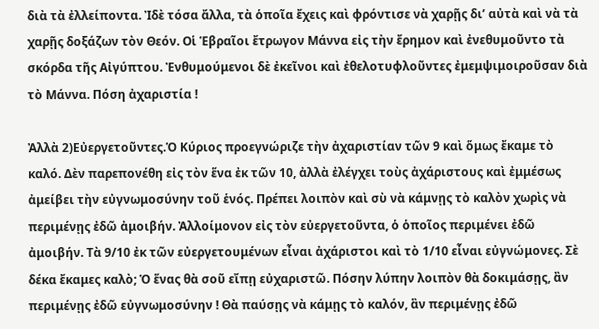διὰ τὰ ἐλλείποντα. Ἰδὲ τόσα ἄλλα, τὰ ὁποῖα ἔχεις καὶ φρόντισε νὰ χαρῇς δι’ αὐτὰ καὶ νὰ τὰ χαρῇς δοξάζων τὸν Θεόν. Οἱ Ἑβραῖοι ἔτρωγον Μάννα εἰς τὴν ἔρημον καὶ ἐνεθυμοῦντο τὰ σκόρδα τῆς Αἰγύπτου. Ἐνθυμούμενοι δὲ ἐκεῖνοι καὶ ἐθελοτυφλοῦντες ἐμεμψιμοιροῦσαν διὰ τὸ Μάννα. Πόση ἀχαριστία !

Ἀλλὰ 2)Εὐεργετοῦντες.Ὁ Κύριος προεγνώριζε τὴν ἀχαριστίαν τῶν 9 καὶ ὅμως ἔκαμε τὸ καλό. Δὲν παρεπονέθη εἰς τὸν ἕνα ἐκ τῶν 10, ἀλλὰ ἐλέγχει τοὺς ἀχάριστους καὶ ἐμμέσως ἀμείβει τὴν εὐγνωμοσύνην τοῦ ἑνός. Πρέπει λοιπὸν καὶ σὺ νὰ κάμνῃς τὸ καλὸν χωρὶς νὰ περιμένῃς ἐδῶ ἀμοιβήν. Ἀλλοίμονον εἰς τὸν εὐεργετοῦντα, ὁ ὁποῖος περιμένει ἐδῶ ἀμοιβήν. Τὰ 9/10 ἐκ τῶν εὐεργετουμένων εἶναι ἀχάριστοι καὶ τὸ 1/10 εἶναι εὐγνώμονες. Σὲ δέκα ἔκαμες καλὸ; Ὁ ἕνας θὰ σοῦ εἴπῃ εὐχαριστῶ. Πόσην λύπην λοιπὸν θὰ δοκιμάσῃς, ἂν περιμένῃς ἐδῶ εὐγνωμοσύνην ! Θὰ παύσῃς νὰ κάμῃς τὸ καλόν, ἂν περιμένῃς ἐδῶ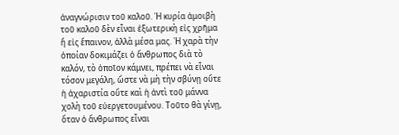ἀναγνώρισιν τοῦ καλοῦ. Ἡ κυρία ἀμοιβὴ τοῦ καλοῦ δὲν εἶναι ἐξωτερικὴ εἰς χρῆμα ἤ εἰς ἔπαινον, ἀλλὰ μέσα μας. Ἡ χαρὰ τὴν ὁποίαν δοκιμάζει ὁ ἄνθρωπος διὰ τὸ καλόν, τὸ ὁποῖον κάμνει, πρέπει νὰ εἶναι τόσον μεγάλη, ὥστε νὰ μὴ τὴν σβύνῃ οὔτε ἡ ἀχαριστία οὔτε καὶ ἡ ἀντὶ τοῦ μάννα χολὴ τοῦ εὐεργετουμένου. Τοῦτο θὰ γίνῃ, ὅταν ὁ ἄνθρωπος εἶναι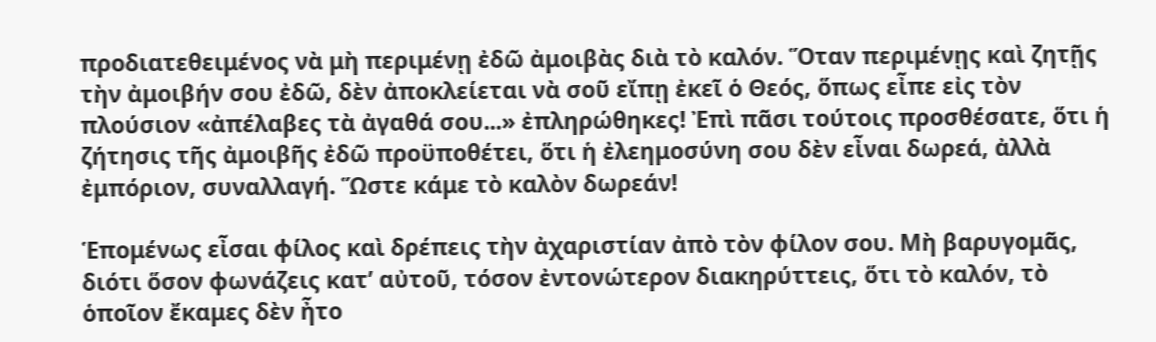προδιατεθειμένος νὰ μὴ περιμένῃ ἐδῶ ἀμοιβὰς διὰ τὸ καλόν. Ὅταν περιμένῃς καὶ ζητῇς τὴν ἀμοιβήν σου ἐδῶ, δὲν ἀποκλείεται νὰ σοῦ εἴπῃ ἐκεῖ ὁ Θεός, ὅπως εἶπε εἰς τὸν πλούσιον «ἀπέλαβες τὰ ἀγαθά σου...» ἐπληρώθηκες! Ἐπὶ πᾶσι τούτοις προσθέσατε, ὅτι ἡ ζήτησις τῆς ἀμοιβῆς ἐδῶ προϋποθέτει, ὅτι ἡ ἐλεημοσύνη σου δὲν εἶναι δωρεά, ἀλλὰ ἐμπόριον, συναλλαγή. Ὥστε κάμε τὸ καλὸν δωρεάν!

Ἑπομένως εἶσαι φίλος καὶ δρέπεις τὴν ἀχαριστίαν ἀπὸ τὸν φίλον σου. Μὴ βαρυγομᾶς, διότι ὅσον φωνάζεις κατ’ αὐτοῦ, τόσον ἐντονώτερον διακηρύττεις, ὅτι τὸ καλόν, τὸ ὁποῖον ἔκαμες δὲν ἦτο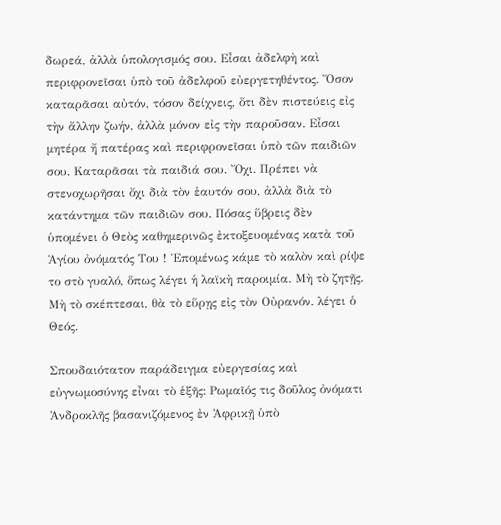δωρεά, ἀλλὰ ὑπολογισμός σου. Εἶσαι ἀδελφὴ καὶ περιφρονεῖσαι ὑπὸ τοῦ ἀδελφοῦ εὐεργετηθέντος. Ὅσον καταρᾶσαι αὐτόν, τόσον δείχνεις, ὅτι δὲν πιστεύεις εἰς τὴν ἄλλην ζωήν, ἀλλὰ μόνον εἰς τὴν παροῦσαν. Εἶσαι μητέρα ἤ πατέρας καὶ περιφρονεῖσαι ὑπὸ τῶν παιδιῶν σου. Καταρᾶσαι τὰ παιδιά σου. Ὄχι. Πρέπει νὰ στενοχωρῆσαι ὄχι διὰ τὸν ἑαυτόν σου, ἀλλὰ διὰ τὸ κατάντημα τῶν παιδιῶν σου. Πόσας ὕβρεις δὲν ὑπομένει ὁ Θεὸς καθημερινῶς ἐκτοξευομένας κατὰ τοῦ Ἁγίου ὀνόματός Του ! Ἑπομένως κάμε τὸ καλὸν καὶ ρίψε το στὸ γυαλό, ὅπως λέγει ἡ λαϊκὴ παροιμία. Μὴ τὸ ζητῇς. Μὴ τὸ σκέπτεσαι, θὰ τὸ εὕρῃς εἰς τὸν Οὐρανόν. λέγει ὁ Θεός.

Σπουδαιότατον παράδειγμα εὐεργεσίας καὶ εὐγνωμοσύνης εἶναι τὸ ἑξῆς: Ρωμαῖός τις δοῦλος ὀνόματι Ἀνδροκλῆς βασανιζόμενος ἐν Ἀφρικῇ ὑπὸ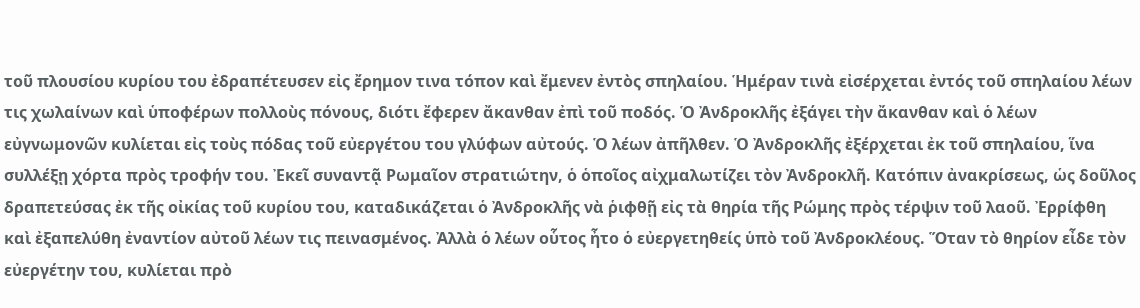τοῦ πλουσίου κυρίου του ἐδραπέτευσεν εἰς ἔρημον τινα τόπον καὶ ἔμενεν ἐντὸς σπηλαίου. Ἡμέραν τινὰ εἰσέρχεται ἐντός τοῦ σπηλαίου λέων τις χωλαίνων καὶ ὑποφέρων πολλοὺς πόνους, διότι ἔφερεν ἄκανθαν ἐπὶ τοῦ ποδός. Ὁ Ἀνδροκλῆς ἐξάγει τὴν ἄκανθαν καὶ ὁ λέων εὐγνωμονῶν κυλίεται εἰς τοὺς πόδας τοῦ εὐεργέτου του γλύφων αὐτούς. Ὁ λέων ἀπῆλθεν. Ὁ Ἀνδροκλῆς ἐξέρχεται ἐκ τοῦ σπηλαίου, ἵνα συλλέξῃ χόρτα πρὸς τροφήν του. Ἐκεῖ συναντᾷ Ρωμαῖον στρατιώτην, ὁ ὁποῖος αἰχμαλωτίζει τὸν Ἀνδροκλῆ. Κατόπιν ἀνακρίσεως, ὡς δοῦλος δραπετεύσας ἐκ τῆς οἰκίας τοῦ κυρίου του, καταδικάζεται ὁ Ἀνδροκλῆς νὰ ῥιφθῇ εἰς τὰ θηρία τῆς Ρώμης πρὸς τέρψιν τοῦ λαοῦ. Ἐρρίφθη καὶ ἐξαπελύθη ἐναντίον αὐτοῦ λέων τις πεινασμένος. Ἀλλὰ ὁ λέων οὗτος ἦτο ὁ εὐεργετηθείς ὑπὸ τοῦ Ἀνδροκλέους. Ὅταν τὸ θηρίον εἶδε τὸν εὐεργέτην του, κυλίεται πρὸ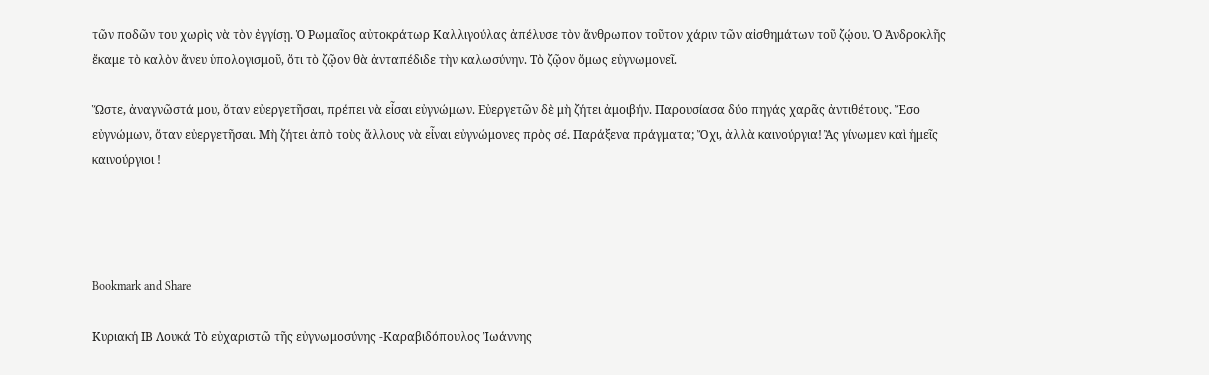τῶν ποδῶν του χωρὶς νὰ τὸν ἐγγίσῃ. Ὁ Ρωμαῖος αὐτοκράτωρ Καλλιγούλας ἀπέλυσε τὸν ἄνθρωπον τοῦτον χάριν τῶν αἰσθημάτων τοῦ ζῴου. Ὁ Ἀνδροκλῆς ἔκαμε τὸ καλὸν ἄνευ ὑπολογισμοῦ, ὅτι τὸ ζῷον θὰ ἀνταπέδιδε τὴν καλωσύνην. Τὸ ζῷον ὅμως εὐγνωμονεῖ.

Ὥστε, ἀναγνῶστά μου, ὅταν εὐεργετῆσαι, πρέπει νὰ εἶσαι εὐγνώμων. Εὐεργετῶν δὲ μὴ ζήτει ἀμοιβήν. Παρουσίασα δύο πηγάς χαρᾶς ἀντιθέτους. Ἔσο εὐγνώμων, ὅταν εὐεργετῆσαι. Μὴ ζήτει ἀπὸ τοὺς ἄλλους νὰ εἶναι εὐγνώμονες πρὸς σέ. Παράξενα πράγματα; Ὄχι, ἀλλὰ καινούργια! Ἂς γίνωμεν καὶ ἡμεῖς καινούργιοι !




Bookmark and Share

Κυριακή ΙΒ Λουκά Τὸ εὐχαριστῶ τῆς εὐγνωμοσύνης -Καραβιδόπουλος Ἰωάννης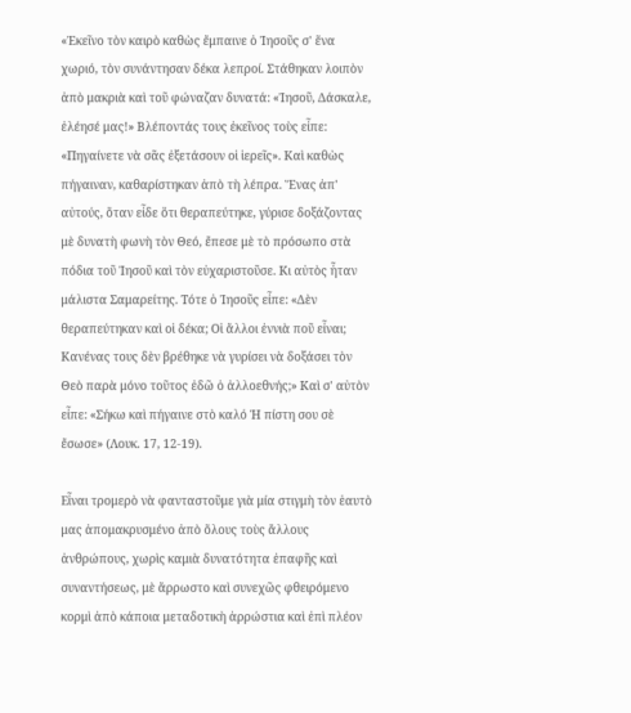«Ἐκεῖνο τὸν καιρὸ καθὼς ἔμπαινε ὁ Ἰησοῦς σ' ἕνα χωριό, τὸν συνάντησαν δέκα λεπροί. Στάθηκαν λοιπὸν ἀπὸ μακριὰ καὶ τοῦ φώναζαν δυνατά: «Ἰησοῦ, Δάσκαλε, ἐλέησέ μας!» Βλέποντάς τους ἐκεῖνος τοὺς εἶπε: «Πηγαίνετε νὰ σᾶς ἐξετάσουν οἱ ἱερεῖς». Καὶ καθὼς πήγαιναν, καθαρίστηκαν ἀπὸ τὴ λέπρα. Ἕνας ἀπ' αὐτούς, ὅταν εἶδε ὅτι θεραπεύτηκε, γύρισε δοξάζοντας μὲ δυνατὴ φωνὴ τὸν Θεό, ἔπεσε μὲ τὸ πρόσωπο στὰ πόδια τοῦ Ἰησοῦ καὶ τὸν εὐχαριστοῦσε. Κι αὐτὸς ἦταν μάλιστα Σαμαρείτης. Τότε ὁ Ἰησοῦς εἶπε: «Δὲν θεραπεύτηκαν καὶ οἱ δέκα; Οἱ ἄλλοι ἐννιὰ ποῦ εἶναι; Κανένας τους δὲν βρέθηκε νὰ γυρίσει νὰ δοξάσει τὸν Θεὸ παρὰ μόνο τοῦτος ἐδῶ ὁ ἀλλοεθνής;» Καὶ σ' αὐτὸν εἶπε: «Σήκω καὶ πήγαινε στὸ καλό Ἡ πίστη σου σὲ ἔσωσε» (Λουκ. 17, 12-19).

Εἶναι τρομερὸ νὰ φανταστοῦμε γιὰ μία στιγμὴ τὸν ἑαυτὸ μας ἀπομακρυσμένο ἀπὸ ὅλους τοὺς ἄλλους ἀνθρώπους, χωρὶς καμιὰ δυνατότητα ἐπαφῆς καὶ συναντήσεως, μὲ ἄρρωστο καὶ συνεχῶς φθειρόμενο κορμὶ ἀπὸ κάποια μεταδοτικὴ ἀρρώστια καὶ ἐπὶ πλέον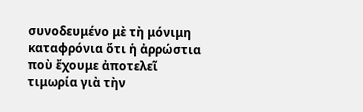συνοδευμένο μὲ τὴ μόνιμη καταφρόνια ὅτι ἡ ἀρρώστια ποὺ ἔχουμε ἀποτελεῖ τιμωρία γιὰ τὴν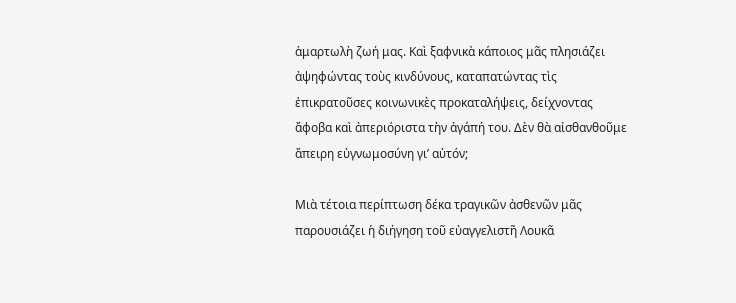ἁμαρτωλὴ ζωή μας. Καὶ ξαφνικὰ κάποιος μᾶς πλησιάζει ἀψηφώντας τοὺς κινδύνους, καταπατώντας τὶς ἐπικρατοῦσες κοινωνικὲς προκαταλήψεις, δείχνοντας ἄφοβα καὶ ἀπεριόριστα τὴν ἀγάπή του. Δὲν θὰ αἰσθανθοῦμε ἄπειρη εὐγνωμοσύνη γι’ αὐτόν;

Μιὰ τέτοια περίπτωση δέκα τραγικῶν ἀσθενῶν μᾶς παρουσιάζει ἡ διήγηση τοῦ εὐαγγελιστῆ Λουκᾶ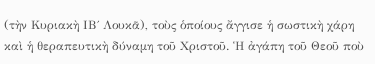(τὴν Κυριακὴ ΙΒ΄ Λουκᾶ), τοὺς ὁποίους ἄγγισε ἡ σωστικὴ χάρη καὶ ἡ θεραπευτικὴ δύναμη τοῦ Χριστοῦ. Ἡ ἀγάπη τοῦ Θεοῦ ποὺ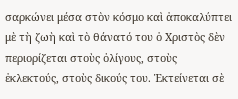σαρκώνει μέσα στὸν κόσμο καὶ ἀποκαλύπτει μὲ τὴ ζωὴ καὶ τὸ θάνατό του ὁ Χριστὸς δὲν περιορίζεται στοὺς ὀλίγους, στοὺς ἐκλεκτούς, στοὺς δικούς του. Ἐκτείνεται σὲ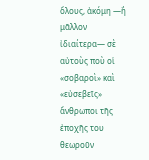ὅλους, ἀκόμη —ἢ μᾶλλον ἰδιαίτερα— σὲ αὐτοὺς ποὺ οἱ «σοβαροὶ» καὶ «εὐσεβεῖς» ἄνθρωποι τῆς ἐποχῆς του θεωροῦν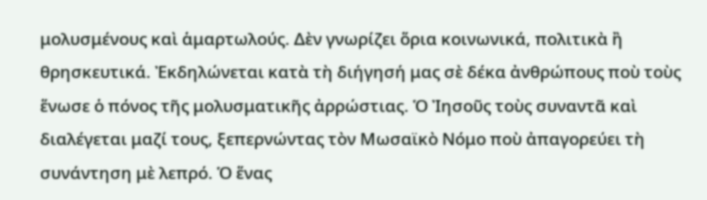μολυσμένους καὶ ἁμαρτωλούς. Δὲν γνωρίζει ὅρια κοινωνικά, πολιτικὰ ἢ θρησκευτικά. Ἐκδηλώνεται κατὰ τὴ διήγησή μας σὲ δέκα ἀνθρώπους ποὺ τοὺς ἕνωσε ὁ πόνος τῆς μολυσματικῆς ἀρρώστιας. Ὁ Ἰησοῦς τοὺς συναντᾶ καὶ διαλέγεται μαζί τους, ξεπερνώντας τὸν Μωσαϊκὸ Νόμο ποὺ ἀπαγορεύει τὴ συνάντηση μὲ λεπρό. Ὁ ἕνας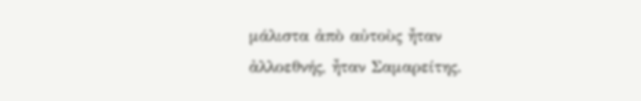μάλιστα ἀπὸ αὐτοὺς ἦταν ἀλλοεθνής, ἦταν Σαμαρείτης.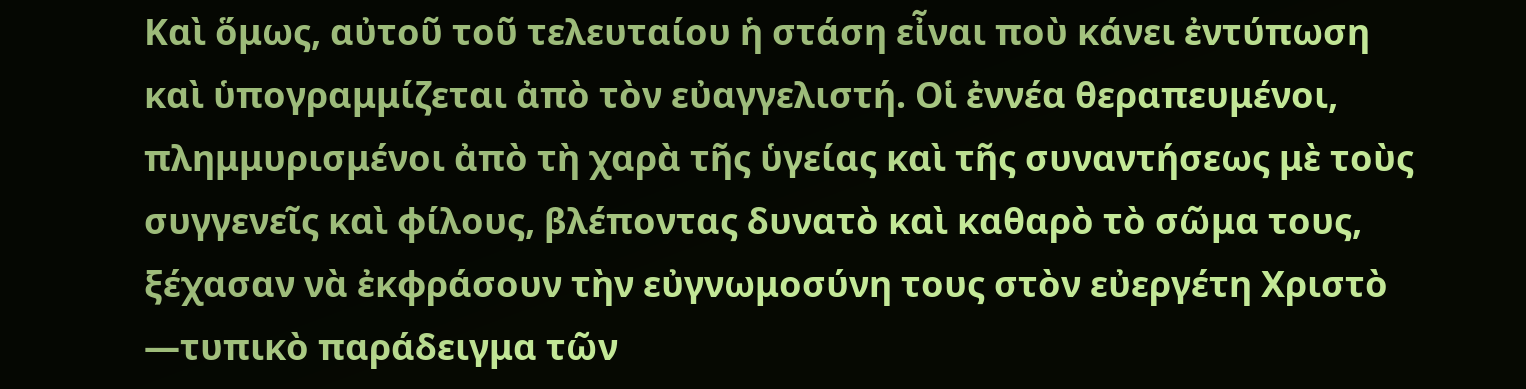Καὶ ὅμως, αὐτοῦ τοῦ τελευταίου ἡ στάση εἶναι ποὺ κάνει ἐντύπωση καὶ ὑπογραμμίζεται ἀπὸ τὸν εὐαγγελιστή. Οἱ ἐννέα θεραπευμένοι, πλημμυρισμένοι ἀπὸ τὴ χαρὰ τῆς ὑγείας καὶ τῆς συναντήσεως μὲ τοὺς συγγενεῖς καὶ φίλους, βλέποντας δυνατὸ καὶ καθαρὸ τὸ σῶμα τους, ξέχασαν νὰ ἐκφράσουν τὴν εὐγνωμοσύνη τους στὸν εὐεργέτη Χριστὸ —τυπικὸ παράδειγμα τῶν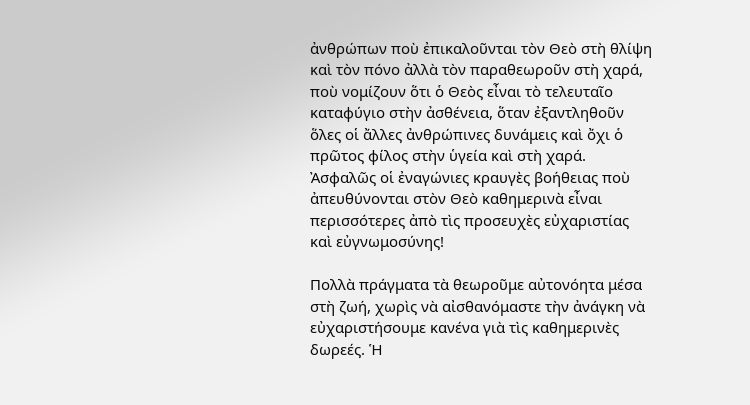ἀνθρώπων ποὺ ἐπικαλοῦνται τὸν Θεὸ στὴ θλίψη καὶ τὸν πόνο ἀλλὰ τὸν παραθεωροῦν στὴ χαρά, ποὺ νομίζουν ὅτι ὁ Θεὸς εἶναι τὸ τελευταῖο καταφύγιο στὴν ἀσθένεια, ὅταν ἐξαντληθοῦν ὅλες οἱ ἄλλες ἀνθρώπινες δυνάμεις καὶ ὄχι ὁ πρῶτος φίλος στὴν ὑγεία καὶ στὴ χαρά. Ἀσφαλῶς οἱ ἐναγώνιες κραυγὲς βοήθειας ποὺ ἀπευθύνονται στὸν Θεὸ καθημερινὰ εἶναι περισσότερες ἀπὸ τὶς προσευχὲς εὐχαριστίας καὶ εὐγνωμοσύνης!

Πολλὰ πράγματα τὰ θεωροῦμε αὐτονόητα μέσα στὴ ζωή, χωρὶς νὰ αἰσθανόμαστε τὴν ἀνάγκη νὰ εὐχαριστήσουμε κανένα γιὰ τὶς καθημερινὲς δωρεές. Ἡ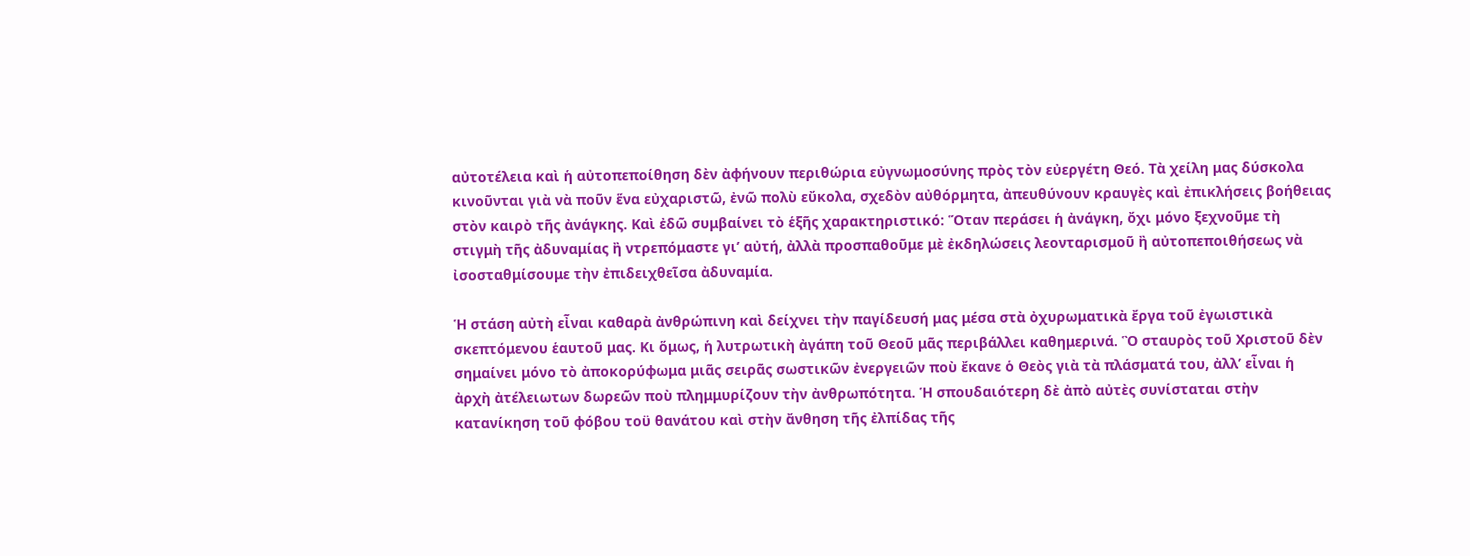αὐτοτέλεια καὶ ἡ αὐτοπεποίθηση δὲν ἀφήνουν περιθώρια εὐγνωμοσύνης πρὸς τὸν εὐεργέτη Θεό. Τὰ χείλη μας δύσκολα κινοῦνται γιὰ νὰ ποῦν ἕνα εὐχαριστῶ, ἐνῶ πολὺ εὔκολα, σχεδὸν αὐθόρμητα, ἀπευθύνουν κραυγὲς καὶ ἐπικλήσεις βοήθειας στὸν καιρὸ τῆς ἀνάγκης. Καὶ ἐδῶ συμβαίνει τὸ ἑξῆς χαρακτηριστικό: Ὅταν περάσει ἡ ἀνάγκη, ὄχι μόνο ξεχνοῦμε τὴ στιγμὴ τῆς ἀδυναμίας ἢ ντρεπόμαστε γι’ αὐτή, ἀλλὰ προσπαθοῦμε μὲ ἐκδηλώσεις λεονταρισμοῦ ἢ αὐτοπεποιθήσεως νὰ ἰσοσταθμίσουμε τὴν ἐπιδειχθεῖσα ἀδυναμία.

Ἡ στάση αὐτὴ εἶναι καθαρὰ ἀνθρώπινη καὶ δείχνει τὴν παγίδευσή μας μέσα στὰ ὀχυρωματικὰ ἔργα τοῦ ἐγωιστικὰ σκεπτόμενου ἑαυτοῦ μας. Κι ὅμως, ἡ λυτρωτικὴ ἀγάπη τοῦ Θεοῦ μᾶς περιβάλλει καθημερινά. Ὃ σταυρὸς τοῦ Χριστοῦ δὲν σημαίνει μόνο τὸ ἀποκορύφωμα μιᾶς σειρᾶς σωστικῶν ἐνεργειῶν ποὺ ἔκανε ὁ Θεὸς γιὰ τὰ πλάσματά του, ἀλλ’ εἶναι ἡ ἀρχὴ ἀτέλειωτων δωρεῶν ποὺ πλημμυρίζουν τὴν ἀνθρωπότητα. Ἡ σπουδαιότερη δὲ ἀπὸ αὐτὲς συνίσταται στὴν κατανίκηση τοῦ φόβου τοϋ θανάτου καὶ στὴν ἄνθηση τῆς ἐλπίδας τῆς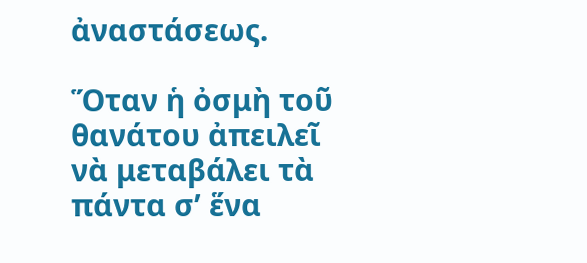ἀναστάσεως.

Ὅταν ἡ ὀσμὴ τοῦ θανάτου ἀπειλεῖ νὰ μεταβάλει τὰ πάντα σ’ ἕνα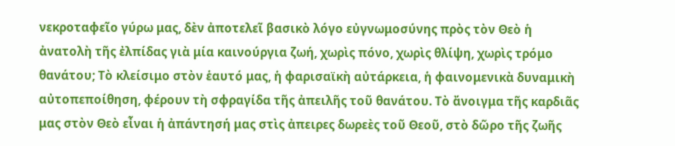νεκροταφεῖο γύρω μας, δὲν ἀποτελεῖ βασικὸ λόγο εὐγνωμοσύνης πρὸς τὸν Θεὸ ἡ ἀνατολὴ τῆς ἐλπίδας γιὰ μία καινούργια ζωή, χωρὶς πόνο, χωρὶς θλίψη, χωρὶς τρόμο θανάτου; Τὸ κλείσιμο στὸν ἑαυτό μας, ἡ φαρισαϊκὴ αὐτάρκεια, ἡ φαινομενικὰ δυναμικὴ αὐτοπεποίθηση, φέρουν τὴ σφραγίδα τῆς ἀπειλῆς τοῦ θανάτου. Τὸ ἄνοιγμα τῆς καρδιᾶς μας στὸν Θεὸ εἶναι ἡ ἀπάντησή μας στὶς ἀπειρες δωρεὲς τοῦ Θεοῦ, στὸ δῶρο τῆς ζωῆς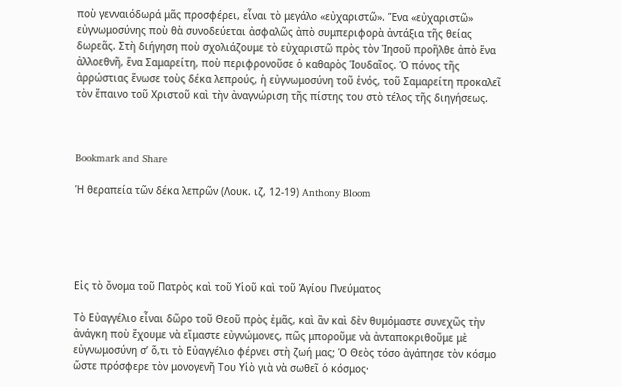ποὺ γενναιόδωρά μᾶς προσφέρει, εἶναι τὸ μεγάλο «εὐχαριστῶ». Ἕνα «εὐχαριστῶ» εὐγνωμοσύνης ποὺ θὰ συνοδεύεται ἀσφαλῶς ἀπὸ συμπεριφορὰ ἀντάξια τῆς θείας δωρεᾶς. Στὴ διήγηση ποὺ σχολιάζουμε τὸ εὐχαριστῶ πρὸς τὸν Ἰησοῦ προῆλθε ἀπὸ ἕνα ἀλλοεθνῆ, ἕνα Σαμαρείτη, ποὺ περιφρονοῦσε ὁ καθαρὸς Ἰουδαῖος. Ὁ πόνος τῆς ἀρρώστιας ἕνωσε τοὺς δέκα λεπρούς, ἡ εὐγνωμοσύνη τοῦ ἑνός, τοῦ Σαμαρείτη προκαλεῖ τὸν ἔπαινο τοῦ Χριστοῦ καὶ τὴν ἀναγνώριση τῆς πίστης του στὸ τέλος τῆς διηγήσεως.



Bookmark and Share

Ἡ θεραπεία τῶν δέκα λεπρῶν (Λουκ. ιζ, 12-19) Anthony Bloom





Εἰς τὸ ὄνομα τοῦ Πατρὸς καὶ τοῦ Υἱοῦ καὶ τοῦ Ἁγίου Πνεύματος

Τὸ Εὐαγγέλιο εἶναι δῶρο τοῦ Θεοῦ πρὸς ἐμᾶς, καὶ ἂν καὶ δὲν θυμόμαστε συνεχῶς τὴν ἀνάγκη ποὺ ἔχουμε νὰ εἴμαστε εὐγνώμονες, πῶς μποροῦμε νὰ ἀνταποκριθοῦμε μὲ εὐγνωμοσύνη σ’ ὅ,τι τὸ Εὐαγγέλιο φέρνει στὴ ζωή μας; Ὁ Θεὸς τόσο ἀγάπησε τὸν κόσμο ὥστε πρόσφερε τὸν μονογενῆ Του Υἱὸ γιὰ νὰ σωθεῖ ὁ κόσμος·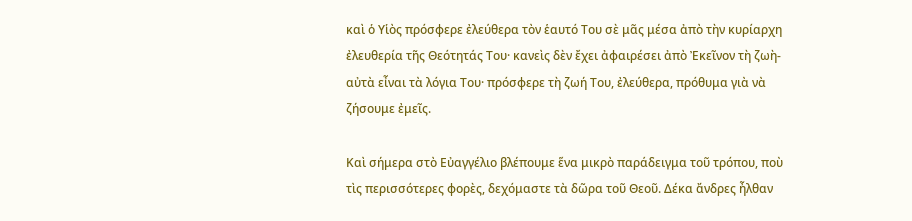καὶ ὁ Υἱὸς πρόσφερε ἐλεύθερα τὸν ἑαυτό Του σὲ μᾶς μέσα ἀπὸ τὴν κυρίαρχη ἐλευθερία τῆς Θεότητάς Του· κανεὶς δὲν ἔχει ἀφαιρέσει ἀπὸ Ἐκεῖνον τὴ ζωὴ- αὐτὰ εἶναι τὰ λόγια Του· πρόσφερε τὴ ζωή Του, ἐλεύθερα, πρόθυμα γιὰ νὰ ζήσουμε ἐμεῖς.

Καὶ σήμερα στὸ Εὐαγγέλιο βλέπουμε ἕνα μικρὸ παράδειγμα τοῦ τρόπου, ποὺ τὶς περισσότερες φορὲς, δεχόμαστε τὰ δῶρα τοῦ Θεοῦ. Δέκα ἄνδρες ἦλθαν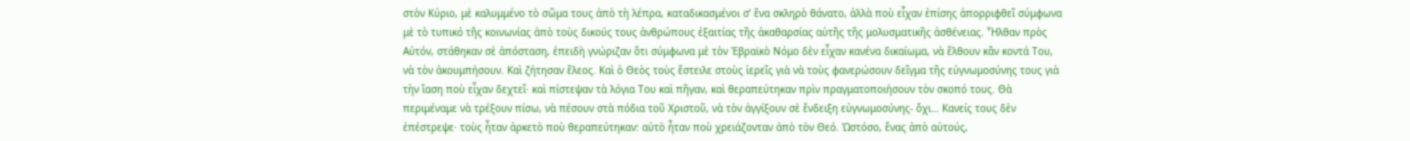στὸν Κύριο, μὲ καλυμμένο τὸ σῶμα τους ἀπὸ τὴ λέπρα, καταδικασμένοι σ’ ἕνα σκληρὸ θάνατο, ἀλλὰ ποὺ εἶχαν ἐπίσης ἀπορριφθεῖ σύμφωνα μὲ τὸ τυπικό τῆς κοινωνίας ἀπὸ τοὺς δικούς τους ἀνθρώπους ἐξαιτίας τῆς ἀκαθαρσίας αὐτῆς τῆς μολυσματικῆς ἀσθένειας. Ἦλθαν πρὸς Αὐτόν, στάθηκαν σὲ ἀπόσταση, ἐπειδὴ γνώριζαν ὅτι σύμφωνα μὲ τὸν Ἑβραϊκὸ Νόμο δὲν εἶχαν κανένα δικαίωμα, νὰ ἔλθουν κἄν κοντά Του, νὰ τὸν ἀκουμπήσουν. Καὶ ζήτησαν ἔλεος. Καὶ ὁ Θεὸς τοὺς ἔστειλε στοὺς ἱερεῖς γιὰ νὰ τοὺς φανερώσουν δεῖγμα τῆς εὐγνωμοσύνης τους γιὰ τὴν ἴαση ποὺ εἶχαν δεχτεῖ· καὶ πίστεψαν τὰ λόγια Του καὶ πῆγαν, καὶ θεραπεύτηκαν πρὶν πραγματοποιήσουν τὸν σκοπό τους. Θὰ περιμέναμε νὰ τρέξουν πίσω, νὰ πέσουν στὰ πόδια τοῦ Χριστοῦ, νὰ τὸν ἀγγίξουν σὲ ἔνδειξη εὐγνωμοσύνης- ὄχι… Κανείς τους δὲν ἐπέστρεψε· τοὺς ἦταν ἀρκετὸ ποὺ θεραπεύτηκαν: αὐτὸ ἦταν ποὺ χρειάζονταν ἀπὸ τὸν Θεό. Ὡστόσο, ἕνας ἀπὸ αὐτούς,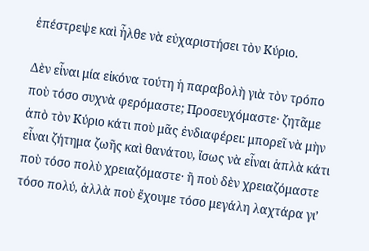ἐπέστρεψε καὶ ἦλθε νὰ εὐχαριστήσει τὸν Κύριο.

Δὲν εἶναι μία εἰκόνα τούτη ἡ παραβολὴ γιὰ τὸν τρόπο ποὺ τόσο συχνὰ φερόμαστε; Προσευχόμαστε· ζητᾶμε ἀπὸ τὸν Κύριο κάτι ποὺ μᾶς ἐνδιαφέρει: μπορεῖ νὰ μὴν εἶναι ζήτημα ζωῆς καὶ θανάτου, ἴσως νὰ εἶναι ἁπλὰ κάτι ποὺ τόσο πολὺ χρειαζόμαστε· ἢ ποὺ δὲν χρειαζόμαστε τόσο πολύ, ἀλλὰ ποὺ ἔχουμε τόσο μεγάλη λαχτάρα γι’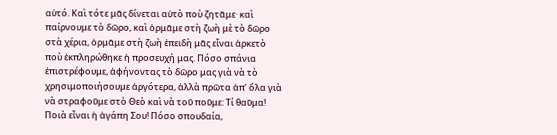αὐτό. Καὶ τότε μᾶς δίνεται αὐτὸ ποὺ ζητᾶμε· καὶ παίρνουμε τὸ δῶρο, καὶ ὁρμᾶμε στὴ ζωὴ μὲ τὸ δῶρο στὰ χέρια, ὁρμᾶμε στὴ ζωὴ ἐπειδὴ μᾶς εἶναι ἀρκετὸ ποὺ ἐκπληρώθηκε ἡ προσευχή μας. Πόσο σπάνια ἐπιστρέφουμε, ἀφήνοντας τὸ δῶρο μας γιὰ νὰ τὸ χρησιμοποιήσουμε ἀργότερα, ἀλλὰ πρῶτα ἀπ’ ὅλα γιὰ νὰ στραφοῦμε στὸ Θεὸ καὶ νὰ τοῦ ποῦμε: Τί θαῦμα! Ποιὰ εἶναι ἡ ἀγάπη Σου! Πόσο σπουδαία,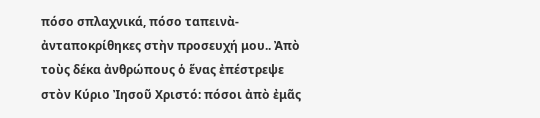πόσο σπλαχνικά, πόσο ταπεινὰ- ἀνταποκρίθηκες στὴν προσευχή μου.. Ἀπὸ τοὺς δέκα ἀνθρώπους ὁ ἕνας ἐπέστρεψε στὸν Κύριο Ἰησοῦ Χριστό: πόσοι ἀπὸ ἐμᾶς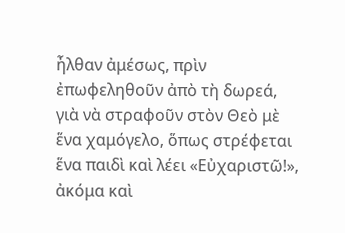ἦλθαν ἀμέσως, πρὶν ἐπωφεληθοῦν ἀπὸ τὴ δωρεά, γιὰ νὰ στραφοῦν στὸν Θεὸ μὲ ἕνα χαμόγελο, ὅπως στρέφεται ἕνα παιδὶ καὶ λέει «Εὐχαριστῶ!», ἀκόμα καὶ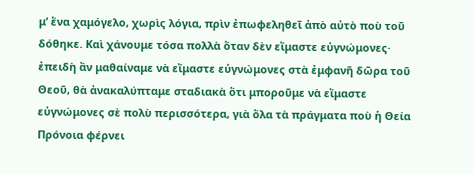μ’ ἕνα χαμόγελο, χωρὶς λόγια, πρὶν ἐπωφεληθεῖ ἀπὸ αὐτὸ ποὺ τοῦ δόθηκε. Καὶ χάνουμε τόσα πολλὰ ὅταν δὲν εἴμαστε εὐγνώμονες· ἐπειδὴ ἂν μαθαίναμε νὰ εἴμαστε εὐγνώμονες στὰ ἐμφανῆ δῶρα τοῦ Θεοῦ, θὰ ἀνακαλύπταμε σταδιακὰ ὅτι μποροῦμε νὰ εἴμαστε εὐγνώμονες σὲ πολὺ περισσότερα, γιὰ ὅλα τὰ πράγματα ποὺ ἡ Θεία Πρόνοια φέρνει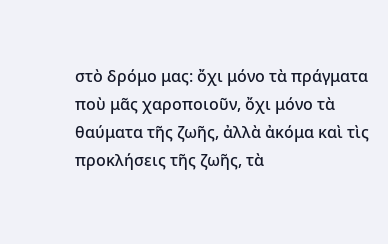στὸ δρόμο μας: ὄχι μόνο τὰ πράγματα ποὺ μᾶς χαροποιοῦν, ὄχι μόνο τὰ θαύματα τῆς ζωῆς, ἀλλὰ ἀκόμα καὶ τὶς προκλήσεις τῆς ζωῆς, τὰ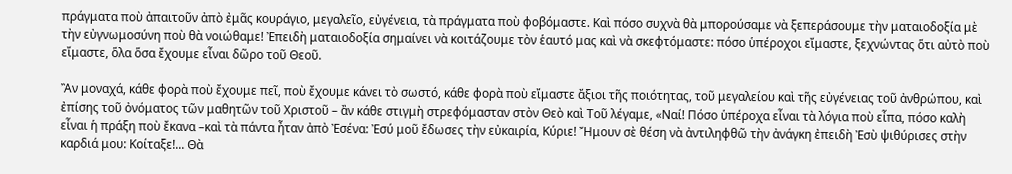πράγματα ποὺ ἀπαιτοῦν ἀπὸ ἐμᾶς κουράγιο, μεγαλεῖο, εὐγένεια, τὰ πράγματα ποὺ φοβόμαστε. Καὶ πόσο συχνὰ θὰ μπορούσαμε νὰ ξεπεράσουμε τὴν ματαιοδοξία μὲ τὴν εὐγνωμοσύνη ποὺ θὰ νοιώθαμε! Ἐπειδὴ ματαιοδοξία σημαίνει νὰ κοιτάζουμε τὸν ἑαυτό μας καὶ νὰ σκεφτόμαστε: πόσο ὑπέροχοι εἴμαστε, ξεχνώντας ὅτι αὐτὸ ποὺ εἴμαστε, ὅλα ὅσα ἔχουμε εἶναι δῶρο τοῦ Θεοῦ.

Ἂν μοναχά, κάθε φορὰ ποὺ ἔχουμε πεῖ, ποὺ ἔχουμε κάνει τὸ σωστό, κάθε φορὰ ποὺ εἴμαστε ἄξιοι τῆς ποιότητας, τοῦ μεγαλείου καὶ τῆς εὐγένειας τοῦ ἀνθρώπου, καὶ ἐπίσης τοῦ ὀνόματος τῶν μαθητῶν τοῦ Χριστοῦ – ἂν κάθε στιγμὴ στρεφόμασταν στὸν Θεὸ καὶ Τοῦ λέγαμε, «Ναί! Πόσο ὑπέροχα εἶναι τὰ λόγια ποὺ εἶπα, πόσο καλὴ εἶναι ἡ πράξη ποὺ ἔκανα –καὶ τὰ πάντα ἦταν ἀπὸ Ἐσένα: Ἐσύ μοῦ ἔδωσες τὴν εὐκαιρία, Κύριε! Ἤμουν σὲ θέση νὰ ἀντιληφθῶ τὴν ἀνάγκη ἐπειδὴ Ἐσὺ ψιθύρισες στὴν καρδιά μου: Κοίταξε!... Θὰ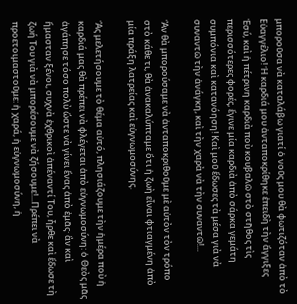μποροῦσα νὰ καταλάβω γιατί ὁ νοῦς μου θὰ φωτιζόταν ἀπὸ τὸ Εὐαγγέλιο! Ἡ καρδιά μου ἀνταποκρίθηκε ἐπειδὴ τὴν ἄγγιξες Ἐσύ, καὶ ἡ πέτρινη καρδιὰ ποὺ κουβαλῶ στὸ στῆθος τὶς περισσότερες φορές, ἔγινε μία καρδιὰ ἀπὸ σάρκα γεμάτη συμπόνια καὶ κατανόηση! Καὶ μοῦ ἔδωσες τὰ μέσα γιὰ νὰ συναντῶ τὴν ἀνάγκη, καὶ τὴν χαρὰ νὰ τὴν συναντῶ!...

Ἂν θὰ μπορούσαμε νὰ ἀνταποκριθοῦμε μὲ αὐτὸν τὸν τρόπο στὸ κάθε τι, θὰ ἀνακαλύπταμε ὅτι ἡ ζωὴ εἶναι φτιαγμένη ἀπὸ μία πράξη λατρείας καὶ εὐγνωμοσύνης.

Ἂς μελετήσουμε τὸ θέμα αὐτό, πλησιάζουμε τὴν ἡμέρα ποὺ ἡ καρδιά μας θὰ πρέπει νὰ φλέγεται ἀπὸ εὐγνωμοσύνη: ὁ Θεὸς μᾶς ἀγάπησε τόσο πολὺ ὥστε νὰ γίνει ἕνας ἀπὸ ἐμᾶς· ἂν καὶ ἤμασταν ξένοι, συχνὰ ἐχθρικοὶ ἀπέναντί Του, ἦρθε καὶ ἔδωσε τὴ ζωή Του γιὰ νὰ μπορέσουμε νὰ ζήσουμε!...Πρέπει νὰ προετοιμαστοῦμε: ἡ χαρά, ἡ εὐγνωμοσύνη, ἡ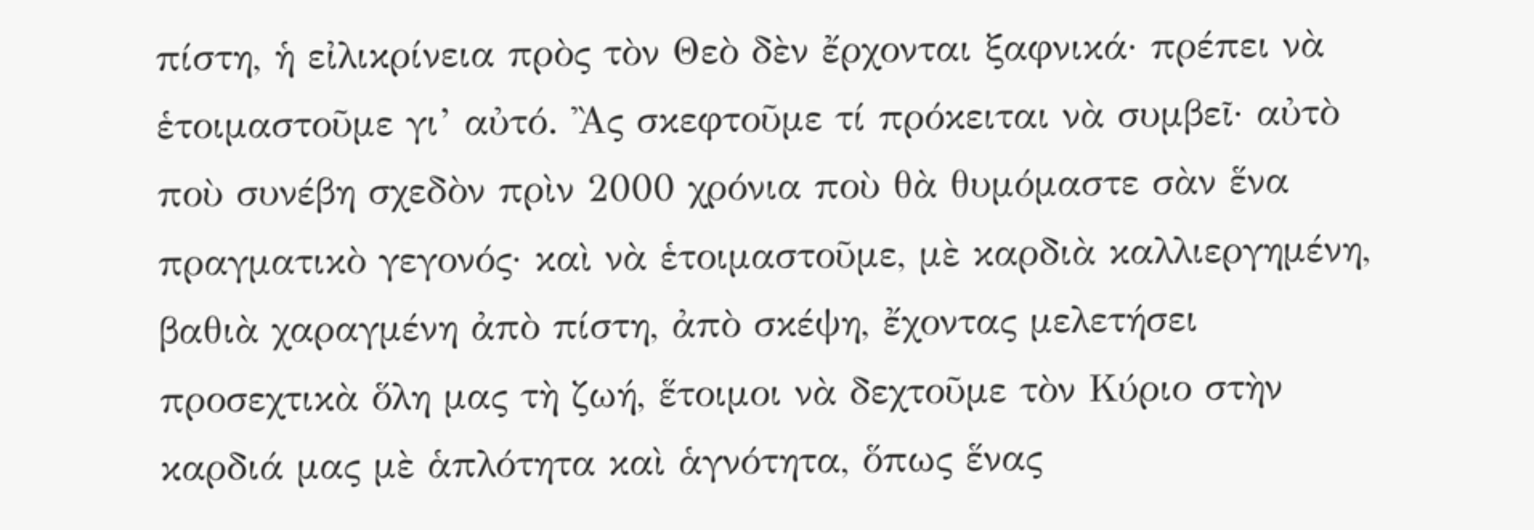πίστη, ἡ εἰλικρίνεια πρὸς τὸν Θεὸ δὲν ἔρχονται ξαφνικά· πρέπει νὰ ἑτοιμαστοῦμε γι’ αὐτό. Ἂς σκεφτοῦμε τί πρόκειται νὰ συμβεῖ· αὐτὸ ποὺ συνέβη σχεδὸν πρὶν 2000 χρόνια ποὺ θὰ θυμόμαστε σὰν ἕνα πραγματικὸ γεγονός· καὶ νὰ ἑτοιμαστοῦμε, μὲ καρδιὰ καλλιεργημένη, βαθιὰ χαραγμένη ἀπὸ πίστη, ἀπὸ σκέψη, ἔχοντας μελετήσει προσεχτικὰ ὅλη μας τὴ ζωή, ἕτοιμοι νὰ δεχτοῦμε τὸν Κύριο στὴν καρδιά μας μὲ ἁπλότητα καὶ ἁγνότητα, ὅπως ἕνας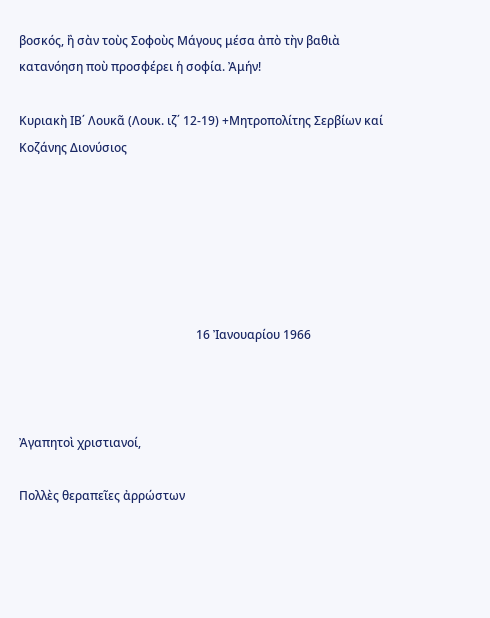βοσκός, ἢ σὰν τοὺς Σοφοὺς Μάγους μέσα ἀπὸ τὴν βαθιὰ κατανόηση ποὺ προσφέρει ἡ σοφία. Ἀμήν!

Κυριακὴ ΙΒ΄ Λουκᾶ (Λουκ. ιζ΄ 12-19) +Μητροπολίτης Σερβίων καί Κοζάνης Διονύσιος






                                                           16 Ἰανουαρίου 1966



Ἀγαπητοὶ χριστιανοί,

Πολλὲς θεραπεῖες ἀρρώστων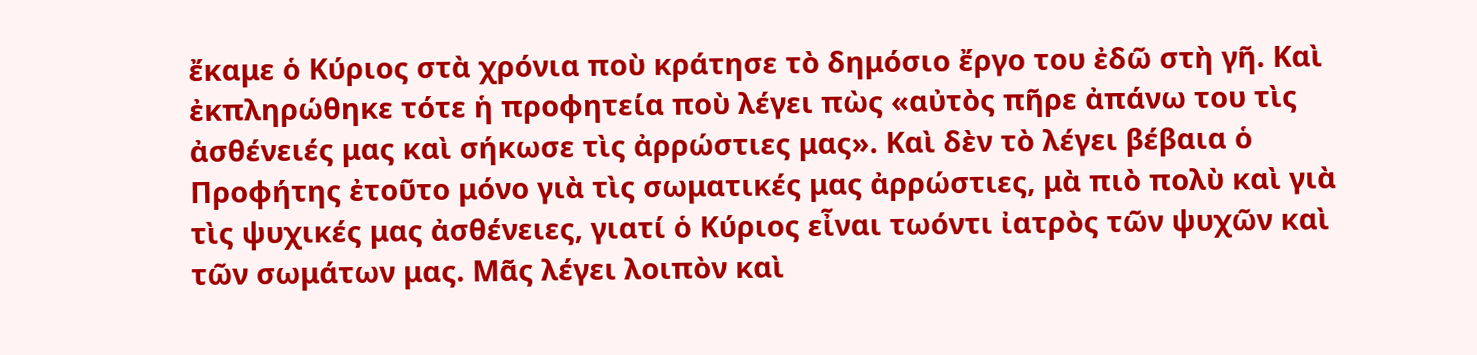ἔκαμε ὁ Κύριος στὰ χρόνια ποὺ κράτησε τὸ δημόσιο ἔργο του ἐδῶ στὴ γῆ. Καὶ ἐκπληρώθηκε τότε ἡ προφητεία ποὺ λέγει πὼς «αὐτὸς πῆρε ἀπάνω του τὶς ἀσθένειές μας καὶ σήκωσε τὶς ἀρρώστιες μας». Καὶ δὲν τὸ λέγει βέβαια ὁ Προφήτης ἐτοῦτο μόνο γιὰ τὶς σωματικές μας ἀρρώστιες, μὰ πιὸ πολὺ καὶ γιὰ τὶς ψυχικές μας ἀσθένειες, γιατί ὁ Κύριος εἶναι τωόντι ἰατρὸς τῶν ψυχῶν καὶ τῶν σωμάτων μας. Μᾶς λέγει λοιπὸν καὶ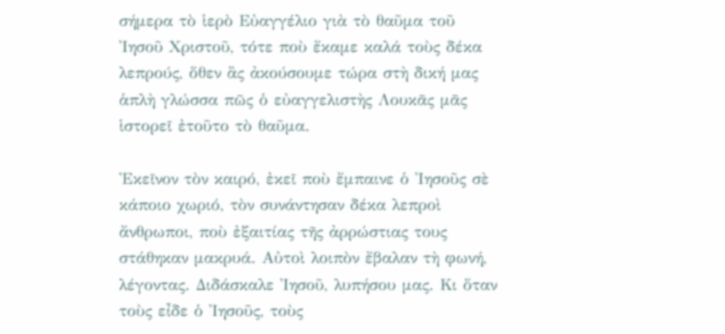σήμερα τὸ ἱερὸ Εὐαγγέλιο γιὰ τὸ θαῦμα τοῦ Ἰησοῦ Χριστοῦ, τότε ποὺ ἔκαμε καλά τοὺς δέκα λεπρούς, ὅθεν ἂς ἀκούσουμε τώρα στὴ δική μας ἁπλὴ γλώσσα πῶς ὁ εὐαγγελιστὴς Λουκᾶς μᾶς ἱστορεῖ ἐτοῦτο τὸ θαῦμα.

Ἐκεῖνον τὸν καιρό, ἐκεῖ ποὺ ἔμπαινε ὁ Ἰησοῦς σὲ κάποιο χωριό, τὸν συνάντησαν δέκα λεπροὶ ἄνθρωποι, ποὺ ἐξαιτίας τῆς ἀρρώστιας τους στάθηκαν μακρυά. Αὐτοὶ λοιπὸν ἔβαλαν τὴ φωνή, λέγοντας. Διδάσκαλε Ἰησοῦ, λυπήσου μας. Κι ὅταν τοὺς εἶδε ὁ Ἰησοῦς, τοὺς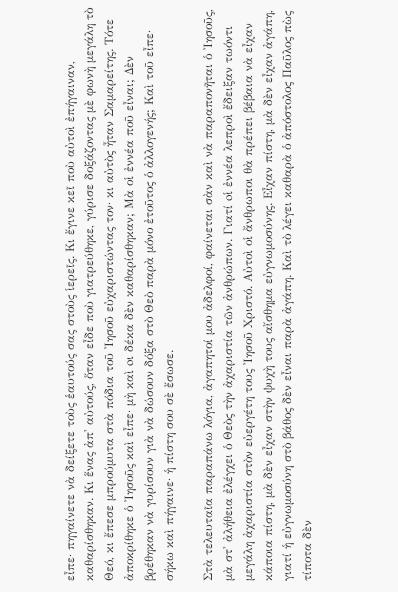εἶπε· πηγαίνετε νὰ δείξετε τοὺς ἑαυτούς σας στοὺς ἱερεῖς. Κι ἔγινε κεῖ ποὺ αὐτοὶ ἐπήγαιναν, καθαρίσθηκαν. Κι ἕνας ἀπ' αὐτούς, ὅταν εἶδε ποὺ γιατρεύθηκε, γύρισε δοξάζοντας μὲ φωνὴ μεγάλη τὸ Θεό, κι ἔπεσε μπρούμυτα στὰ πόδια τοῦ Ἰησοῦ εὐχαριστώντας τον· κι αὐτὸς ἦταν Σαμαρείτης. Τότε ἀποκρίθηκε ὁ Ἰησοῦς καὶ εἶπε· μὴ καὶ oι δέκα δὲν καθαρίσθηκαν; Μὰ οἱ ἐννέα ποῦ εἶναι; Δὲν βρέθηκαν νὰ γυρίσουν γιὰ νὰ δώσουν δόξα στὸ Θεὸ παρὰ μόνο ἐτοῦτος ὁ ἀλλογενής; Καὶ τοῦ εἶπε· σήκω καὶ πήγαινε· ἡ πίστη σου σὲ ἔσωσε.

Στὰ τελευταῖα παραπάνω λόγια, ἀγαπητοί μου ἀδελφοί, φαίνεται σὰν καὶ νὰ παραπονῆται ὁ Ἰησοῦς, μὰ στ' ἀλήθεια ἐλέγχει ὁ Θεὸς τὴν ἀχαριστία τῶν ἀνθρώπων. Γιατί oἱ ἐννέα λεπροὶ ἔδειξαν τωόντι μεγάλη ἀχαριστία στὸν εὐεργέτη τους Ἰησοῦ Χριστό. Αὐτοὶ οἱ ἄνθρωποι θὰ πρέπει βέβαια νὰ εἶχαν κάποια πίστη, μὰ δὲν εἶχαν στὴν ψυχὴ τους αἴσθημα εὐγνωμοσύνης. Εἶχαν πίστη, μὰ δὲν εἶχαν ἀγάπη, γιατί ἡ εὐγνωμοσύνη στὸ βάθος δὲν εἶναι παρὰ ἀγάπη. Καὶ τὸ λέγει καθαρὰ ὁ ἀπόστολος Παῦλος πὼς τίποτα δὲν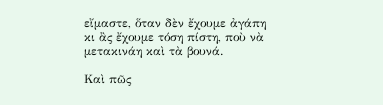εἴμαστε, ὅταν δὲν ἔχουμε ἀγάπη κι ἂς ἔχουμε τόση πίστη, ποὺ νὰ μετακινάη καὶ τὰ βουνά.

Καὶ πῶς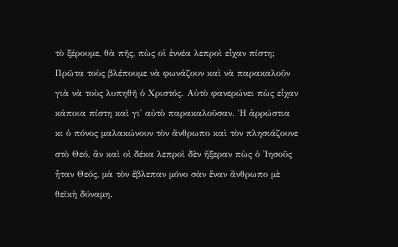τὸ ξέρουμε, θὰ πῆς, πὼς οἱ ἐννέα λεπροὶ εἶχαν πίστη; Πρῶτα τοὺς βλέπουμε νὰ φωνάζουν καὶ νὰ παρακαλοῦν γιὰ νὰ τοὺς λυπηθῆ ὁ Χριστός. Αὐτὸ φανερώνει πὼς εἶχαν κάποια πίστη καὶ γι' αὐτὸ παρακαλοῦσαν. Ἡ ἀρρώστια κι ὁ πόνος μαλακώνουν τὸν ἄνθρωπο καὶ τὸν πλησιάζουνε στὸ Θεό, ἂν καὶ οἱ δέκα λεπροὶ δὲν ἤξεραν πὼς ὁ Ἰησοῦς ἦταν Θεός, μὰ τὸν ἔβλεπαν μόνο σὰν ἕναν ἄνθρωπο μὲ θεϊκὴ δύναμη.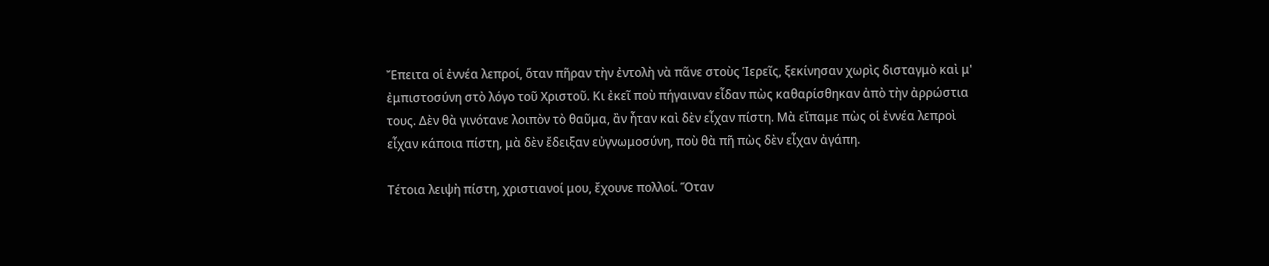Ἔπειτα οἱ ἐννέα λεπροί, ὅταν πῆραν τὴν ἐντολὴ νὰ πᾶνε στοὺς Ἱερεῖς, ξεκίνησαν χωρὶς δισταγμὸ καὶ μ' ἐμπιστοσύνη στὸ λόγο τοῦ Χριστοῦ. Κι ἐκεῖ ποὺ πήγαιναν εἶδαν πὼς καθαρίσθηκαν ἀπὸ τὴν ἀρρώστια τους. Δὲν θὰ γινότανε λοιπὸν τὸ θαῦμα, ἂν ἦταν καὶ δὲν εἶχαν πίστη. Μὰ εἴπαμε πὼς οἱ ἐννέα λεπροὶ εἶχαν κάποια πίστη, μὰ δὲν ἔδειξαν εὐγνωμοσύνη, ποὺ θὰ πῆ πὼς δὲν εἶχαν ἀγάπη.

Τέτοια λειψὴ πίστη, χριστιανοί μου, ἔχουνε πολλοί. Ὅταν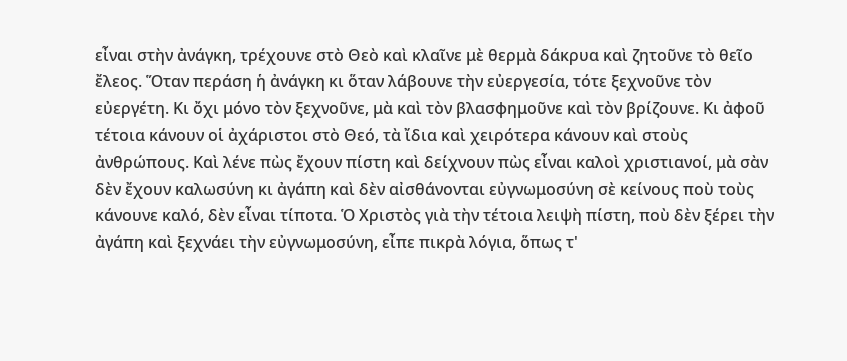εἶναι στὴν ἀνάγκη, τρέχουνε στὸ Θεὸ καὶ κλαῖνε μὲ θερμὰ δάκρυα καὶ ζητοῦνε τὸ θεῖο ἔλεος. Ὅταν περάση ἡ ἀνάγκη κι ὅταν λάβουνε τὴν εὐεργεσία, τότε ξεχνοῦνε τὸν εὐεργέτη. Κι ὄχι μόνο τὸν ξεχνοῦνε, μὰ καὶ τὸν βλασφημοῦνε καὶ τὸν βρίζουνε. Κι ἀφοῦ τέτοια κάνουν οἱ ἀχάριστοι στὸ Θεό, τὰ ἴδια καὶ χειρότερα κάνουν καὶ στοὺς ἀνθρώπους. Καὶ λένε πὼς ἔχουν πίστη καὶ δείχνουν πὼς εἶναι καλοὶ χριστιανοί, μὰ σὰν δὲν ἔχουν καλωσύνη κι ἀγάπη καὶ δὲν αἰσθάνονται εὐγνωμοσύνη σὲ κείνους ποὺ τοὺς κάνουνε καλό, δὲν εἶναι τίποτα. Ὁ Χριστὸς γιὰ τὴν τέτοια λειψὴ πίστη, ποὺ δὲν ξέρει τὴν ἀγάπη καὶ ξεχνάει τὴν εὐγνωμοσύνη, εἶπε πικρὰ λόγια, ὅπως τ'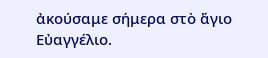ἀκούσαμε σήμερα στὸ ἅγιο Εὐαγγέλιο.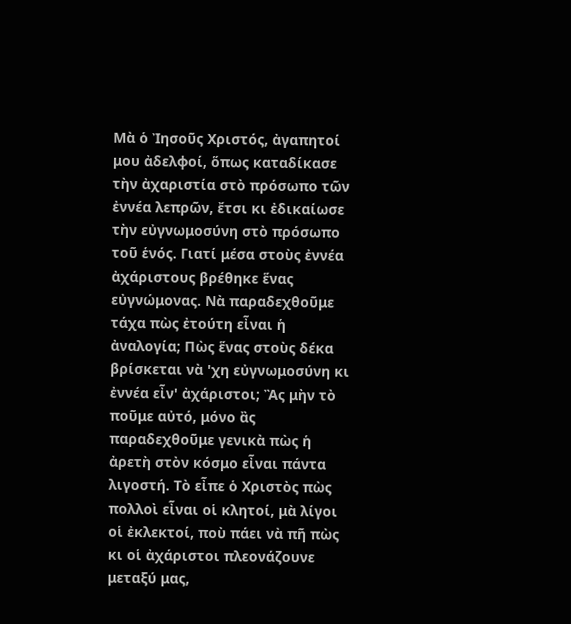Μὰ ὁ Ἰησοῦς Χριστός, ἀγαπητοί μου ἀδελφοί, ὅπως καταδίκασε τὴν ἀχαριστία στὸ πρόσωπο τῶν ἐννέα λεπρῶν, ἔτσι κι ἐδικαίωσε τὴν εὐγνωμοσύνη στὸ πρόσωπο τοῦ ἑνός. Γιατί μέσα στοὺς ἐννέα ἀχάριστους βρέθηκε ἕνας εὐγνώμονας. Νὰ παραδεχθοῦμε τάχα πὼς ἐτούτη εἶναι ἡ ἀναλογία; Πὼς ἕνας στοὺς δέκα βρίσκεται νὰ 'χη εὐγνωμοσύνη κι ἐννέα εἶν' ἀχάριστοι; Ἂς μὴν τὸ ποῦμε αὐτό, μόνο ἂς παραδεχθοῦμε γενικὰ πὼς ἡ ἀρετὴ στὸν κόσμο εἶναι πάντα λιγοστή. Τὸ εἶπε ὁ Χριστὸς πὼς πολλοὶ εἶναι οἱ κλητοί, μὰ λίγοι οἱ ἐκλεκτοί, ποὺ πάει νὰ πῆ πὼς κι οἱ ἀχάριστοι πλεονάζουνε μεταξύ μας,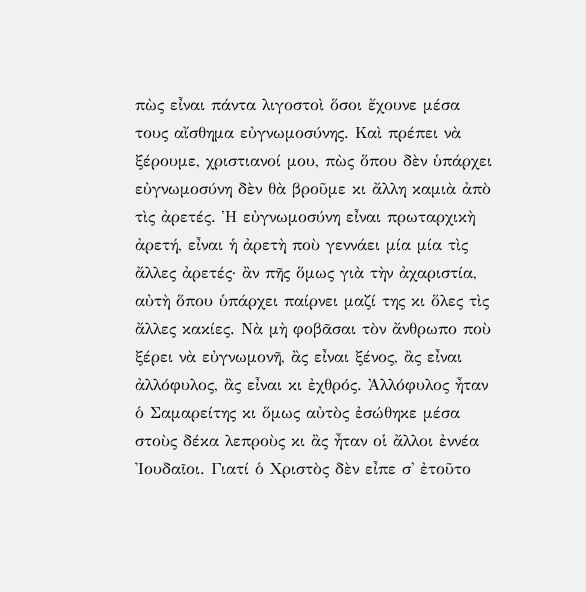πὼς εἶναι πάντα λιγοστοὶ ὅσοι ἔχουνε μέσα τους αἴσθημα εὐγνωμοσύνης. Καὶ πρέπει νὰ ξέρουμε, χριστιανοί μου, πὼς ὅπου δὲν ὑπάρχει εὐγνωμοσύνη δὲν θὰ βροῦμε κι ἄλλη καμιὰ ἀπὸ τὶς ἀρετές. Ἡ εὐγνωμοσύνη εἶναι πρωταρχικὴ ἀρετή, εἶναι ἡ ἀρετὴ ποὺ γεννάει μία μία τὶς ἄλλες ἀρετές· ἂν πῆς ὅμως γιὰ τὴν ἀχαριστία, αὐτὴ ὅπου ὑπάρχει παίρνει μαζί της κι ὅλες τὶς ἄλλες κακίες. Νὰ μὴ φοβᾶσαι τὸν ἄνθρωπο ποὺ ξέρει νὰ εὐγνωμονῆ, ἂς εἶναι ξένος, ἂς εἶναι ἀλλόφυλος, ἂς εἶναι κι ἐχθρός. Ἀλλόφυλος ἦταν ὁ Σαμαρείτης κι ὅμως αὐτὸς ἐσώθηκε μέσα στοὺς δέκα λεπροὺς κι ἂς ἦταν οἱ ἄλλοι ἐννέα Ἰουδαῖοι. Γιατί ὁ Χριστὸς δὲν εἶπε σ' ἐτοῦτο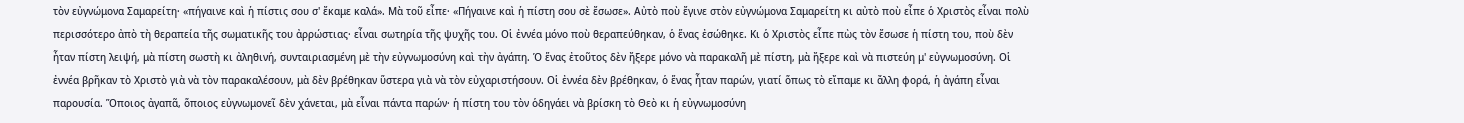τὸν εὐγνώμονα Σαμαρείτη· «πήγαινε καὶ ἡ πίστις σου σ' ἔκαμε καλά». Μὰ τοῦ εἶπε· «Πήγαινε καὶ ἡ πίστη σου σὲ ἔσωσε». Αὐτὸ ποὺ ἔγινε στὸν εὐγνώμονα Σαμαρείτη κι αὐτὸ ποὺ εἶπε ὁ Χριστὸς εἶναι πολὺ περισσότερο ἀπὸ τὴ θεραπεία τῆς σωματικῆς του ἀρρώστιας· εἶναι σωτηρία τῆς ψυχῆς του. Οἱ ἐννέα μόνο ποὺ θεραπεύθηκαν, ὁ ἕνας ἐσώθηκε. Κι ὁ Χριστὸς εἶπε πὼς τὸν ἔσωσε ἡ πίστη του, ποὺ δὲν ἦταν πίστη λειψή, μὰ πίστη σωστὴ κι ἀληθινή, συνταιριασμένη μὲ τὴν εὐγνωμοσύνη καὶ τὴν ἀγάπη. Ὁ ἕνας ἐτοῦτος δὲν ἤξερε μόνο νὰ παρακαλῆ μὲ πίστη, μὰ ἤξερε καὶ νὰ πιστεύη μ' εὐγνωμοσύνη. Οἱ ἐννέα βρῆκαν τὸ Χριστὸ γιὰ νὰ τὸν παρακαλέσουν, μὰ δὲν βρέθηκαν ὕστερα γιὰ νὰ τὸν εὐχαριστήσουν. Οἱ ἐννέα δὲν βρέθηκαν, ὁ ἕνας ἦταν παρών, γιατί ὅπως τὸ εἴπαμε κι ἄλλη φορά, ἡ ἀγάπη εἶναι παρουσία. Ὅποιος ἀγαπᾶ, ὅποιος εὐγνωμονεῖ δὲν χάνεται, μὰ εἶναι πάντα παρών· ἡ πίστη του τὸν ὁδηγάει νὰ βρίσκη τὸ Θεὸ κι ἡ εὐγνωμοσύνη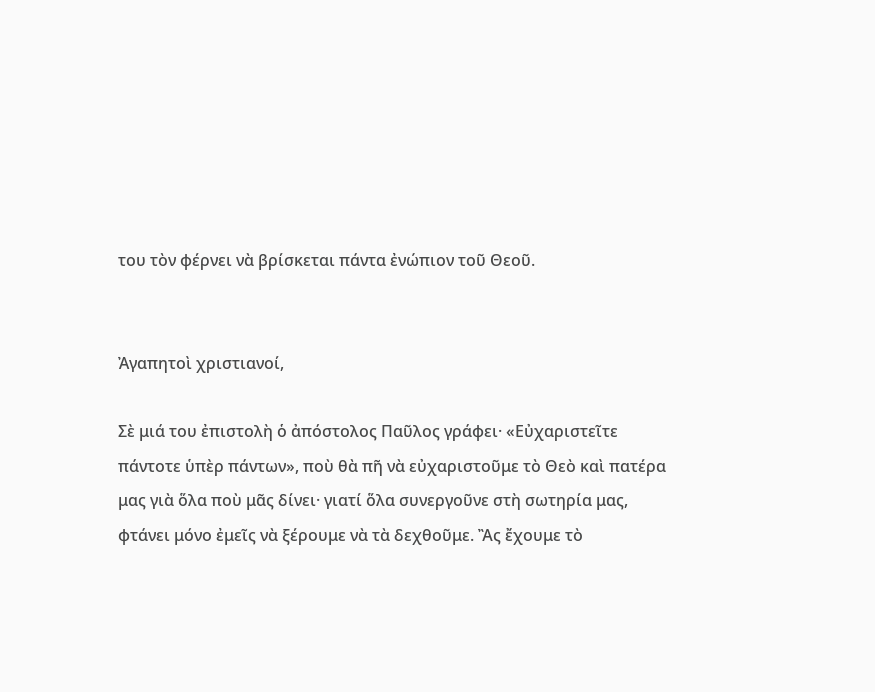του τὸν φέρνει νὰ βρίσκεται πάντα ἐνώπιον τοῦ Θεοῦ.


Ἀγαπητοὶ χριστιανοί,

Σὲ μιά του ἐπιστολὴ ὁ ἀπόστολος Παῦλος γράφει· «Εὐχαριστεῖτε πάντοτε ὑπὲρ πάντων», ποὺ θὰ πῆ νὰ εὐχαριστοῦμε τὸ Θεὸ καὶ πατέρα μας γιὰ ὅλα ποὺ μᾶς δίνει· γιατί ὅλα συνεργοῦνε στὴ σωτηρία μας, φτάνει μόνο ἐμεῖς νὰ ξέρουμε νὰ τὰ δεχθοῦμε. Ἂς ἔχουμε τὸ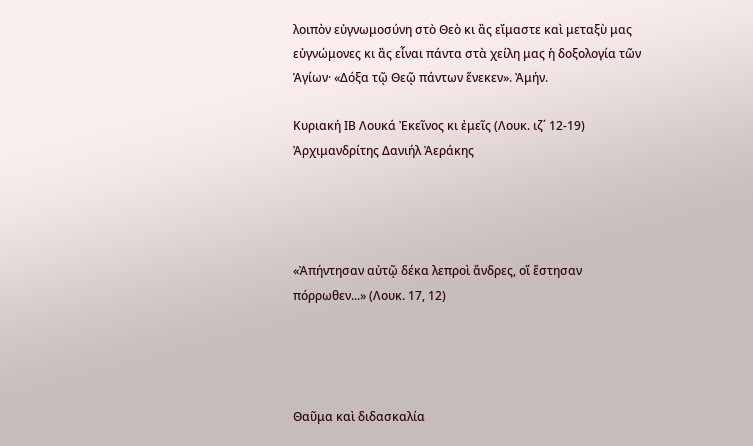λοιπὸν εὐγνωμοσύνη στὸ Θεὸ κι ἂς εἴμαστε καὶ μεταξὺ μας εὐγνώμονες κι ἂς εἶναι πάντα στὰ χείλη μας ἡ δοξολογία τῶν Ἁγίων· «Δόξα τῷ Θεῷ πάντων ἕνεκεν». Ἀμήν.

Κυριακή ΙΒ Λουκά Ἐκεῖνος κι ἐμεῖς (Λουκ. ιζ΄ 12-19) Ἀρχιμανδρίτης Δανιήλ Ἀεράκης




«Ἀπήντησαν αὐτῷ δέκα λεπροὶ ἄνδρες, οἵ ἔστησαν πόρρωθεν...» (Λουκ. 17, 12)




Θαῦμα καὶ διδασκαλία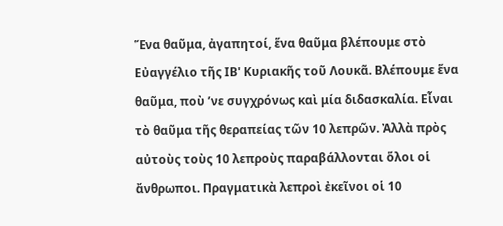Ἕνα θαῦμα, ἀγαπητοί, ἕνα θαῦμα βλέπουμε στὸ Εὐαγγέλιο τῆς ΙΒ' Κυριακῆς τοῦ Λουκᾶ. Βλέπουμε ἕνα θαῦμα, ποὺ ’νε συγχρόνως καὶ μία διδασκαλία. Εἶναι τὸ θαῦμα τῆς θεραπείας τῶν 10 λεπρῶν. Ἀλλὰ πρὸς αὐτοὺς τοὺς 10 λεπροὺς παραβάλλονται ὅλοι οἱ ἄνθρωποι. Πραγματικὰ λεπροὶ ἐκεῖνοι οἱ 10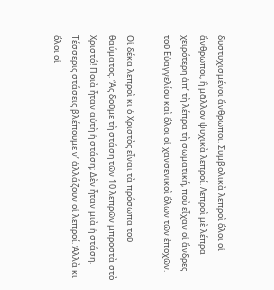δυστυχισμένοι ἄνθρωποι. Συμβολικὰ λεπροὶ ὅλοι οἱ ἄνθρωποι, ἢ μᾶλλον ψυχικὰ λεπροί. Λεπροὶ μὲ λέπρα χειρότερη ἀπ’ τὴ λέπρα τὴ σωματική, ποὺ εἶχαν οἱ ἄνδρες τοῦ Εὐαγγελίου καὶ ὅλοι οἱ χανσενικοὶ ὅλων τῶν ἐποχῶν.

Οἱ δέκα λεπροὶ κι ὁ Χριστὸς εἶναι τὰ πρόσωπα τοῦ θαύματος. Ἂς δοῦμε τὴ στάση τῶν 10 λεπρῶν μπροστὰ στὸ Χριστό! Ποιὰ ἦταν αὐτὴ ἡ στάση; Δὲν ἦταν μιὰ ἡ στάση. Τέσσερις στάσεις βλέπουμε ν’ ἀλλάζουν οἱ λεπροί. Ἀλλὰ κι ὅλοι οἱ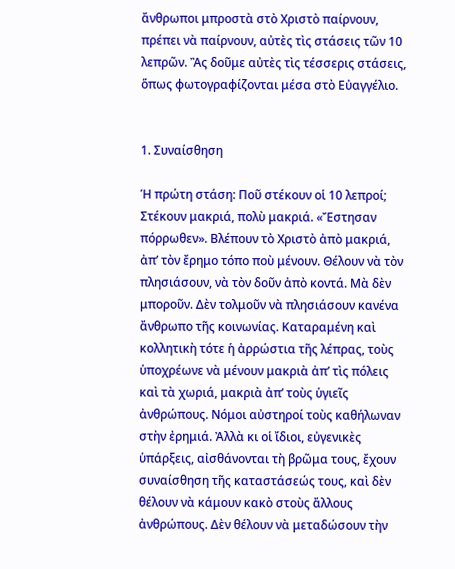ἄνθρωποι μπροστὰ στὸ Χριστὸ παίρνουν, πρέπει νὰ παίρνουν, αὐτὲς τὶς στάσεις τῶν 10 λεπρῶν. Ἂς δοῦμε αὐτὲς τὶς τέσσερις στάσεις, ὅπως φωτογραφίζονται μέσα στὸ Εὐαγγέλιο.


1. Συναίσθηση

Ἡ πρώτη στάση: Ποῦ στέκουν οἱ 10 λεπροί; Στέκουν μακριά, πολὺ μακριά. «Ἔστησαν πόρρωθεν». Βλέπουν τὸ Χριστὸ ἀπὸ μακριά, ἀπ’ τὸν ἔρημο τόπο ποὺ μένουν. Θέλουν νὰ τὸν πλησιάσουν, νὰ τὸν δοῦν ἀπὸ κοντά. Μὰ δὲν μποροῦν. Δὲν τολμοῦν νὰ πλησιάσουν κανένα ἄνθρωπο τῆς κοινωνίας. Καταραμένη καὶ κολλητικὴ τότε ἡ ἀρρώστια τῆς λέπρας, τοὺς ὑποχρέωνε νὰ μένουν μακριὰ ἀπ’ τὶς πόλεις καὶ τὰ χωριά, μακριὰ ἀπ’ τοὺς ὑγιεῖς ἀνθρώπους. Νόμοι αὐστηροί τοὺς καθήλωναν στὴν ἐρημιά. Ἀλλὰ κι οἱ ἴδιοι, εὐγενικὲς ὑπάρξεις, αἰσθάνονται τὴ βρῶμα τους, ἔχουν συναίσθηση τῆς καταστάσεώς τους, καὶ δὲν θέλουν νὰ κάμουν κακὸ στοὺς ἄλλους ἀνθρώπους. Δὲν θέλουν νὰ μεταδώσουν τὴν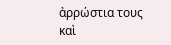ἀρρώστια τους καὶ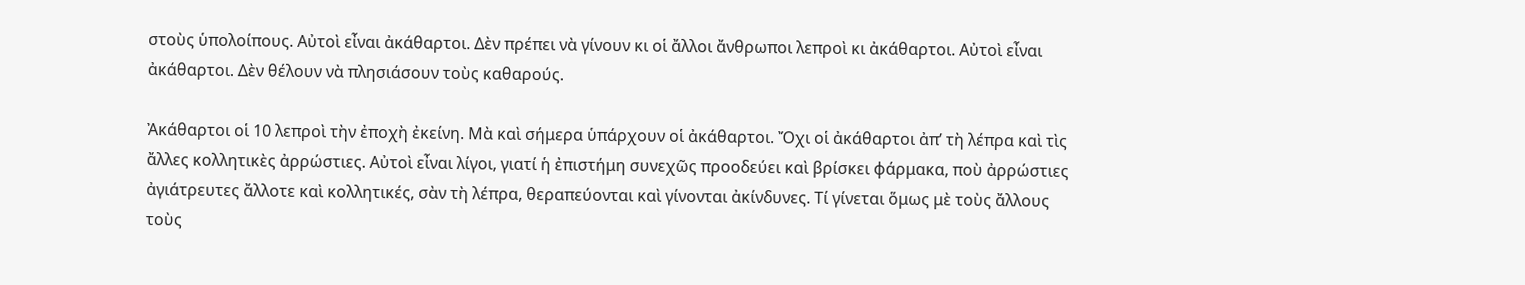στοὺς ὑπολοίπους. Αὐτοὶ εἶναι ἀκάθαρτοι. Δὲν πρέπει νὰ γίνουν κι οἱ ἄλλοι ἄνθρωποι λεπροὶ κι ἀκάθαρτοι. Αὐτοὶ εἶναι ἀκάθαρτοι. Δὲν θέλουν νὰ πλησιάσουν τοὺς καθαρούς.

Ἀκάθαρτοι οἱ 10 λεπροὶ τὴν ἐποχὴ ἐκείνη. Μὰ καὶ σήμερα ὑπάρχουν οἱ ἀκάθαρτοι. Ὄχι οἱ ἀκάθαρτοι ἀπ’ τὴ λέπρα καὶ τὶς ἄλλες κολλητικὲς ἀρρώστιες. Αὐτοὶ εἶναι λίγοι, γιατί ἡ ἐπιστήμη συνεχῶς προοδεύει καὶ βρίσκει φάρμακα, ποὺ ἀρρώστιες ἀγιάτρευτες ἄλλοτε καὶ κολλητικές, σὰν τὴ λέπρα, θεραπεύονται καὶ γίνονται ἀκίνδυνες. Τί γίνεται ὅμως μὲ τοὺς ἄλλους τοὺς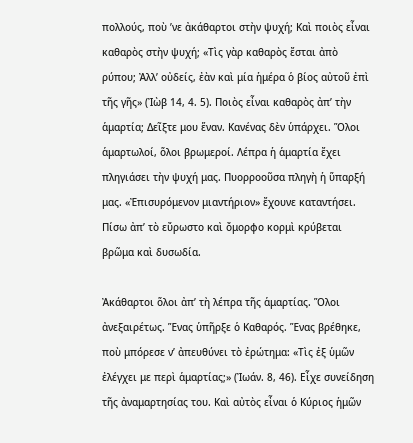πολλούς, ποὺ ’νε ἀκάθαρτοι στὴν ψυχή; Καὶ ποιὸς εἶναι καθαρὸς στὴν ψυχή; «Τὶς γὰρ καθαρὸς ἔσται ἀπὸ ρύπου; Ἀλλ’ οὐδείς, ἐὰν καὶ μία ἡμέρα ὁ βίος αὐτοῦ ἐπὶ τῆς γῆς» (Ἰὼβ 14, 4. 5). Ποιὸς εἶναι καθαρὸς ἀπ’ τὴν ἁμαρτία; Δεῖξτε μου ἕναν. Κανένας δὲν ὑπάρχει. Ὅλοι ἁμαρτωλοί, ὅλοι βρωμεροί. Λέπρα ἡ ἁμαρτία ἔχει πληγιάσει τὴν ψυχή μας. Πυορροοῦσα πληγὴ ἡ ὕπαρξή μας. «Ἐπισυρόμενον μιαντήριον» ἔχουνε καταντήσει. Πίσω ἀπ’ τὸ εὔρωστο καὶ ὄμορφο κορμὶ κρύβεται βρῶμα καὶ δυσωδία.

Ἀκάθαρτοι ὅλοι ἀπ’ τὴ λέπρα τῆς ἁμαρτίας. Ὅλοι ἀνεξαιρέτως. Ἕνας ὑπῆρξε ὁ Καθαρός. Ἕνας βρέθηκε, ποὺ μπόρεσε ν’ ἀπευθύνει τὸ ἐρώτημα: «Τὶς ἐξ ὑμῶν ἐλέγχει με περὶ ἁμαρτίας;» (Ἰωάν. 8, 46). Εἶχε συνείδηση τῆς ἀναμαρτησίας του. Καὶ αὐτὸς εἶναι ὁ Κύριος ἡμῶν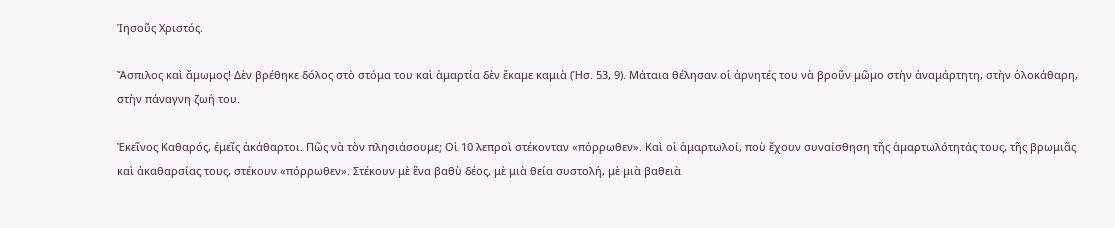Ἰησοῦς Χριστός.

Ἄσπιλος καὶ ἄμωμος! Δὲν βρέθηκε δόλος στὸ στόμα του καὶ ἁμαρτία δὲν ἔκαμε καμιὰ (Ἡσ. 53, 9). Μάταια θέλησαν οἱ ἀρνητές του νὰ βροῦν μῶμο στὴν ἀναμάρτητη, στὴν ὁλοκάθαρη, στὴν πάναγνη ζωή του.

Ἐκεῖνος Καθαρός, ἐμεῖς ἀκάθαρτοι. Πῶς νὰ τὸν πλησιάσουμε; Οἱ 10 λεπροὶ στέκονταν «πόρρωθεν». Καὶ οἱ ἁμαρτωλοί, ποὺ ἔχουν συναίσθηση τῆς ἁμαρτωλότητάς τους, τῆς βρωμιᾶς καὶ ἀκαθαρσίας τους, στέκουν «πόρρωθεν». Στέκουν μὲ ἕνα βαθὺ δέος, μὲ μιὰ θεία συστολή, μὲ μιὰ βαθειὰ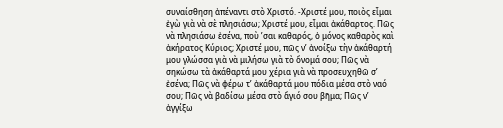συναίσθηση ἀπέναντι στὸ Χριστό. -Χριστέ μου, ποιὸς εἶμαι ἐγὼ γιὰ νὰ σὲ πλησιάσω; Χριστέ μου, εἶμαι ἀκάθαρτος. Πῶς νὰ πλησιάσω ἐσένα, ποὺ ’σαι καθαρός, ὁ μόνος καθαρὸς καὶ ἀκήρατος Κύριος; Χριστέ μου, πῶς ν’ ἀνοίξω τὴν ἀκάθαρτή μου γλώσσα γιὰ νὰ μιλήσω γιὰ τὸ ὄνομά σου; Πῶς νὰ σηκώσω τὰ ἀκάθαρτά μου χέρια γιὰ νὰ προσευχηθῶ σ’ ἐσένα; Πῶς νὰ φέρω τ’ ἀκάθαρτά μου πόδια μέσα στὸ ναό σου; Πῶς νὰ βαδίσω μέσα στὸ ἅγιό σου βῆμα; Πῶς ν’ ἀγγίξω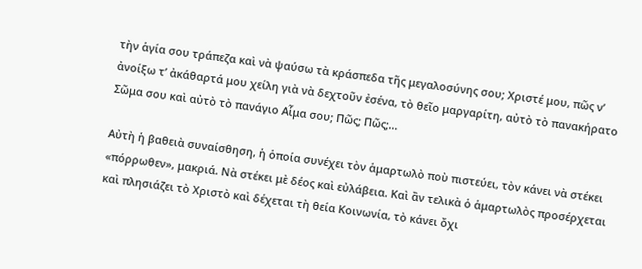τὴν ἁγία σου τράπεζα καὶ νὰ ψαύσω τὰ κράσπεδα τῆς μεγαλοσύνης σου; Χριστέ μου, πῶς ν’ ἀνοίξω τ’ ἀκάθαρτά μου χείλη γιὰ νὰ δεχτοῦν ἐσένα, τὸ θεῖο μαργαρίτη, αὐτὸ τὸ πανακήρατο Σῶμα σου καὶ αὐτὸ τὸ πανάγιο Αἷμα σου; Πῶς; Πῶς;...

Αὐτὴ ἡ βαθειὰ συναίσθηση, ἡ ὁποία συνέχει τὸν ἁμαρτωλὸ ποὺ πιστεύει, τὸν κάνει νὰ στέκει «πόρρωθεν», μακριά. Νὰ στέκει μὲ δέος καὶ εὐλάβεια. Καὶ ἂν τελικὰ ὁ ἁμαρτωλὸς προσέρχεται καὶ πλησιάζει τὸ Χριστὸ καὶ δέχεται τὴ θεία Κοινωνία, τὸ κάνει ὄχι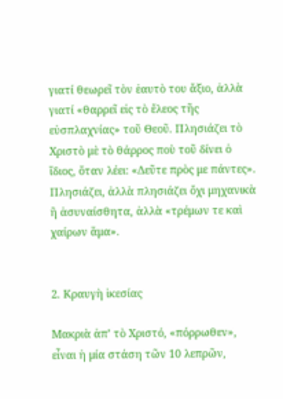γιατί θεωρεῖ τὸν ἑαυτὸ του ἄξιο, ἀλλὰ γιατί «θαρρεῖ εἰς τὸ ἔλεος τῆς εὐσπλαχνίας» τοῦ Θεοῦ. Πλησιάζει τὸ Χριστὸ μὲ τὸ θάρρος ποὺ τοῦ δίνει ὁ ἴδιος, ὅταν λέει: «Δεῦτε πρὸς με πάντες». Πλησιάζει, ἀλλὰ πλησιάζει ὄχι μηχανικὰ ἢ ἀσυναίσθητα, ἀλλὰ «τρέμων τε καὶ χαίρων ἅμα».


2. Κραυγὴ ἱκεσίας

Μακριὰ ἀπ’ τὸ Χριστό, «πόρρωθεν», εἶναι ἡ μία στάση τῶν 10 λεπρῶν,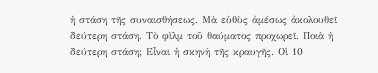ἡ στάση τῆς συναισθήσεως. Μὰ εὐθὺς ἀμέσως ἀκολουθεῖ δεύτερη στάση. Τὸ φὶλμ τοῦ θαύματος προχωρεῖ. Ποιὰ ἡ δεύτερη στάση; Εἶναι ἡ σκηνὴ τῆς κραυγῆς. Οἱ 10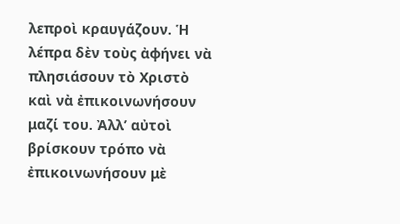λεπροὶ κραυγάζουν. Ἡ λέπρα δὲν τοὺς ἀφήνει νὰ πλησιάσουν τὸ Χριστὸ καὶ νὰ ἐπικοινωνήσουν μαζί του. Ἀλλ’ αὐτοὶ βρίσκουν τρόπο νὰ ἐπικοινωνήσουν μὲ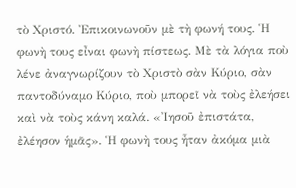τὸ Χριστό. Ἐπικοινωνοῦν μὲ τὴ φωνή τους. Ἡ φωνὴ τους εἶναι φωνὴ πίστεως. Μὲ τὰ λόγια ποὺ λένε ἀναγνωρίζουν τὸ Χριστὸ σὰν Κύριο, σὰν παντοδύναμο Κύριο, ποὺ μπορεῖ νὰ τοὺς ἐλεήσει καὶ νὰ τοὺς κάνη καλά. «Ἰησοῦ ἐπιστάτα, ἐλέησον ἡμᾶς». Ἡ φωνὴ τους ἦταν ἀκόμα μιὰ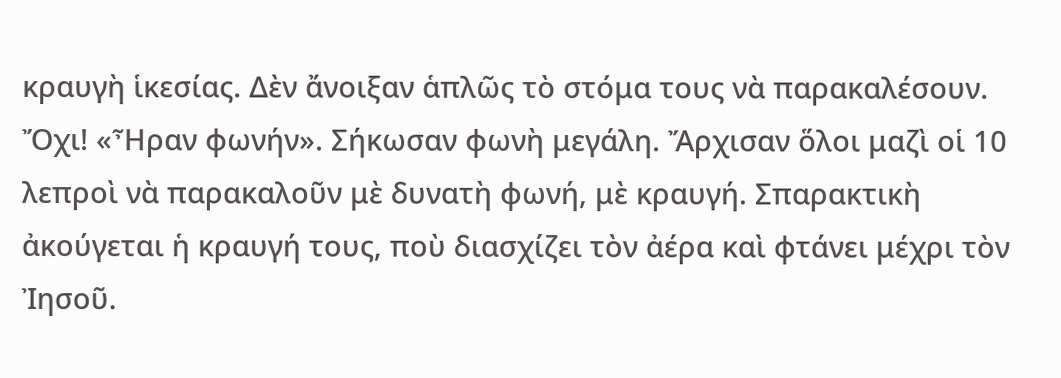κραυγὴ ἱκεσίας. Δὲν ἄνοιξαν ἁπλῶς τὸ στόμα τους νὰ παρακαλέσουν. Ὄχι! «Ἦραν φωνήν». Σήκωσαν φωνὴ μεγάλη. Ἄρχισαν ὅλοι μαζὶ οἱ 10 λεπροὶ νὰ παρακαλοῦν μὲ δυνατὴ φωνή, μὲ κραυγή. Σπαρακτικὴ ἀκούγεται ἡ κραυγή τους, ποὺ διασχίζει τὸν ἀέρα καὶ φτάνει μέχρι τὸν Ἰησοῦ.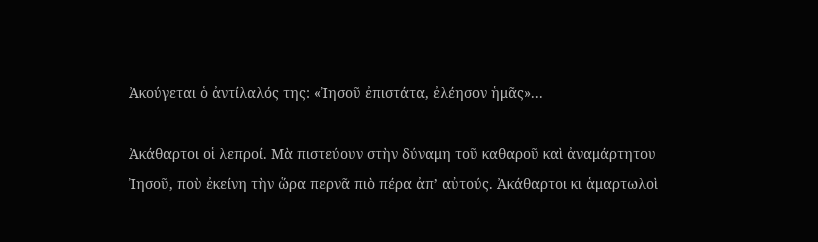Ἀκούγεται ὁ ἀντίλαλός της: «Ἰησοῦ ἐπιστάτα, ἐλέησον ἡμᾶς»...

Ἀκάθαρτοι οἱ λεπροί. Μὰ πιστεύουν στὴν δύναμη τοῦ καθαροῦ καὶ ἀναμάρτητου Ἰησοῦ, ποὺ ἐκείνη τὴν ὥρα περνᾶ πιὸ πέρα ἀπ’ αὐτούς. Ἀκάθαρτοι κι ἁμαρτωλοὶ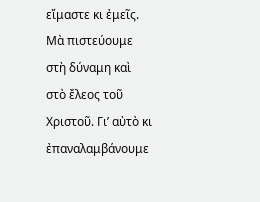εἴμαστε κι ἐμεῖς. Μὰ πιστεύουμε στὴ δύναμη καὶ στὸ ἔλεος τοῦ Χριστοῦ. Γι’ αὐτὸ κι ἐπαναλαμβάνουμε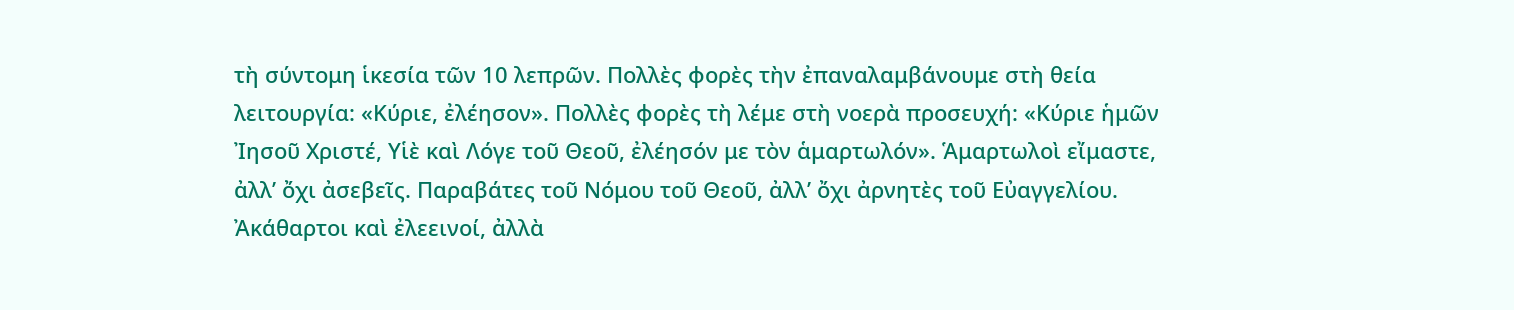τὴ σύντομη ἱκεσία τῶν 10 λεπρῶν. Πολλὲς φορὲς τὴν ἐπαναλαμβάνουμε στὴ θεία λειτουργία: «Κύριε, ἐλέησον». Πολλὲς φορὲς τὴ λέμε στὴ νοερὰ προσευχή: «Κύριε ἡμῶν Ἰησοῦ Χριστέ, Υἱὲ καὶ Λόγε τοῦ Θεοῦ, ἐλέησόν με τὸν ἁμαρτωλόν». Ἁμαρτωλοὶ εἴμαστε, ἀλλ’ ὄχι ἀσεβεῖς. Παραβάτες τοῦ Νόμου τοῦ Θεοῦ, ἀλλ’ ὄχι ἀρνητὲς τοῦ Εὐαγγελίου. Ἀκάθαρτοι καὶ ἐλεεινοί, ἀλλὰ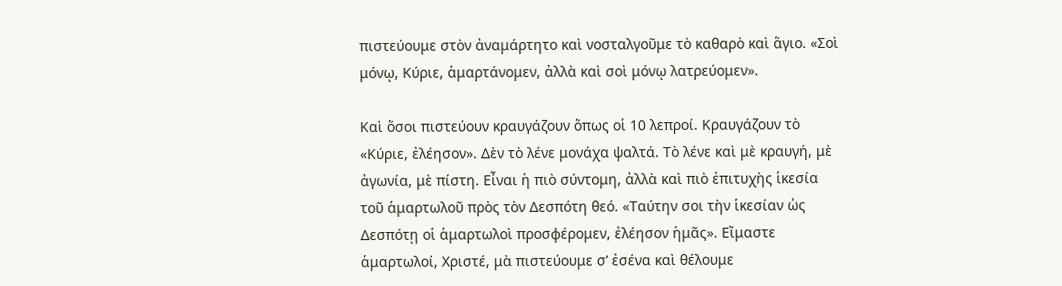πιστεύουμε στὸν ἀναμάρτητο καὶ νοσταλγοῦμε τὸ καθαρὸ καὶ ἅγιο. «Σοὶ μόνῳ, Κύριε, ἁμαρτάνομεν, ἀλλὰ καὶ σοὶ μόνῳ λατρεύομεν».

Καὶ ὅσοι πιστεύουν κραυγάζουν ὅπως οἱ 10 λεπροί. Κραυγάζουν τὸ «Κύριε, ἐλέησον». Δὲν τὸ λένε μονάχα ψαλτά. Τὸ λένε καὶ μὲ κραυγή, μὲ ἀγωνία, μὲ πίστη. Εἶναι ἡ πιὸ σύντομη, ἀλλὰ καὶ πιὸ ἐπιτυχὴς ἱκεσία τοῦ ἁμαρτωλοῦ πρὸς τὸν Δεσπότη θεό. «Ταύτην σοι τὴν ἱκεσίαν ὡς Δεσπότῃ οἱ ἁμαρτωλοὶ προσφέρομεν, ἐλέησον ἡμᾶς». Εἴμαστε ἁμαρτωλοί, Χριστέ, μὰ πιστεύουμε σ’ ἐσένα καὶ θέλουμε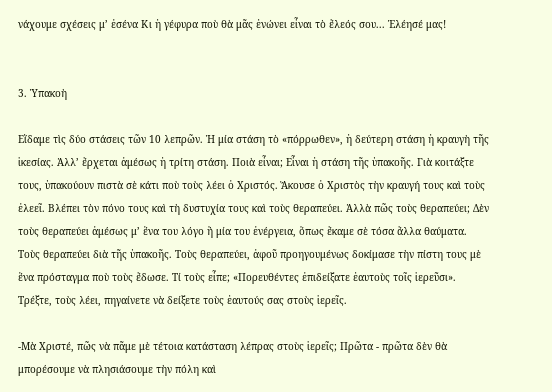νάχουμε σχέσεις μ’ ἐσένα Κι ἡ γέφυρα ποὺ θὰ μᾶς ἑνώνει εἶναι τὸ ἔλεός σου... Ἐλέησέ μας!


3. Ὑπακοὴ

Εἴδαμε τὶς δύο στάσεις τῶν 10 λεπρῶν. Ἡ μία στάση τὸ «πόρρωθεν», ἡ δεύτερη στάση ἡ κραυγὴ τῆς ἱκεσίας. Ἀλλ’ ἔρχεται ἀμέσως ἡ τρίτη στάση. Ποιὰ εἶναι; Εἶναι ἡ στάση τῆς ὑπακοῆς. Γιὰ κοιτάξτε τους, ὑπακούουν πιστὰ σὲ κάτι ποὺ τοὺς λέει ὁ Χριστός. Ἄκουσε ὁ Χριστὸς τὴν κραυγή τους καὶ τοὺς ἐλεεῖ. Βλέπει τὸν πόνο τους καὶ τὴ δυστυχία τους καὶ τοὺς θεραπεύει. Ἀλλὰ πῶς τοὺς θεραπεύει; Δὲν τοὺς θεραπεύει ἀμέσως μ’ ἕνα του λόγο ἢ μία του ἐνέργεια, ὅπως ἔκαμε σὲ τόσα ἄλλα θαύματα. Τοὺς θεραπεύει διὰ τῆς ὑπακοῆς. Τοὺς θεραπεύει, ἀφοῦ προηγουμένως δοκίμασε τὴν πίστη τους μὲ ἕνα πρόσταγμα ποὺ τοὺς ἔδωσε. Τί τοὺς εἶπε; «Πορευθέντες ἐπιδείξατε ἑαυτοὺς τοῖς ἱερεῦσι». Τρέξτε, τοὺς λέει, πηγαίνετε νὰ δείξετε τοὺς ἑαυτούς σας στοὺς ἱερεῖς.

-Μὰ Χριστέ, πῶς νὰ πᾶμε μὲ τέτοια κατάσταση λέπρας στοὺς ἱερεῖς; Πρῶτα - πρῶτα δὲν θὰ μπορέσουμε νὰ πλησιάσουμε τὴν πόλη καὶ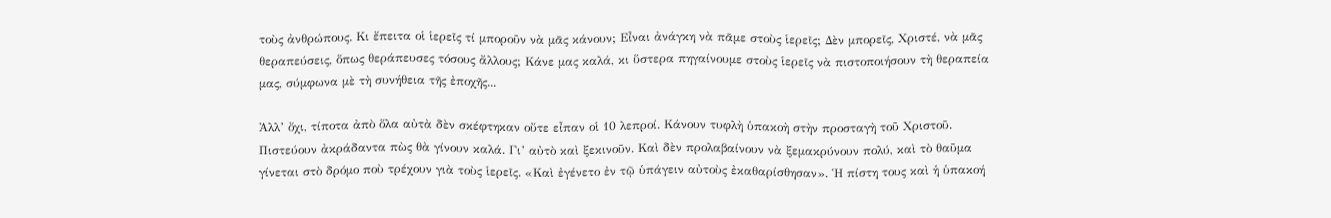τοὺς ἀνθρώπους. Κι ἔπειτα οἱ ἱερεῖς τί μποροῦν νὰ μᾶς κάνουν; Εἶναι ἀνάγκη νὰ πᾶμε στοὺς ἱερεῖς; Δὲν μπορεῖς, Χριστέ, νὰ μᾶς θεραπεύσεις, ὅπως θεράπευσες τόσους ἄλλους; Κάνε μας καλά, κι ὕστερα πηγαίνουμε στοὺς ἱερεῖς νὰ πιστοποιήσουν τὴ θεραπεία μας, σύμφωνα μὲ τὴ συνήθεια τῆς ἐποχῆς...

Ἀλλ’ ὄχι, τίποτα ἀπὸ ὅλα αὐτὰ δὲν σκέφτηκαν οὔτε εἶπαν οἱ 10 λεπροί. Κάνουν τυφλὴ ὑπακοὴ στὴν προσταγὴ τοῦ Χριστοῦ. Πιστεύουν ἀκράδαντα πὼς θὰ γίνουν καλά. Γι’ αὐτὸ καὶ ξεκινοῦν. Καὶ δὲν προλαβαίνουν νὰ ξεμακρύνουν πολύ, καὶ τὸ θαῦμα γίνεται στὸ δρόμο ποὺ τρέχουν γιὰ τοὺς ἱερεῖς. «Καὶ ἐγένετο ἐν τῷ ὑπάγειν αὐτοὺς ἐκαθαρίσθησαν». Ἡ πίστη τους καὶ ἡ ὑπακοή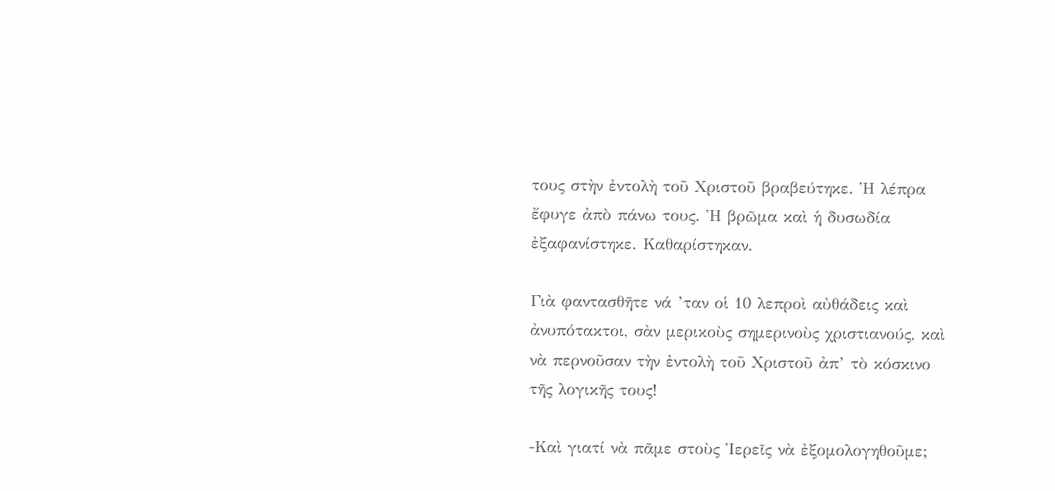τους στὴν ἐντολὴ τοῦ Χριστοῦ βραβεύτηκε. Ἡ λέπρα ἔφυγε ἀπὸ πάνω τους. Ἡ βρῶμα καὶ ἡ δυσωδία ἐξαφανίστηκε. Καθαρίστηκαν.

Γιὰ φαντασθῆτε νά ’ταν οἱ 10 λεπροὶ αὐθάδεις καὶ ἀνυπότακτοι, σὰν μερικοὺς σημερινοὺς χριστιανούς, καὶ νὰ περνοῦσαν τὴν ἐντολὴ τοῦ Χριστοῦ ἀπ’ τὸ κόσκινο τῆς λογικῆς τους!

-Καὶ γιατί νὰ πᾶμε στοὺς Ἱερεῖς νὰ ἐξομολογηθοῦμε;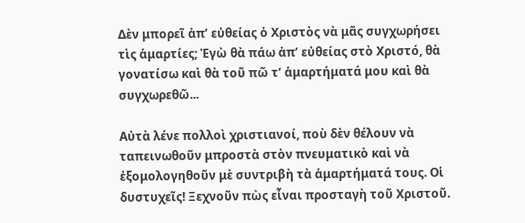Δὲν μπορεῖ ἀπ’ εὐθείας ὁ Χριστὸς νὰ μᾶς συγχωρήσει τὶς ἁμαρτίες; Ἐγὼ θὰ πάω ἀπ’ εὐθείας στὸ Χριστό, θὰ γονατίσω καὶ θὰ τοῦ πῶ τ’ ἁμαρτήματά μου καὶ θὰ συγχωρεθῶ...

Αὐτὰ λένε πολλοὶ χριστιανοί, ποὺ δὲν θέλουν νὰ ταπεινωθοῦν μπροστὰ στὸν πνευματικὸ καὶ νὰ ἐξομολογηθοῦν μὲ συντριβὴ τὰ ἁμαρτήματά τους. Οἱ δυστυχεῖς! Ξεχνοῦν πὼς εἶναι προσταγὴ τοῦ Χριστοῦ.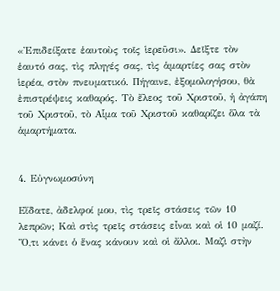«Ἐπιδείξατε ἑαυτοὺς τοῖς ἱερεῦσι». Δεῖξτε τὸν ἑαυτό σας, τὶς πληγές σας, τὶς ἁμαρτίες σας στὸν ἱερέα, στὸν πνευματικό. Πήγαινε, ἐξομολογήσου, θὰ ἐπιστρέψεις καθαρός. Τὸ ἔλεος τοῦ Χριστοῦ, ἡ ἀγάπη τοῦ Χριστοῦ, τὸ Αἷμα τοῦ Χριστοῦ καθαρίζει ὅλα τὰ ἁμαρτήματα.


4. Εὐγνωμοσύνη

Εἴδατε, ἀδελφοί μου, τὶς τρεῖς στάσεις τῶν 10 λεπρῶν; Καὶ στὶς τρεῖς στάσεις εἶναι καὶ οἱ 10 μαζί. Ὅ,τι κάνει ὁ ἕνας κάνουν καὶ οἱ ἄλλοι. Μαζὶ στὴν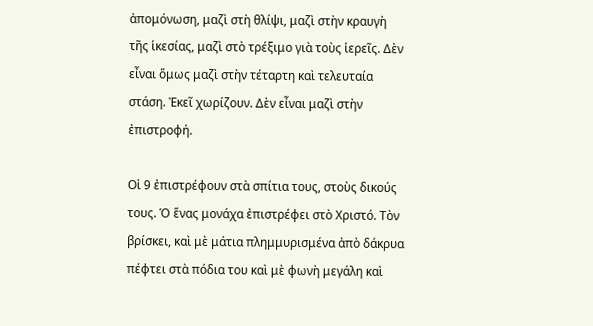ἀπομόνωση, μαζὶ στὴ θλίψι, μαζὶ στὴν κραυγὴ τῆς ἱκεσίας, μαζὶ στὸ τρέξιμο γιὰ τοὺς ἱερεῖς. Δὲν εἶναι ὅμως μαζὶ στὴν τέταρτη καὶ τελευταία στάση. Ἐκεῖ χωρίζουν. Δὲν εἶναι μαζὶ στὴν ἐπιστροφή.

Οἱ 9 ἐπιστρέφουν στὰ σπίτια τους, στοὺς δικούς τους. Ὁ ἕνας μονάχα ἐπιστρέφει στὸ Χριστό. Τὸν βρίσκει, καὶ μὲ μάτια πλημμυρισμένα ἀπὸ δάκρυα πέφτει στὰ πόδια του καὶ μὲ φωνὴ μεγάλη καὶ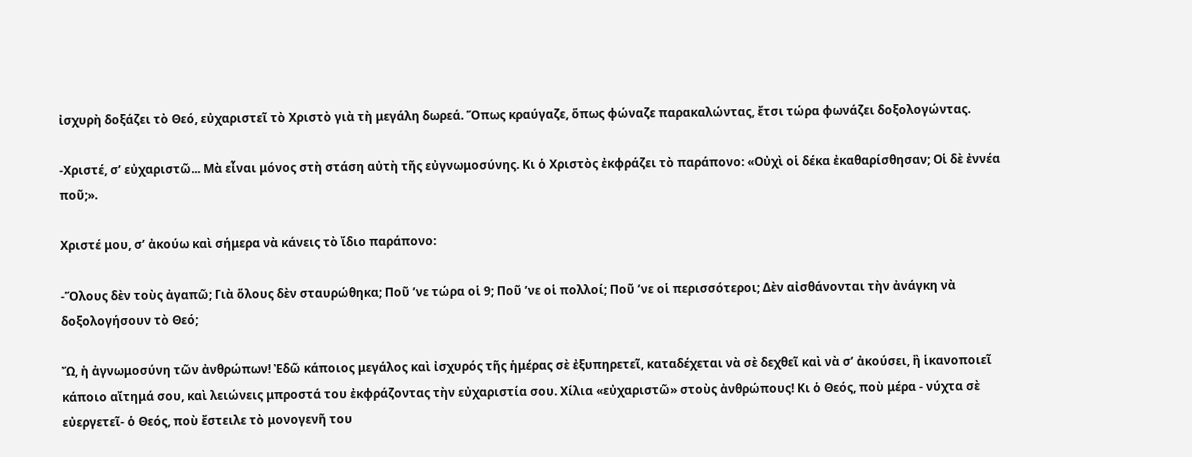ἰσχυρὴ δοξάζει τὸ Θεό, εὐχαριστεῖ τὸ Χριστὸ γιὰ τὴ μεγάλη δωρεά. Ὅπως κραύγαζε, ὅπως φώναζε παρακαλώντας, ἔτσι τώρα φωνάζει δοξολογώντας.

-Χριστέ, σ’ εὐχαριστῶ... Μὰ εἶναι μόνος στὴ στάση αὐτὴ τῆς εὐγνωμοσύνης. Κι ὁ Χριστὸς ἐκφράζει τὸ παράπονο: «Οὐχὶ οἱ δέκα ἐκαθαρίσθησαν; Οἱ δὲ ἐννέα ποῦ;».

Χριστέ μου, σ’ ἀκούω καὶ σήμερα νὰ κάνεις τὸ ἴδιο παράπονο:

-Ὅλους δὲν τοὺς ἀγαπῶ; Γιὰ ὅλους δὲν σταυρώθηκα; Ποῦ ’νε τώρα οἱ 9; Ποῦ ’νε οἱ πολλοί; Ποῦ ’νε οἱ περισσότεροι; Δὲν αἰσθάνονται τὴν ἀνάγκη νὰ δοξολογήσουν τὸ Θεό;

Ὤ, ἡ ἀγνωμοσύνη τῶν ἀνθρώπων! Ἐδῶ κάποιος μεγάλος καὶ ἰσχυρός τῆς ἡμέρας σὲ ἐξυπηρετεῖ, καταδέχεται νὰ σὲ δεχθεῖ καὶ νὰ σ’ ἀκούσει, ἢ ἱκανοποιεῖ κάποιο αἴτημά σου, καὶ λειώνεις μπροστά του ἐκφράζοντας τὴν εὐχαριστία σου. Χίλια «εὐχαριστῶ» στοὺς ἀνθρώπους! Κι ὁ Θεός, ποὺ μέρα - νύχτα σὲ εὐεργετεῖ- ὁ Θεός, ποὺ ἔστειλε τὸ μονογενῆ του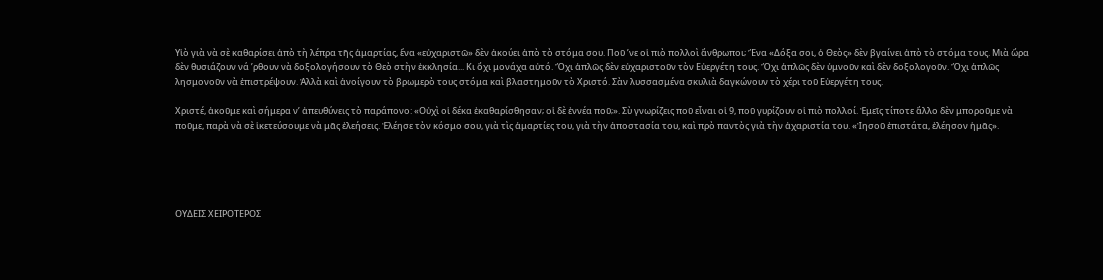Υἱὸ γιὰ νὰ σὲ καθαρίσει ἀπὸ τὴ λέπρα τῆς ἁμαρτίας, ἕνα «εὐχαριστῶ» δὲν ἀκούει ἀπὸ τὸ στόμα σου. Ποῦ ’νε οἱ πιὸ πολλοὶ ἄνθρωποι; Ἕνα «Δόξα σοι, ὁ Θεὸς» δὲν βγαίνει ἀπὸ τὸ στόμα τους. Μιὰ ὥρα δὲν θυσιάζουν νά ’ρθουν νὰ δοξολογήσουν τὸ Θεὸ στὴν ἐκκλησία... Κι ὄχι μονάχα αὐτό. Ὄχι ἁπλῶς δὲν εὐχαριστοῦν τὸν Εὐεργέτη τους. Ὄχι ἁπλῶς δὲν ὑμνοῦν καὶ δὲν δοξολογοῦν. Ὄχι ἁπλῶς λησμονοῦν νὰ ἐπιστρέψουν. Ἀλλὰ καὶ ἀνοίγουν τὸ βρωμερὸ τους στόμα καὶ βλαστημοῦν τὸ Χριστό. Σὰν λυσσασμένα σκυλιὰ δαγκώνουν τὸ χέρι τοῦ Εὐεργέτη τους.

Χριστέ, ἀκοῦμε καὶ σήμερα ν’ ἀπευθύνεις τὸ παράπονο: «Οὐχὶ οἱ δέκα ἐκαθαρίσθησαν; οἱ δὲ ἐννέα ποῦ;». Σὺ γνωρίζεις ποῦ εἶναι οἱ 9, ποῦ γυρίζουν οἱ πιὸ πολλοί. Ἐμεῖς τίποτε ἄλλο δὲν μποροῦμε νὰ ποῦμε, παρὰ νὰ σὲ ἱκετεύσουμε νὰ μᾶς ἐλεήσεις. Ἐλέησε τὸν κόσμο σου, γιὰ τὶς ἁμαρτίες του, γιὰ τὴν ἀποστασία του, καὶ πρὸ παντὸς γιὰ τὴν ἀχαριστία του. «Ἰησοῦ ἐπιστάτα, ἐλέησον ἡμᾶς».





ΟΥΔΕΙΣ ΧΕΙΡΟΤΕΡΟΣ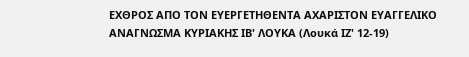ΕΧΘΡΟΣ ΑΠΟ ΤΟΝ ΕΥΕΡΓΕΤΗΘΕΝΤΑ ΑΧΑΡΙΣΤΟΝ ΕΥΑΓΓΕΛΙΚΟ ΑΝΑΓΝΩΣΜΑ ΚΥΡΙΑΚΗΣ ΙΒ' ΛΟΥΚΑ (Λουκά ΙΖ' 12-19)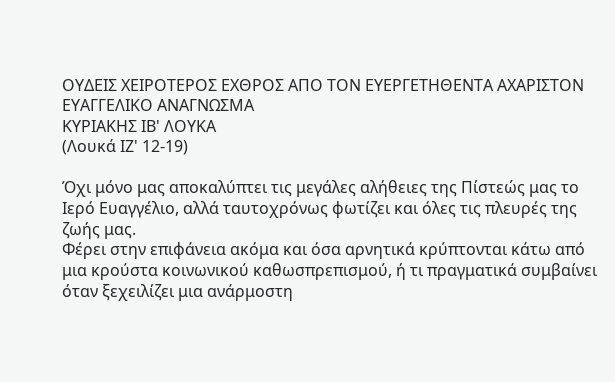ΟΥΔΕΙΣ ΧΕΙΡΟΤΕΡΟΣ ΕΧΘΡΟΣ ΑΠΟ ΤΟΝ ΕΥΕΡΓΕΤΗΘΕΝΤΑ ΑΧΑΡΙΣΤΟΝ
ΕΥΑΓΓΕΛΙΚΟ ΑΝΑΓΝΩΣΜΑ
ΚΥΡΙΑΚΗΣ ΙΒ' ΛΟΥΚΑ
(Λουκά ΙΖ' 12-19)

Όχι μόνο μας αποκαλύπτει τις μεγάλες αλήθειες της Πίστεώς μας το Ιερό Ευαγγέλιο, αλλά ταυτοχρόνως φωτίζει και όλες τις πλευρές της ζωής μας.
Φέρει στην επιφάνεια ακόμα και όσα αρνητικά κρύπτονται κάτω από μια κρούστα κοινωνικού καθωσπρεπισμού, ή τι πραγματικά συμβαίνει όταν ξεχειλίζει μια ανάρμοστη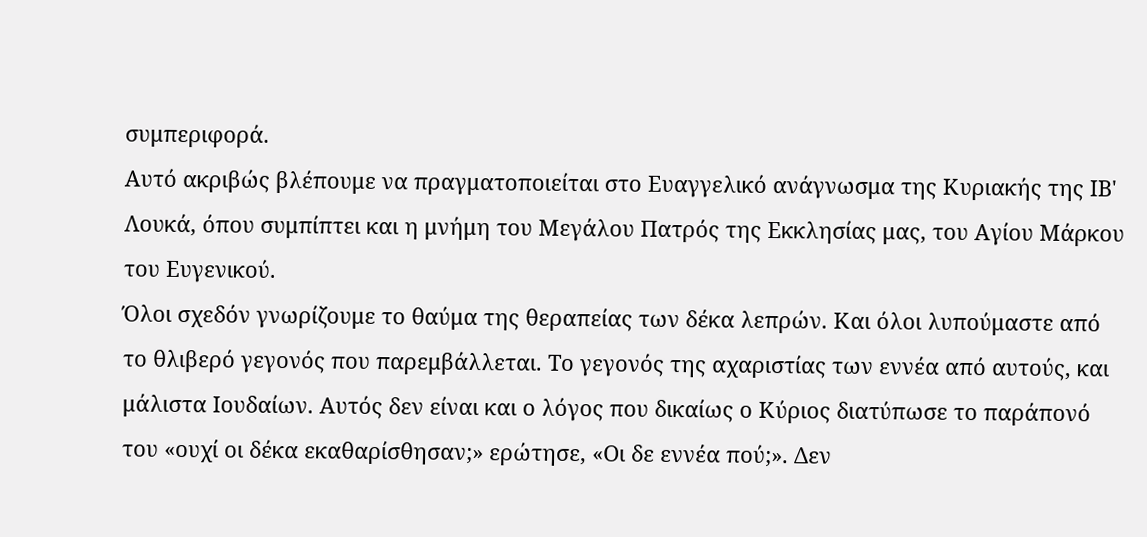συμπεριφορά.
Αυτό ακριβώς βλέπουμε να πραγματοποιείται στο Ευαγγελικό ανάγνωσμα της Κυριακής της ΙΒ' Λουκά, όπου συμπίπτει και η μνήμη του Μεγάλου Πατρός της Εκκλησίας μας, του Αγίου Μάρκου του Ευγενικού.
Όλοι σχεδόν γνωρίζουμε το θαύμα της θεραπείας των δέκα λεπρών. Και όλοι λυπούμαστε από το θλιβερό γεγονός που παρεμβάλλεται. Το γεγονός της αχαριστίας των εννέα από αυτούς, και μάλιστα Ιουδαίων. Αυτός δεν είναι και ο λόγος που δικαίως ο Κύριος διατύπωσε το παράπονό του «ουχί οι δέκα εκαθαρίσθησαν;» ερώτησε, «Οι δε εννέα πού;». Δεν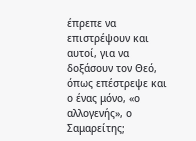έπρεπε να επιστρέψουν και αυτοί, για να δοξάσουν τον Θεό, όπως επέστρεψε και ο ένας μόνο, «ο αλλογενής», ο Σαμαρείτης;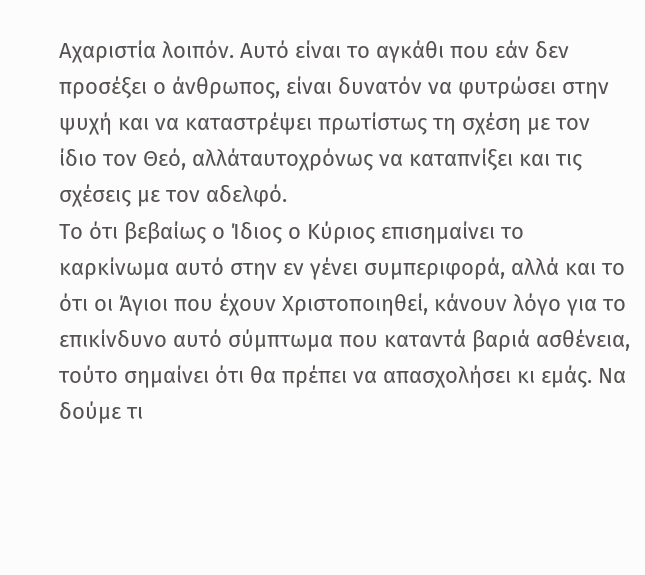Αχαριστία λοιπόν. Αυτό είναι το αγκάθι που εάν δεν προσέξει ο άνθρωπος, είναι δυνατόν να φυτρώσει στην ψυχή και να καταστρέψει πρωτίστως τη σχέση με τον ίδιο τον Θεό, αλλάταυτοχρόνως να καταπνίξει και τις σχέσεις με τον αδελφό.
Το ότι βεβαίως ο Ίδιος ο Κύριος επισημαίνει το καρκίνωμα αυτό στην εν γένει συμπεριφορά, αλλά και το ότι οι Άγιοι που έχουν Χριστοποιηθεί, κάνουν λόγο για το επικίνδυνο αυτό σύμπτωμα που καταντά βαριά ασθένεια, τούτο σημαίνει ότι θα πρέπει να απασχολήσει κι εμάς. Να δούμε τι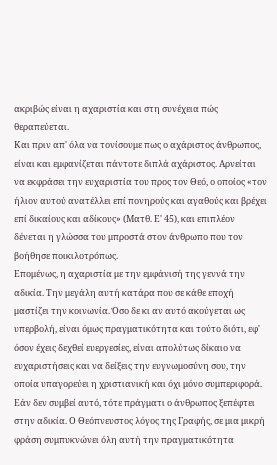ακριβώς είναι η αχαριστία και στη συνέχεια πώς θεραπεύεται.
Και πριν απ' όλα να τονίσουμε πως ο αχάριστος άνθρωπος, είναι και εμφανίζεται πάντοτε διπλά αχάριστος. Αρνείται να εκφράσει την ευχαριστία του προς τον Θεό, ο οποίος «τον ήλιον αυτού ανατέλλει επί πονηρούς και αγαθούς και βρέχει επί δικαίους και αδίκους» (Ματθ. Ε' 45), και επιπλέον δένεται η γλώσσα του μπροστά στον άνθρωπο που τον βοήθησε ποικιλοτρόπως.
Επομένως, η αχαριστία με την εμφάνισή της γεννά την αδικία. Την μεγάλη αυτή κατάρα που σε κάθε εποχή μαστίζει την κοινωνία. Όσο δε κι αν αυτό ακούγεται ως υπερβολή, είναι όμως πραγματικότητα και τούτο διότι, εφ' όσον έχεις δεχθεί ευεργεσίες, είναι απολύτως δίκαιο να ευχαριστήσεις και να δείξεις την ευγνωμοσύνη σου, την οποία υπαγορεύει η χριστιανική και όχι μόνο συμπεριφορά.
Εάν δεν συμβεί αυτό, τότε πράγματι ο άνθρωπος ξεπέφτει στην αδικία. Ο Θεόπνευστος λόγος της Γραφής, σε μια μικρή φράση συμπυκνώνει όλη αυτή την πραγματικότητα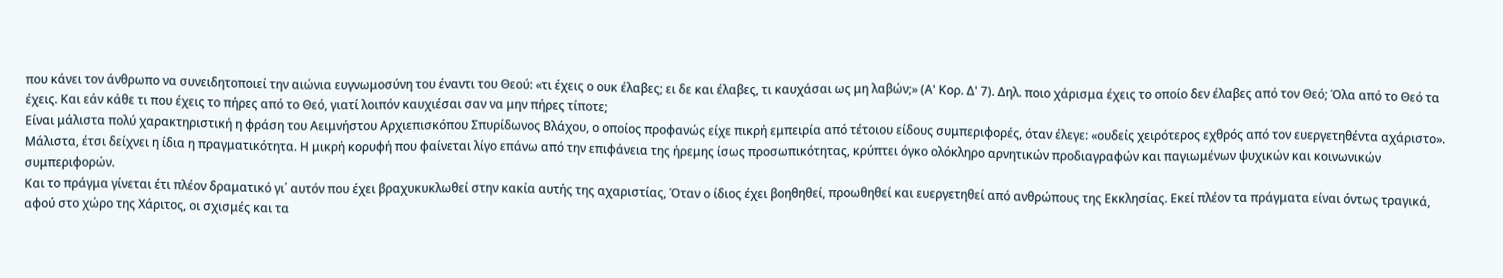που κάνει τον άνθρωπο να συνειδητοποιεί την αιώνια ευγνωμοσύνη του έναντι του Θεού: «τι έχεις ο ουκ έλαβες; ει δε και έλαβες, τι καυχάσαι ως μη λαβών;» (Α' Κορ. Δ' 7). Δηλ. ποιο χάρισμα έχεις το οποίο δεν έλαβες από τον Θεό; Όλα από το Θεό τα έχεις. Και εάν κάθε τι που έχεις το πήρες από το Θεό, γιατί λοιπόν καυχιέσαι σαν να μην πήρες τίποτε;
Είναι μάλιστα πολύ χαρακτηριστική η φράση του Αειμνήστου Αρχιεπισκόπου Σπυρίδωνος Βλάχου, ο οποίος προφανώς είχε πικρή εμπειρία από τέτοιου είδους συμπεριφορές, όταν έλεγε: «ουδείς χειρότερος εχθρός από τον ευεργετηθέντα αχάριστο».
Μάλιστα, έτσι δείχνει η ίδια η πραγματικότητα. Η μικρή κορυφή που φαίνεται λίγο επάνω από την επιφάνεια της ήρεμης ίσως προσωπικότητας, κρύπτει όγκο ολόκληρο αρνητικών προδιαγραφών και παγιωμένων ψυχικών και κοινωνικών συμπεριφορών.
Και το πράγμα γίνεται έτι πλέον δραματικό γι΄ αυτόν που έχει βραχυκυκλωθεί στην κακία αυτής της αχαριστίας, Όταν ο ίδιος έχει βοηθηθεί, προωθηθεί και ευεργετηθεί από ανθρώπους της Εκκλησίας. Εκεί πλέον τα πράγματα είναι όντως τραγικά, αφού στο χώρο της Χάριτος, οι σχισμές και τα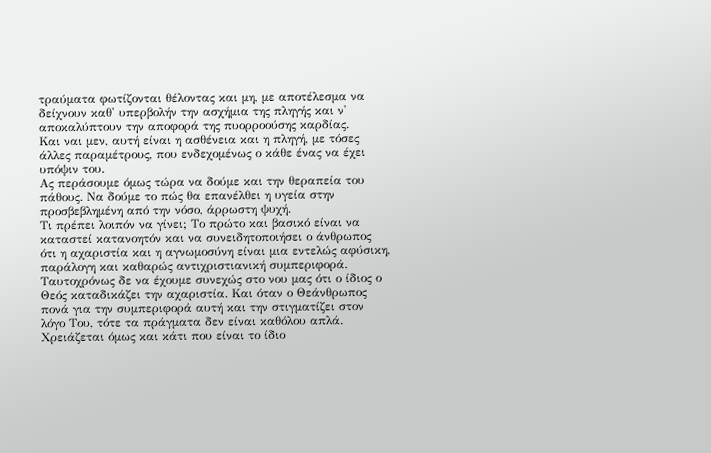τραύματα φωτίζονται θέλοντας και μη, με αποτέλεσμα να δείχνουν καθ' υπερβολήν την ασχήμια της πληγής και ν' αποκαλύπτουν την αποφορά της πυορροούσης καρδίας.
Και ναι μεν, αυτή είναι η ασθένεια και η πληγή, με τόσες άλλες παραμέτρους, που ενδεχομένως ο κάθε ένας να έχει υπόψιν του.
Ας περάσουμε όμως τώρα να δούμε και την θεραπεία του πάθους. Να δούμε το πώς θα επανέλθει η υγεία στην προσβεβλημένη από την νόσο, άρρωστη ψυχή.
Τι πρέπει λοιπόν να γίνει; Το πρώτο και βασικό είναι να καταστεί κατανοητόν και να συνειδητοποιήσει ο άνθρωπος ότι η αχαριστία και η αγνωμοσύνη είναι μια εντελώς αφύσικη, παράλογη και καθαρώς αντιχριστιανική συμπεριφορά.
Ταυτοχρόνως δε να έχουμε συνεχώς στο νου μας ότι ο ίδιος ο Θεός καταδικάζει την αχαριστία. Και όταν ο Θεάνθρωπος πονά για την συμπεριφορά αυτή και την στιγματίζει στον λόγο Του, τότε τα πράγματα δεν είναι καθόλου απλά.
Χρειάζεται όμως και κάτι που είναι το ίδιο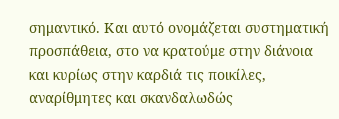σημαντικό. Και αυτό ονομάζεται συστηματική προσπάθεια, στο να κρατούμε στην διάνοια και κυρίως στην καρδιά τις ποικίλες, αναρίθμητες και σκανδαλωδώς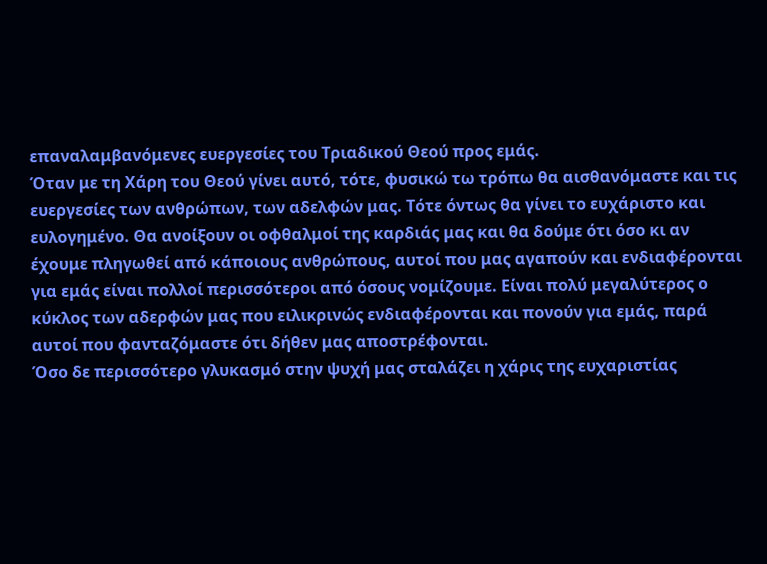επαναλαμβανόμενες ευεργεσίες του Τριαδικού Θεού προς εμάς.
Όταν με τη Χάρη του Θεού γίνει αυτό, τότε, φυσικώ τω τρόπω θα αισθανόμαστε και τις ευεργεσίες των ανθρώπων, των αδελφών μας. Τότε όντως θα γίνει το ευχάριστο και ευλογημένο. Θα ανοίξουν οι οφθαλμοί της καρδιάς μας και θα δούμε ότι όσο κι αν έχουμε πληγωθεί από κάποιους ανθρώπους, αυτοί που μας αγαπούν και ενδιαφέρονται για εμάς είναι πολλοί περισσότεροι από όσους νομίζουμε. Είναι πολύ μεγαλύτερος ο κύκλος των αδερφών μας που ειλικρινώς ενδιαφέρονται και πονούν για εμάς, παρά αυτοί που φανταζόμαστε ότι δήθεν μας αποστρέφονται.
Όσο δε περισσότερο γλυκασμό στην ψυχή μας σταλάζει η χάρις της ευχαριστίας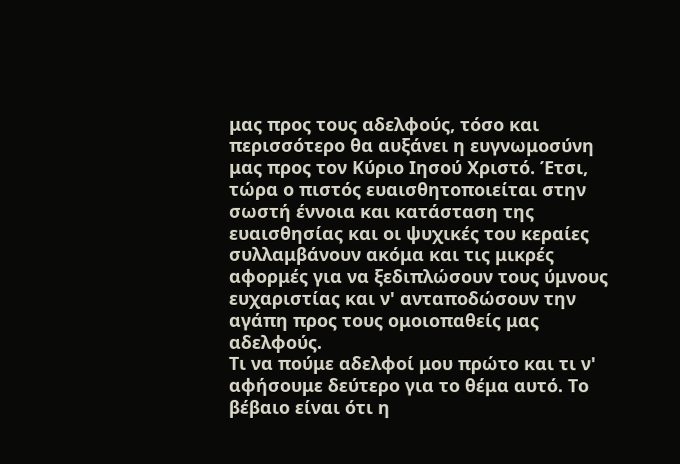μας προς τους αδελφούς, τόσο και περισσότερο θα αυξάνει η ευγνωμοσύνη μας προς τον Κύριο Ιησού Χριστό. Έτσι, τώρα ο πιστός ευαισθητοποιείται στην σωστή έννοια και κατάσταση της ευαισθησίας και οι ψυχικές του κεραίες συλλαμβάνουν ακόμα και τις μικρές αφορμές για να ξεδιπλώσουν τους ύμνους ευχαριστίας και ν' ανταποδώσουν την αγάπη προς τους ομοιοπαθείς μας αδελφούς.
Τι να πούμε αδελφοί μου πρώτο και τι ν' αφήσουμε δεύτερο για το θέμα αυτό. Το βέβαιο είναι ότι η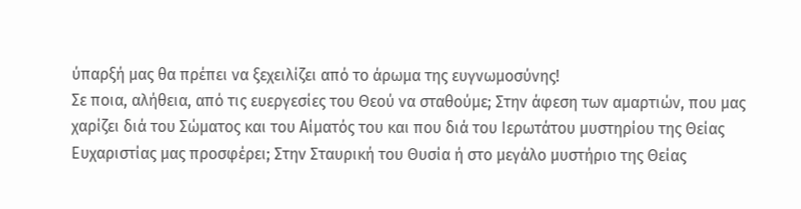ύπαρξή μας θα πρέπει να ξεχειλίζει από το άρωμα της ευγνωμοσύνης!
Σε ποια, αλήθεια, από τις ευεργεσίες του Θεού να σταθούμε; Στην άφεση των αμαρτιών, που μας χαρίζει διά του Σώματος και του Αίματός του και που διά του Ιερωτάτου μυστηρίου της Θείας Ευχαριστίας μας προσφέρει; Στην Σταυρική του Θυσία ή στο μεγάλο μυστήριο της Θείας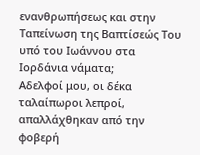ενανθρωπήσεως και στην Ταπείνωση της Βαπτίσεώς Του υπό του Ιωάννου στα Ιορδάνια νάματα;
Αδελφοί μου, οι δέκα ταλαίπωροι λεπροί, απαλλάχθηκαν από την φοβερή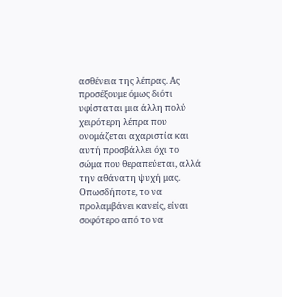ασθένεια της λέπρας. Ας προσέξουμε όμως διότι υφίσταται μια άλλη πολύ χειρότερη λέπρα που ονομάζεται αχαριστία και αυτή προσβάλλει όχι το σώμα που θεραπεύεται, αλλά την αθάνατη ψυχή μας.
Οπωσδήποτε, το να προλαμβάνει κανείς, είναι σοφότερο από το να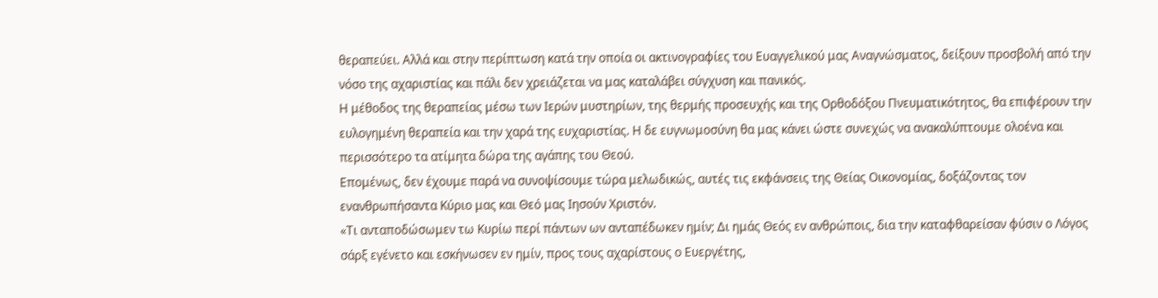θεραπεύει. Αλλά και στην περίπτωση κατά την οποία οι ακτινογραφίες του Ευαγγελικού μας Αναγνώσματος, δείξουν προσβολή από την νόσο της αχαριστίας και πάλι δεν χρειάζεται να μας καταλάβει σύγχυση και πανικός.
Η μέθοδος της θεραπείας μέσω των Ιερών μυστηρίων, της θερμής προσευχής και της Ορθοδόξου Πνευματικότητος, θα επιφέρουν την ευλογημένη θεραπεία και την χαρά της ευχαριστίας. Η δε ευγνωμοσύνη θα μας κάνει ώστε συνεχώς να ανακαλύπτουμε ολοένα και περισσότερο τα ατίμητα δώρα της αγάπης του Θεού.
Επομένως, δεν έχουμε παρά να συνοψίσουμε τώρα μελωδικώς, αυτές τις εκφάνσεις της Θείας Οικονομίας, δοξάζοντας τον ενανθρωπήσαντα Κύριο μας και Θεό μας Ιησούν Χριστόν.
«Τι ανταποδώσωμεν τω Κυρίω περί πάντων ων ανταπέδωκεν ημίν; Δι ημάς Θεός εν ανθρώποις, δια την καταφθαρείσαν φύσιν ο Λόγος σάρξ εγένετο και εσκήνωσεν εν ημίν, προς τους αχαρίστους ο Ευεργέτης,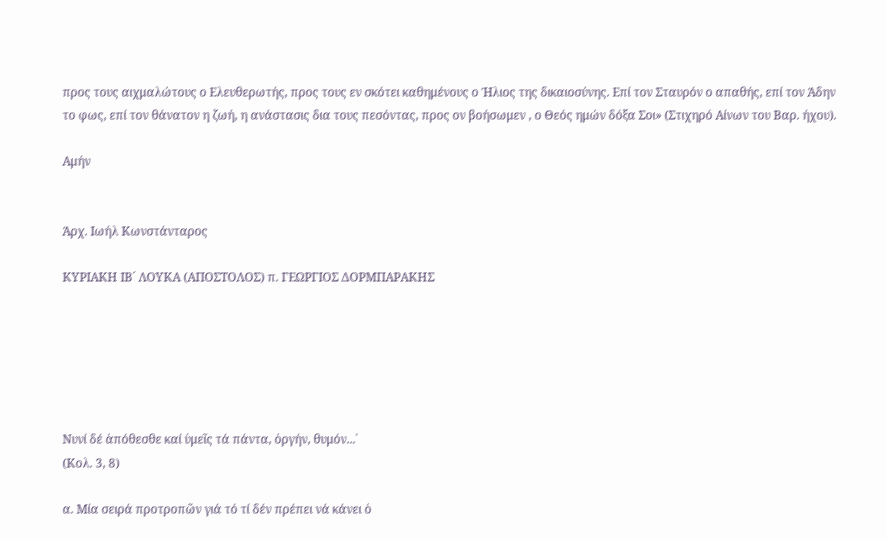προς τους αιχμαλώτους ο Ελευθερωτής, προς τους εν σκότει καθημένους ο Ήλιος της δικαιοσύνης. Επί τον Σταυρόν ο απαθής, επί τον Άδην το φως, επί τον θάνατον η ζωή, η ανάστασις δια τους πεσόντας, προς ον βοήσωμεν , ο Θεός ημών δόξα Σοι» (Στιχηρό Αίνων του Βαρ. ήχου).

Αμήν


Άρχ. Ιωήλ Κωνστάνταρος

ΚΥΡΙΑΚΗ ΙΒ´ ΛΟΥΚΑ (ΑΠΟΣΤΟΛΟΣ) π. ΓΕΩΡΓΙΟΣ ΔΟΡΜΠΑΡΑΚΗΣ






Νυνί δέ ἀπόθεσθε καί ὑμεῖς τά πάντα, ὀργήν, θυμόν...᾽
(Κολ. 3, 8)

α. Μία σειρά προτροπῶν γιά τό τί δέν πρέπει νά κάνει ὁ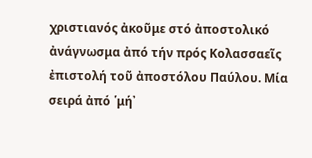χριστιανός ἀκοῦμε στό ἀποστολικό ἀνάγνωσμα ἀπό τήν πρός Κολασσαεῖς ἐπιστολή τοῦ ἀποστόλου Παύλου. Μία σειρά ἀπό ῾μή᾽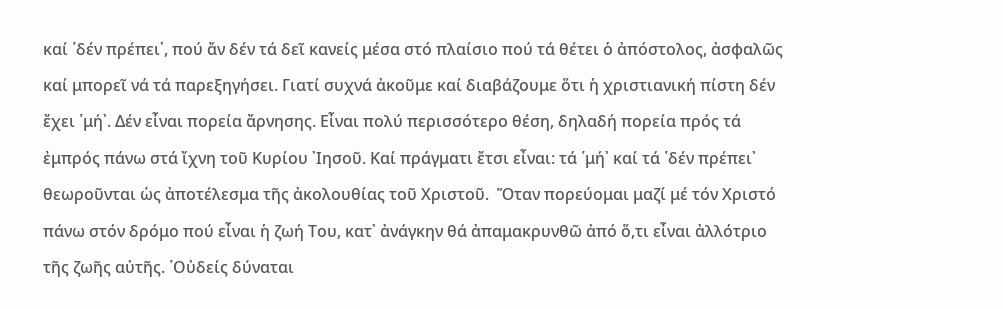καί ῾δέν πρέπει᾽, πού ἄν δέν τά δεῖ κανείς μέσα στό πλαίσιο πού τά θέτει ὁ ἀπόστολος, ἀσφαλῶς καί μπορεῖ νά τά παρεξηγήσει. Γιατί συχνά ἀκοῦμε καί διαβάζουμε ὅτι ἡ χριστιανική πίστη δέν ἔχει ῾μή᾽. Δέν εἶναι πορεία ἄρνησης. Εἶναι πολύ περισσότερο θέση, δηλαδή πορεία πρός τά ἐμπρός πάνω στά ἴχνη τοῦ Κυρίου ᾽Ιησοῦ. Καί πράγματι ἔτσι εἶναι: τά ῾μή᾽ καί τά ῾δέν πρέπει᾽ θεωροῦνται ὡς ἀποτέλεσμα τῆς ἀκολουθίας τοῦ Χριστοῦ.  Ὅταν πορεύομαι μαζί μέ τόν Χριστό πάνω στόν δρόμο πού εἶναι ἡ ζωή Του, κατ᾽ ἀνάγκην θά ἀπαμακρυνθῶ ἀπό ὅ,τι εἶναι ἀλλότριο τῆς ζωῆς αὐτῆς. ῾Οὐδείς δύναται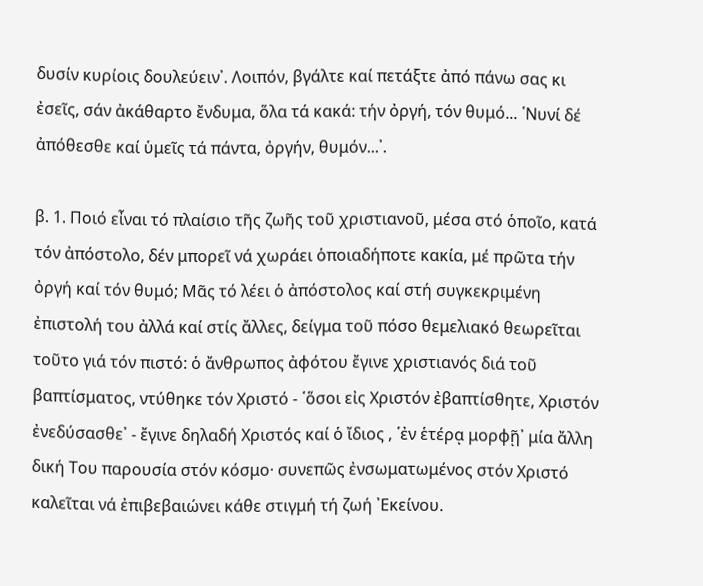δυσίν κυρίοις δουλεύειν᾽. Λοιπόν, βγάλτε καί πετάξτε ἀπό πάνω σας κι ἐσεῖς, σάν ἀκάθαρτο ἔνδυμα, ὅλα τά κακά: τήν ὀργή, τόν θυμό... ῾Νυνί δέ ἀπόθεσθε καί ὑμεῖς τά πάντα, ὀργήν, θυμόν...᾽.

β. 1. Ποιό εἶναι τό πλαίσιο τῆς ζωῆς τοῦ χριστιανοῦ, μέσα στό ὁποῖο, κατά τόν ἀπόστολο, δέν μπορεῖ νά χωράει ὁποιαδήποτε κακία, μέ πρῶτα τήν ὀργή καί τόν θυμό; Μᾶς τό λέει ὁ ἀπόστολος καί στή συγκεκριμένη ἐπιστολή του ἀλλά καί στίς ἄλλες, δείγμα τοῦ πόσο θεμελιακό θεωρεῖται τοῦτο γιά τόν πιστό: ὁ ἄνθρωπος ἀφότου ἔγινε χριστιανός διά τοῦ βαπτίσματος, ντύθηκε τόν Χριστό - ῾ὅσοι εἰς Χριστόν ἐβαπτίσθητε, Χριστόν ἐνεδύσασθε᾽ - ἔγινε δηλαδή Χριστός καί ὁ ἴδιος , ῾ἐν ἑτέρᾳ μορφῇ᾽ μία ἄλλη δική Του παρουσία στόν κόσμο· συνεπῶς ἐνσωματωμένος στόν Χριστό καλεῖται νά ἐπιβεβαιώνει κάθε στιγμή τή ζωή ᾽Εκείνου.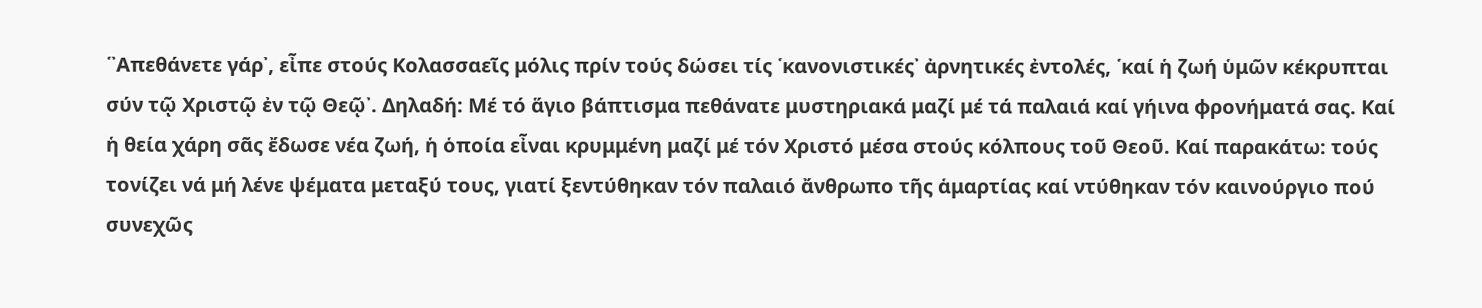῾᾽Απεθάνετε γάρ᾽, εἶπε στούς Κολασσαεῖς μόλις πρίν τούς δώσει τίς ῾κανονιστικές᾽ ἀρνητικές ἐντολές, ῾καί ἡ ζωή ὑμῶν κέκρυπται σύν τῷ Χριστῷ ἐν τῷ Θεῷ᾽. Δηλαδή: Μέ τό ἅγιο βάπτισμα πεθάνατε μυστηριακά μαζί μέ τά παλαιά καί γήινα φρονήματά σας. Καί ἡ θεία χάρη σᾶς ἔδωσε νέα ζωή, ἡ ὁποία εἶναι κρυμμένη μαζί μέ τόν Χριστό μέσα στούς κόλπους τοῦ Θεοῦ. Καί παρακάτω: τούς τονίζει νά μή λένε ψέματα μεταξύ τους, γιατί ξεντύθηκαν τόν παλαιό ἄνθρωπο τῆς ἁμαρτίας καί ντύθηκαν τόν καινούργιο πού συνεχῶς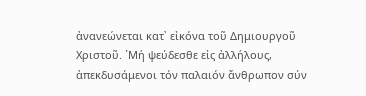ἀνανεώνεται κατ᾽ εἰκόνα τοῦ Δημιουργοῦ Χριστοῦ. ῾Μή ψεύδεσθε εἰς ἀλλήλους, ἀπεκδυσάμενοι τόν παλαιόν ἄνθρωπον σύν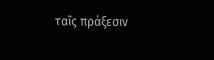ταῖς πράξεσιν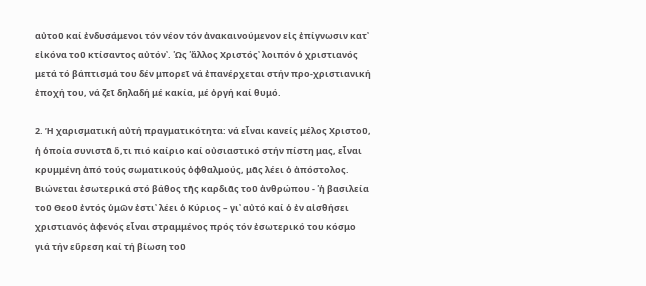αὐτοῦ καί ἐνδυσάμενοι τόν νέον τόν ἀνακαινούμενον εἰς ἐπίγνωσιν κατ᾽ εἰκόνα τοῦ κτίσαντος αὐτόν᾽. ῾Ως ῾ἄλλος Χριστός᾽ λοιπόν ὁ χριστιανός μετά τό βάπτισμά του δέν μπορεῖ νά ἐπανέρχεται στήν προ-χριστιανική ἐποχή του, νά ζεῖ δηλαδή μέ κακία, μέ ὀργή καί θυμό.

2. Ἡ χαρισματική αὐτή πραγματικότητα: νά εἶναι κανείς μέλος Χριστοῦ, ἡ ὁποία συνιστᾶ ὅ,τι πιό καίριο καί οὐσιαστικό στήν πίστη μας, εἶναι κρυμμένη ἀπό τούς σωματικούς ὀφθαλμούς, μᾶς λέει ὁ ἀπόστολος. Βιώνεται ἐσωτερικά στό βάθος τῆς καρδιᾶς τοῦ ἀνθρώπου - ῾ἡ βασιλεία τοῦ Θεοῦ ἐντός ὑμῶν ἐστι᾽ λέει ὁ Κύριος – γι᾽ αὐτό καί ὁ ἐν αἰσθήσει χριστιανός ἀφενός εἶναι στραμμένος πρός τόν ἐσωτερικό του κόσμο γιά τήν εὕρεση καί τή βίωση τοῦ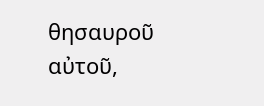θησαυροῦ αὐτοῦ,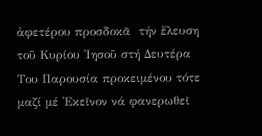ἀφετέρου προσδοκᾶ  τήν ἔλευση τοῦ Κυρίου ᾽Ιησοῦ στή Δευτέρα Του Παρουσία προκειμένου τότε μαζί μέ ᾽Εκεῖνον νά φανερωθεῖ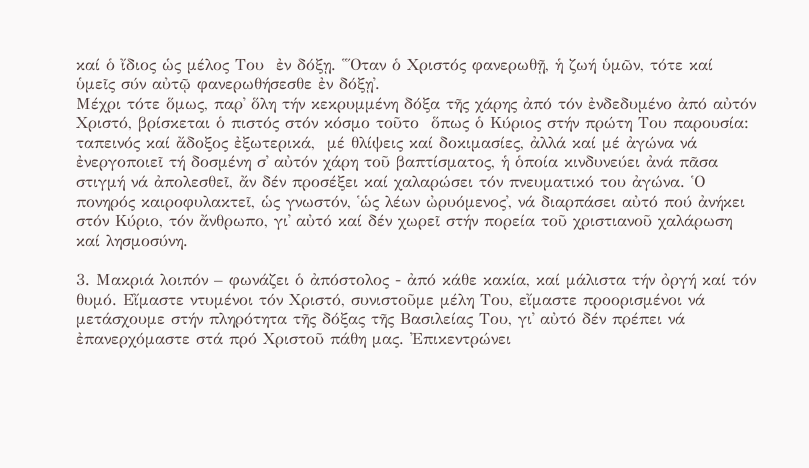καί ὁ ἴδιος ὡς μέλος Του  ἐν δόξῃ. ῾῞Οταν ὁ Χριστός φανερωθῇ, ἡ ζωή ὑμῶν, τότε καί ὑμεῖς σύν αὐτῷ φανερωθήσεσθε ἐν δόξῃ᾽.
Μέχρι τότε ὅμως, παρ᾽ ὅλη τήν κεκρυμμένη δόξα τῆς χάρης ἀπό τόν ἐνδεδυμένο ἀπό αὐτόν Χριστό, βρίσκεται ὁ πιστός στόν κόσμο τοῦτο  ὅπως ὁ Κύριος στήν πρώτη Του παρουσία: ταπεινός καί ἄδοξος ἐξωτερικά,  μέ θλίψεις καί δοκιμασίες, ἀλλά καί μέ ἀγώνα νά ἐνεργοποιεῖ τή δοσμένη σ᾽ αὐτόν χάρη τοῦ βαπτίσματος, ἡ ὁποία κινδυνεύει ἀνά πᾶσα στιγμή νά ἀπολεσθεῖ, ἄν δέν προσέξει καί χαλαρώσει τόν πνευματικό του ἀγώνα. ῾Ο πονηρός καιροφυλακτεῖ, ὡς γνωστόν, ῾ὡς λέων ὠρυόμενος᾽, νά διαρπάσει αὐτό πού ἀνήκει στόν Κύριο, τόν ἄνθρωπο, γι᾽ αὐτό καί δέν χωρεῖ στήν πορεία τοῦ χριστιανοῦ χαλάρωση καί λησμοσύνη.

3. Μακριά λοιπόν – φωνάζει ὁ ἀπόστολος - ἀπό κάθε κακία, καί μάλιστα τήν ὀργή καί τόν θυμό. Εἴμαστε ντυμένοι τόν Χριστό, συνιστοῦμε μέλη Του, εἴμαστε προορισμένοι νά μετάσχουμε στήν πληρότητα τῆς δόξας τῆς Βασιλείας Του, γι᾽ αὐτό δέν πρέπει νά ἐπανερχόμαστε στά πρό Χριστοῦ πάθη μας. ᾽Επικεντρώνει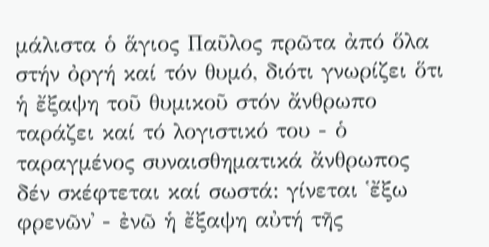μάλιστα ὁ ἅγιος Παῦλος πρῶτα ἀπό ὅλα στήν ὀργή καί τόν θυμό, διότι γνωρίζει ὅτι ἡ ἔξαψη τοῦ θυμικοῦ στόν ἄνθρωπο ταράζει καί τό λογιστικό του - ὁ ταραγμένος συναισθηματικά ἄνθρωπος δέν σκέφτεται καί σωστά: γίνεται ῾ἔξω φρενῶν᾽ - ἐνῶ ἡ ἔξαψη αὐτή τῆς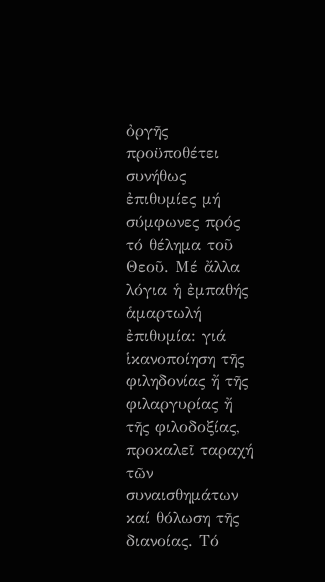ὀργῆς προϋποθέτει συνήθως ἐπιθυμίες μή σύμφωνες πρός τό θέλημα τοῦ Θεοῦ. Μέ ἄλλα λόγια ἡ ἐμπαθής ἁμαρτωλή ἐπιθυμία: γιά ἱκανοποίηση τῆς φιληδονίας ἤ τῆς φιλαργυρίας ἤ τῆς φιλοδοξίας, προκαλεῖ ταραχή τῶν συναισθημάτων καί θόλωση τῆς διανοίας. Τό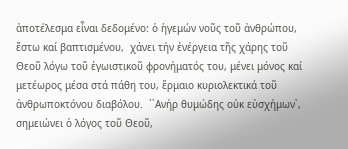ἀποτέλεσμα εἶναι δεδομένο: ὁ ἡγεμών νοῦς τοῦ ἀνθρώπου, ἔστω καί βαπτισμένου,  χάνει τήν ἐνέργεια τῆς χάρης τοῦ Θεοῦ λόγω τοῦ ἐγωιστικοῦ φρονήματός του, μένει μόνος καί μετέωρος μέσα στά πάθη του, ἕρμαιο κυριολεκτικά τοῦ ἀνθρωποκτόνου διαβόλου.  ῾᾽Ανήρ θυμώδης οὐκ εὐσχήμων᾽, σημειώνει ὁ λόγος τοῦ Θεοῦ,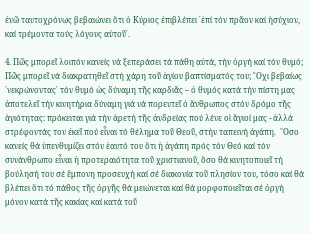ἐνῶ ταυτοχρόνως βεβαιώνει ὅτι ὁ Κύριος ἐπιβλέπει ῾ἐπί τόν πρᾶον καί ἡσύχιον, καί τρέμοντα τούς λόγους αὐτοῦ᾽.

4. Πῶς μπορεῖ λοιπόν κανείς νά ξεπεράσει τά πάθη αὐτά, τήν ὀργή καί τόν θυμό; Πῶς μπορεῖ νά διακρατηθεῖ στή χάρη τοῦ ἁγίου βαπτίσματός του; ῎Οχι βεβαίως ῾νεκρώνοντας᾽ τόν θυμό ὡς δύναμη τῆς καρδιᾶς – ὁ θυμός κατά τήν πίστη μας ἀποτελεῖ τήν κινητήρια δύναμη γιά νά πορευτεῖ ὁ ἄνθρωπος στόν δρόμο τῆς ἁγιότητας: πρόκειται γιά τήν ἀρετή τῆς ἀνδρείας πού λένε οἱ ἅγιοί μας - ἀλλά στρέφοντάς τον ἐκεῖ πού εἶναι τό θέλημα τοῦ Θεοῦ, στήν ταπεινή ἀγάπη.  ῞Οσο κανείς θά ὑπενθυμίζει στόν ἑαυτό του ὅτι ἡ ἀγάπη πρός τόν Θεό καί τόν συνάνθρωπο εἶναι ἡ προτεραιότητα τοῦ χριστιανοῦ, ὅσο θά κινητοποιεῖ τή βούλησή του σέ ἔμπονη προσευχή καί σέ διακονία τοῦ πλησίον του, τόσο καί θά βλέπει ὅτι τό πάθος τῆς ὀργῆς θά μειώνεται καί θά μορφοποιεῖται σέ ὀργή μόνον κατά τῆς κακίας καί κατά τοῦ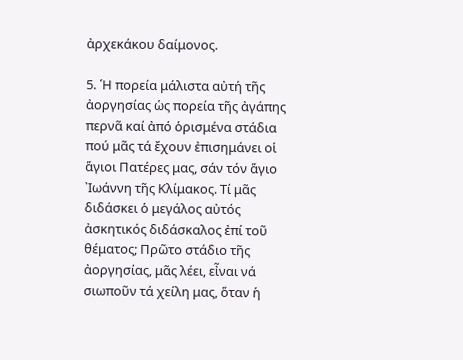ἀρχεκάκου δαίμονος.

5. ῾Η πορεία μάλιστα αὐτή τῆς ἀοργησίας ὡς πορεία τῆς ἀγάπης περνᾶ καί ἀπό ὁρισμένα στάδια πού μᾶς τά ἔχουν ἐπισημάνει οἱ ἅγιοι Πατέρες μας, σάν τόν ἅγιο ᾽Ιωάννη τῆς Κλίμακος. Τί μᾶς διδάσκει ὁ μεγάλος αὐτός ἀσκητικός διδάσκαλος ἐπί τοῦ θέματος; Πρῶτο στάδιο τῆς ἀοργησίας, μᾶς λέει, εἶναι νά σιωποῦν τά χείλη μας, ὅταν ἡ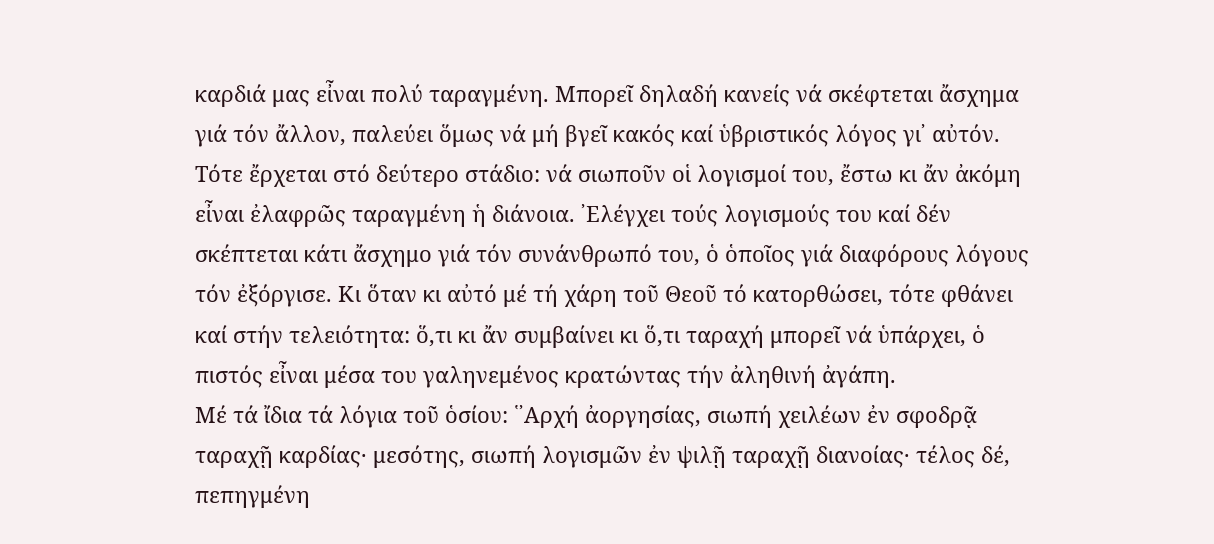καρδιά μας εἶναι πολύ ταραγμένη. Μπορεῖ δηλαδή κανείς νά σκέφτεται ἄσχημα γιά τόν ἄλλον, παλεύει ὅμως νά μή βγεῖ κακός καί ὑβριστικός λόγος γι᾽ αὐτόν. Τότε ἔρχεται στό δεύτερο στάδιο: νά σιωποῦν οἱ λογισμοί του, ἔστω κι ἄν ἀκόμη εἶναι ἐλαφρῶς ταραγμένη ἡ διάνοια. ᾽Ελέγχει τούς λογισμούς του καί δέν σκέπτεται κάτι ἄσχημο γιά τόν συνάνθρωπό του, ὁ ὁποῖος γιά διαφόρους λόγους τόν ἐξόργισε. Κι ὅταν κι αὐτό μέ τή χάρη τοῦ Θεοῦ τό κατορθώσει, τότε φθάνει καί στήν τελειότητα: ὅ,τι κι ἄν συμβαίνει κι ὅ,τι ταραχή μπορεῖ νά ὑπάρχει, ὁ πιστός εἶναι μέσα του γαληνεμένος κρατώντας τήν ἀληθινή ἀγάπη.
Μέ τά ἴδια τά λόγια τοῦ ὁσίου: ῾᾽Αρχή ἀοργησίας, σιωπή χειλέων ἐν σφοδρᾷ ταραχῇ καρδίας· μεσότης, σιωπή λογισμῶν ἐν ψιλῇ ταραχῇ διανοίας· τέλος δέ, πεπηγμένη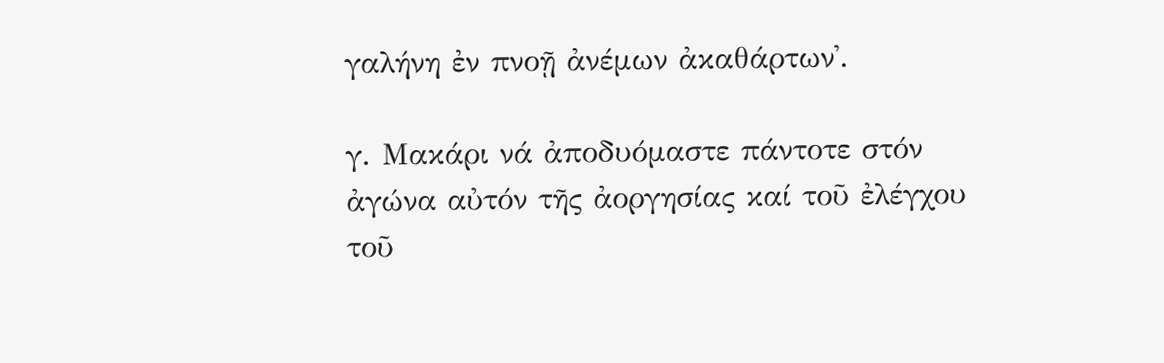γαλήνη ἐν πνοῇ ἀνέμων ἀκαθάρτων᾽.

γ. Μακάρι νά ἀποδυόμαστε πάντοτε στόν ἀγώνα αὐτόν τῆς ἀοργησίας καί τοῦ ἐλέγχου τοῦ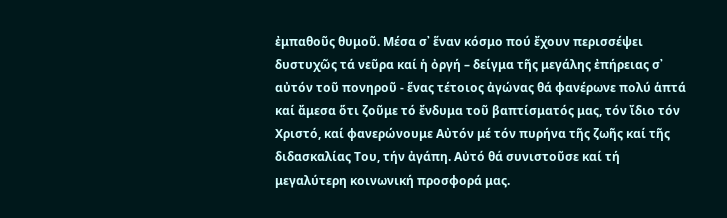ἐμπαθοῦς θυμοῦ. Μέσα σ᾽ ἕναν κόσμο πού ἔχουν περισσέψει δυστυχῶς τά νεῦρα καί ἡ ὀργή – δείγμα τῆς μεγάλης ἐπήρειας σ᾽ αὐτόν τοῦ πονηροῦ - ἕνας τέτοιος ἀγώνας θά φανέρωνε πολύ ἁπτά καί ἄμεσα ὅτι ζοῦμε τό ἔνδυμα τοῦ βαπτίσματός μας, τόν ἴδιο τόν Χριστό, καί φανερώνουμε Αὐτόν μέ τόν πυρήνα τῆς ζωῆς καί τῆς διδασκαλίας Του, τήν ἀγάπη. Αὐτό θά συνιστοῦσε καί τή μεγαλύτερη κοινωνική προσφορά μας.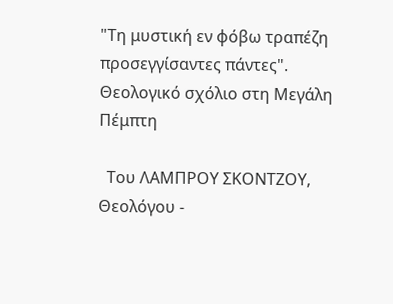"Τη μυστική εν φόβω τραπέζη προσεγγίσαντες πάντες". Θεολογικό σχόλιο στη Μεγάλη Πέμπτη

  Του ΛΑΜΠΡΟΥ ΣΚΟΝΤΖΟΥ, Θεολόγου -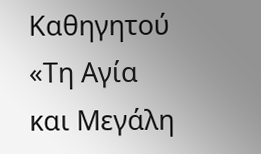Καθηγητού «Τη Αγία και Μεγάλη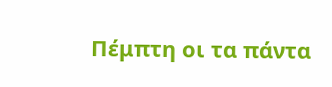Πέμπτη οι τα πάντα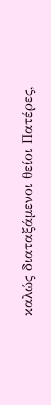καλώς διαταξάμενοι θείοι Πατέρες,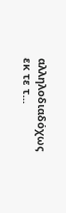αλληλοδιαδόχως εκ τε τ...